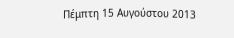Πέμπτη 15 Αυγούστου 2013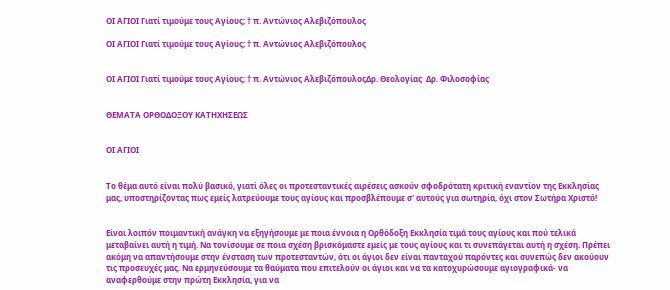ΟΙ ΑΓΙΟΙ Γιατί τιμούμε τους Αγίους; † π. Αντώνιος Αλεβιζόπουλος

ΟΙ ΑΓΙΟΙ Γιατί τιμούμε τους Αγίους; † π. Αντώνιος Αλεβιζόπουλος


ΟΙ ΑΓΙΟΙ Γιατί τιμούμε τους Αγίους; † π. Αντώνιος ΑλεβιζόπουλοςΔρ. Θεολογίας  Δρ. Φιλοσοφίας


ΘΕΜΑΤΑ ΟΡΘΟΔΟΞΟΥ ΚΑΤΗΧΗΣΕΩΣ


ΟΙ ΑΓΙΟΙ


Το θέμα αυτό είναι πολύ βασικό, γιατί όλες οι προτεσταντικές αιρέσεις ασκούν σφοδρότατη κριτική εναντίον της Εκκλησίας μας, υποστηρίζοντας πως εμείς λατρεύουμε τους αγίους και προσβλέπουμε σ' αυτούς για σωτηρία, όχι στον Σωτήρα Χριστό!


Είναι λοιπόν ποιμαντική ανάγκη να εξηγήσουμε με ποια έννοια η Ορθόδοξη Εκκλησία τιμά τους αγίους και πού τελικά μεταβαίνει αυτή η τιμή. Να τονίσουμε σε ποια σχέση βρισκόμαστε εμείς με τους αγίους και τι συνεπάγεται αυτή η σχέση. Πρέπει ακόμη να απαντήσουμε στην ένσταση των προτεσταντών, ότι οι άγιοι δεν είναι πανταχού παρόντες και συνεπώς δεν ακούουν τις προσευχές μας. Να ερμηνεύσουμε τα θαύματα που επιτελούν οι άγιοι και να τα κατοχυρώσουμε αγιογραφικά- να αναφερθούμε στην πρώτη Εκκλησία, για να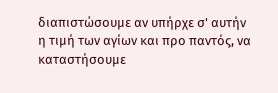διαπιστώσουμε αν υπήρχε σ' αυτήν η τιμή των αγίων και προ παντός, να καταστήσουμε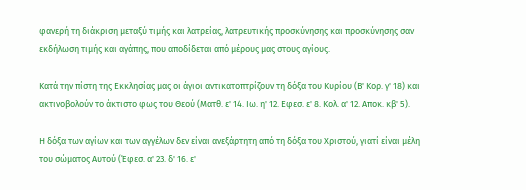φανερή τη διάκριση μεταξύ τιμής και λατρείας, λατρευτικής προσκύνησης και προσκύνησης σαν εκδήλωση τιμής και αγάπης, που αποδίδεται από μέρους μας στους αγίους.

Κατά την πίστη της Εκκλησίας μας οι άγιοι αντικατοπτρίζουν τη δόξα του Κυρίου (Β' Κορ. γ' 18) και ακτινοβολούν το άκτιστο φως του Θεού (Ματθ. ε' 14. Ιω. η' 12. Εφεσ. ε' 8. Κολ. α' 12. Αποκ. κβ' 5).

Η δόξα των αγίων και των αγγέλων δεν είναι ανεξάρτητη από τη δόξα του Χριστού, γιατί είναι μέλη του σώματος Αυτού (Έφεσ. α' 23. δ' 16. ε'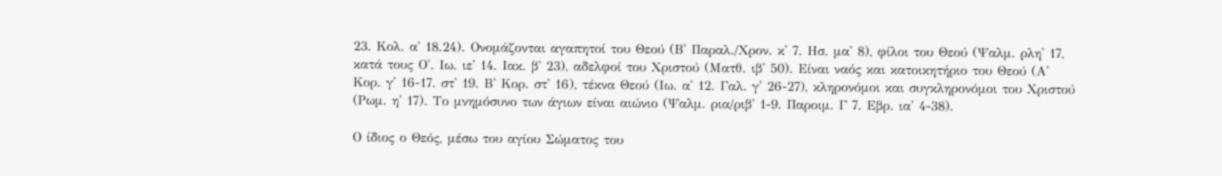23. Κολ. α' 18.24). Ονομάζονται αγαπητοί του Θεού (Β' Παραλ./Χρον. κ' 7. Ησ. μα' 8), φίλοι του Θεού (Ψαλμ. ρλη' 17, κατά τους Ο'. Ιω. ιε' 14. Ιακ. β' 23), αδελφοί του Χριστού (Ματθ. ιβ' 50). Είναι ναός και κατοικητήριο του Θεού (Α' Κορ. γ' 16-17. στ' 19. Β' Κορ. στ' 16), τέκνα Θεού (Ιω. α' 12. Γαλ. γ' 26-27), κληρονόμοι και συγκληρονόμοι του Χριστού (Ρωμ. η' 17). Το μνημόσυνο των άγιων είναι αιώνιο (Ψαλμ. ρια/ριβ' 1-9. Παροιμ. Γ 7. Εβρ. ια' 4-38).

Ο ίδιος ο Θεός, μέσω του αγίου Σώματος του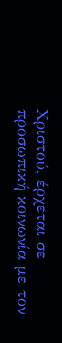Χριστού, έρχεται σε προσωπική κοινωνία με τον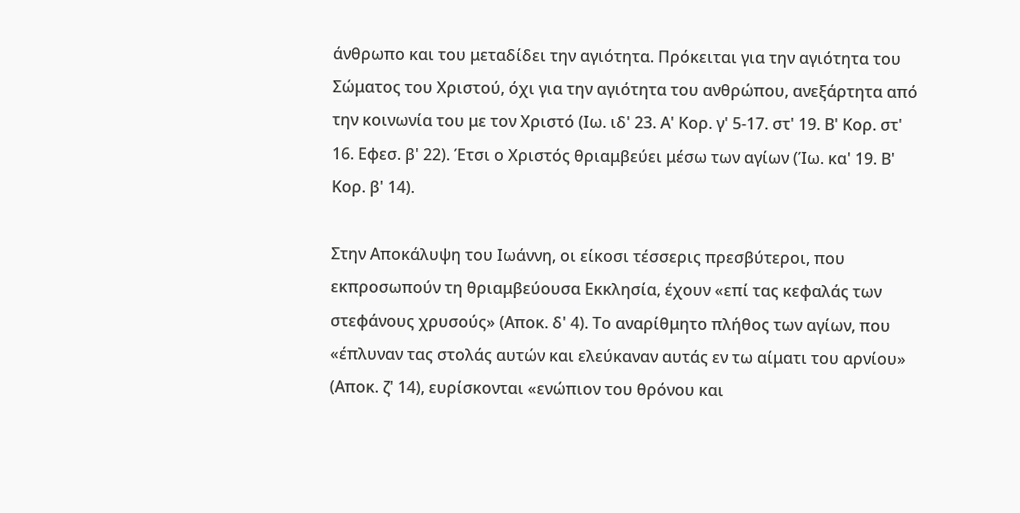άνθρωπο και του μεταδίδει την αγιότητα. Πρόκειται για την αγιότητα του Σώματος του Χριστού, όχι για την αγιότητα του ανθρώπου, ανεξάρτητα από την κοινωνία του με τον Χριστό (Ιω. ιδ' 23. Α' Κορ. γ' 5-17. στ' 19. Β' Κορ. στ' 16. Εφεσ. β' 22). Έτσι ο Χριστός θριαμβεύει μέσω των αγίων (Ίω. κα' 19. Β' Κορ. β' 14).

Στην Αποκάλυψη του Ιωάννη, οι είκοσι τέσσερις πρεσβύτεροι, που εκπροσωπούν τη θριαμβεύουσα Εκκλησία, έχουν «επί τας κεφαλάς των στεφάνους χρυσούς» (Αποκ. δ' 4). Το αναρίθμητο πλήθος των αγίων, που «έπλυναν τας στολάς αυτών και ελεύκαναν αυτάς εν τω αίματι του αρνίου» (Αποκ. ζ' 14), ευρίσκονται «ενώπιον του θρόνου και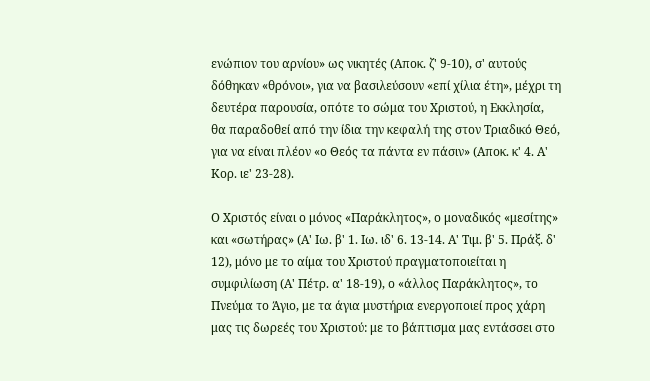ενώπιον του αρνίου» ως νικητές (Αποκ. ζ' 9-10), σ' αυτούς δόθηκαν «θρόνοι», για να βασιλεύσουν «επί χίλια έτη», μέχρι τη δευτέρα παρουσία, οπότε το σώμα του Χριστού, η Εκκλησία, θα παραδοθεί από την ίδια την κεφαλή της στον Τριαδικό Θεό, για να είναι πλέον «ο Θεός τα πάντα εν πάσιν» (Αποκ. κ' 4. Α' Κορ. ιε' 23-28).

Ο Χριστός είναι ο μόνος «Παράκλητος», ο μοναδικός «μεσίτης» και «σωτήρας» (Α' Ιω. β' 1. Ιω. ιδ' 6. 13-14. Α' Τιμ. β' 5. Πράξ. δ' 12), μόνο με το αίμα του Χριστού πραγματοποιείται η συμφιλίωση (Α' Πέτρ. α' 18-19), ο «άλλος Παράκλητος», το Πνεύμα το Άγιο, με τα άγια μυστήρια ενεργοποιεί προς χάρη μας τις δωρεές του Χριστού: με το βάπτισμα μας εντάσσει στο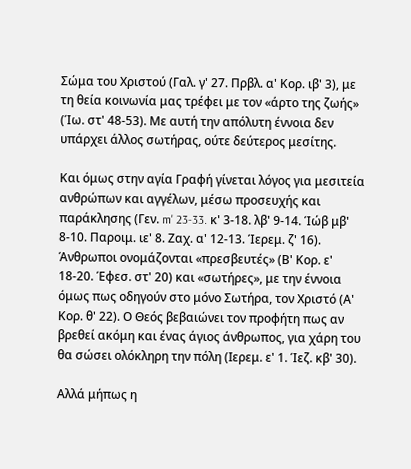Σώμα του Χριστού (Γαλ. γ' 27. Πρβλ. α' Κορ. ιβ' 3), με τη θεία κοινωνία μας τρέφει με τον «άρτο της ζωής» (Ίω. στ' 48-53). Με αυτή την απόλυτη έννοια δεν υπάρχει άλλος σωτήρας, ούτε δεύτερος μεσίτης.

Και όμως στην αγία Γραφή γίνεται λόγος για μεσιτεία ανθρώπων και αγγέλων, μέσω προσευχής και παράκλησης (Γεν. m' 23-33. κ' 3-18. λβ' 9-14. Ίώβ μβ' 8-10. Παροιμ. ιε' 8. Ζαχ. α' 12-13. Ίερεμ. ζ' 16). Άνθρωποι ονομάζονται «πρεσβευτές» (Β' Κορ. ε' 18-20. Έφεσ. στ' 20) και «σωτήρες», με την έννοια όμως πως οδηγούν στο μόνο Σωτήρα, τον Χριστό (Α' Κορ. θ' 22). Ο Θεός βεβαιώνει τον προφήτη πως αν βρεθεί ακόμη και ένας άγιος άνθρωπος, για χάρη του θα σώσει ολόκληρη την πόλη (Ιερεμ. ε' 1. Ίεζ. κβ' 30).

Αλλά μήπως η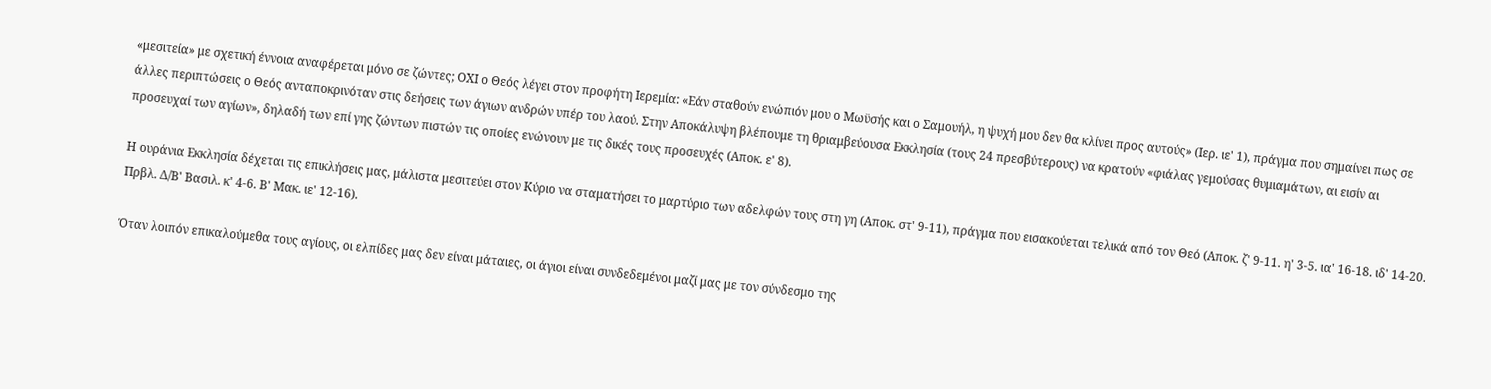«μεσιτεία» με σχετική έννοια αναφέρεται μόνο σε ζώντες; ΟΧΙ ο Θεός λέγει στον προφήτη Ιερεμία: «Εάν σταθούν ενώπιόν μου ο Μωϋσής και ο Σαμουήλ, η ψυχή μου δεν θα κλίνει προς αυτούς» (Ιερ. ιε' 1), πράγμα που σημαίνει πως σε άλλες περιπτώσεις ο Θεός ανταποκρινόταν στις δεήσεις των άγιων ανδρών υπέρ του λαού. Στην Αποκάλυψη βλέπουμε τη θριαμβεύουσα Εκκλησία (τους 24 πρεσβύτερους) να κρατούν «φιάλας γεμούσας θυμιαμάτων, αι εισίν αι προσευχαί των αγίων», δηλαδή των επί γης ζώντων πιστών τις οποίες ενώνουν με τις δικές τους προσευχές (Αποκ. ε' 8).

Η ουράνια Εκκλησία δέχεται τις επικλήσεις μας, μάλιστα μεσιτεύει στον Κύριο να σταματήσει το μαρτύριο των αδελφών τους στη γη (Αποκ. στ' 9-11), πράγμα που εισακούεται τελικά από τον Θεό (Αποκ. ζ' 9-11. η' 3-5. ια' 16-18. ιδ' 14-20. Πρβλ. Δ/Β' Βασιλ. κ' 4-6. Β' Μακ. ιε' 12-16).

Όταν λοιπόν επικαλούμεθα τους αγίους, οι ελπίδες μας δεν είναι μάταιες, οι άγιοι είναι συνδεδεμένοι μαζί μας με τον σύνδεσμο της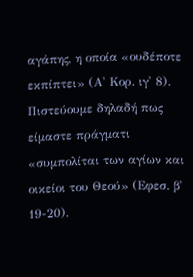αγάπης, η οποία «ουδέποτε εκπίπτει» (Α' Κορ. ιγ' 8). Πιστεύουμε δηλαδή πως είμαστε πράγματι «συμπολίται των αγίων και οικείοι του Θεού» (Εφεσ. β' 19-20).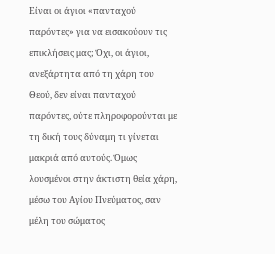Είναι οι άγιοι «πανταχού παρόντες» για να εισακούουν τις επικλήσεις μας; Όχι, οι άγιοι, ανεξάρτητα από τη χάρη του Θεού, δεν είναι πανταχού παρόντες, ούτε πληροφορούνται με τη δική τους δύναμη τι γίνεται μακριά από αυτούς. Όμως λουσμένοι στην άκτιστη θεία χάρη, μέσω του Αγίου Πνεύματος, σαν μέλη του σώματος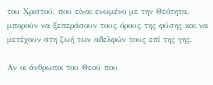του Χριστού, που είναι ενωμένο με την Θεότητα, μπορούν να ξεπεράσουν τους όρους της φύσης και να μετέχουν στη ζωή των αδελφών τους επί της γης.

Αν οι άνθρωποι του Θεού που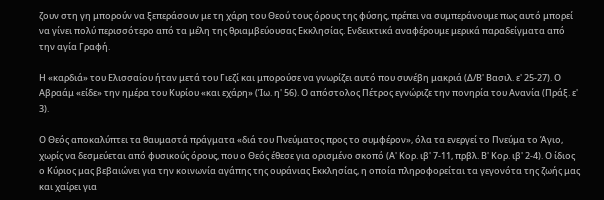ζουν στη γη μπορούν να ξεπεράσουν με τη χάρη του Θεού τους όρους της φύσης, πρέπει να συμπεράνουμε πως αυτό μπορεί να γίνει πολύ περισσότερο από τα μέλη της θριαμβεύουσας Εκκλησίας. Ενδεικτικά αναφέρουμε μερικά παραδείγματα από την αγία Γραφή.

Η «καρδιά» του Ελισσαίου ήταν μετά του Γιεζί και μπορούσε να γνωρίζει αυτό που συνέβη μακριά (Δ/Β' Βασιλ. ε' 25-27). Ο Αβραάμ «είδε» την ημέρα του Κυρίου «και εχάρη» (Ίω. η' 56). Ο απόστολος Πέτρος εγνώριζε την πονηρία του Ανανία (Πράξ. ε' 3).

Ο Θεός αποκαλύπτει τα θαυμαστά πράγματα «διά του Πνεύματος προς το συμφέρον», όλα τα ενεργεί το Πνεύμα το Άγιο, χωρίς να δεσμεύεται από φυσικούς όρους, που ο Θεός έθεσε για ορισμένο σκοπό (Α' Κορ. ιβ' 7-11, πρβλ. Β' Κορ. ιβ' 2-4). Ο ίδιος ο Κύριος μας βεβαιώνει για την κοινωνία αγάπης της ουράνιας Εκκλησίας, η οποία πληροφορείται τα γεγονότα της ζωής μας και χαίρει για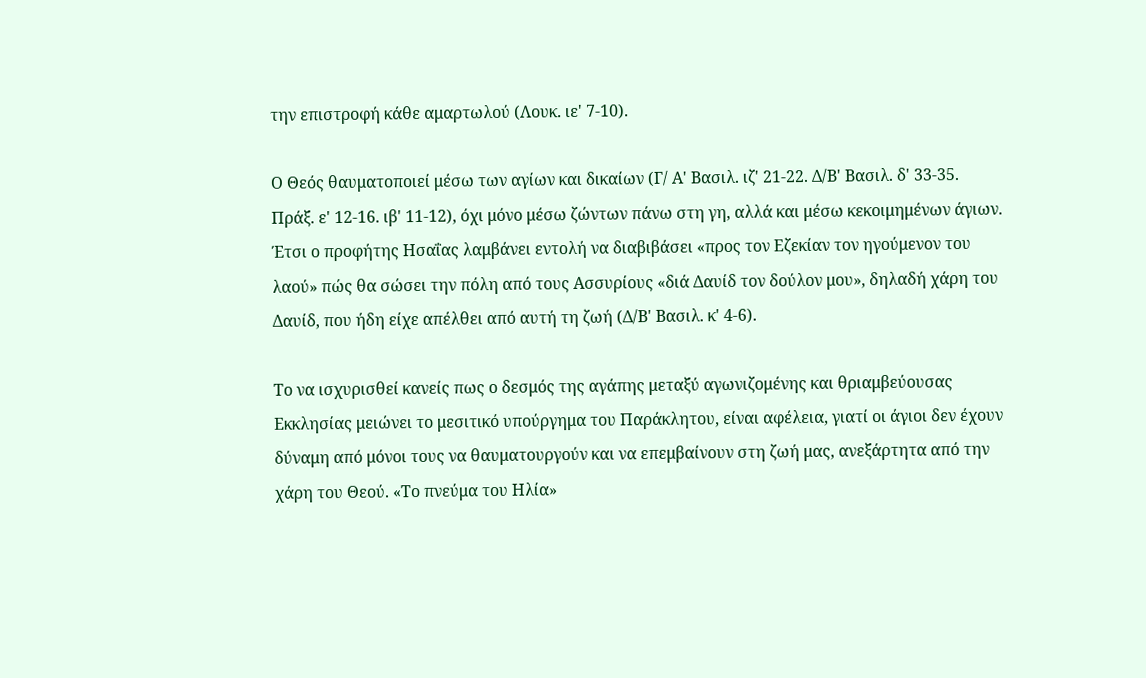την επιστροφή κάθε αμαρτωλού (Λουκ. ιε' 7-10).

Ο Θεός θαυματοποιεί μέσω των αγίων και δικαίων (Γ/ Α' Βασιλ. ιζ' 21-22. Δ/Β' Βασιλ. δ' 33-35. Πράξ. ε' 12-16. ιβ' 11-12), όχι μόνο μέσω ζώντων πάνω στη γη, αλλά και μέσω κεκοιμημένων άγιων. Έτσι ο προφήτης Ησαΐας λαμβάνει εντολή να διαβιβάσει «προς τον Εζεκίαν τον ηγούμενον του λαού» πώς θα σώσει την πόλη από τους Ασσυρίους «διά Δαυίδ τον δούλον μου», δηλαδή χάρη του Δαυίδ, που ήδη είχε απέλθει από αυτή τη ζωή (Δ/Β' Βασιλ. κ' 4-6).

Το να ισχυρισθεί κανείς πως ο δεσμός της αγάπης μεταξύ αγωνιζομένης και θριαμβεύουσας Εκκλησίας μειώνει το μεσιτικό υπούργημα του Παράκλητου, είναι αφέλεια, γιατί οι άγιοι δεν έχουν δύναμη από μόνοι τους να θαυματουργούν και να επεμβαίνουν στη ζωή μας, ανεξάρτητα από την χάρη του Θεού. «Το πνεύμα του Ηλία»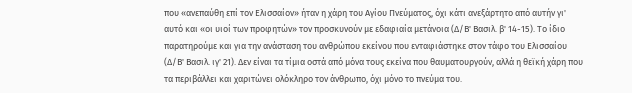που «ανεπαύθη επί τον Ελισσαίον» ήταν η χάρη του Αγίου Πνεύματος, όχι κάτι ανεξάρτητο από αυτήν γι' αυτό και «οι υιοί των προφητών» τον προσκυνούν με εδαφιαία μετάνοια (Δ/Β' Βασιλ. β' 14-15). Το ίδιο παρατηρούμε και για την ανάσταση του ανθρώπου εκείνου που ενταφιάστηκε στον τάφο του Ελισσαίου (Δ/Β' Βασιλ. ιγ' 21). Δεν είναι τα τίμια οστά από μόνα τους εκείνα που θαυματουργούν, αλλά η θεϊκή χάρη που τα περιβάλλει και χαριτώνει ολόκληρο τον άνθρωπο, όχι μόνο το πνεύμα του.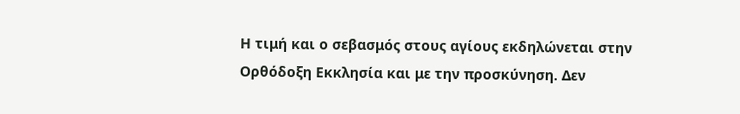Η τιμή και ο σεβασμός στους αγίους εκδηλώνεται στην Ορθόδοξη Εκκλησία και με την προσκύνηση. Δεν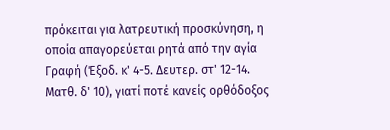πρόκειται για λατρευτική προσκύνηση, η οποία απαγορεύεται ρητά από την αγία Γραφή (Έξοδ. κ' 4-5. Δευτερ. στ' 12-14. Ματθ. δ' 10), γιατί ποτέ κανείς ορθόδοξος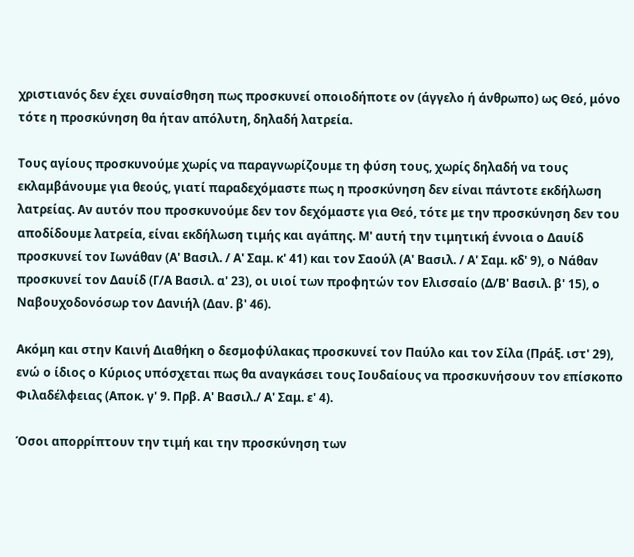χριστιανός δεν έχει συναίσθηση πως προσκυνεί οποιοδήποτε ον (άγγελο ή άνθρωπο) ως Θεό, μόνο τότε η προσκύνηση θα ήταν απόλυτη, δηλαδή λατρεία.

Τους αγίους προσκυνούμε χωρίς να παραγνωρίζουμε τη φύση τους, χωρίς δηλαδή να τους εκλαμβάνουμε για θεούς, γιατί παραδεχόμαστε πως η προσκύνηση δεν είναι πάντοτε εκδήλωση λατρείας. Αν αυτόν που προσκυνούμε δεν τον δεχόμαστε για Θεό, τότε με την προσκύνηση δεν του αποδίδουμε λατρεία, είναι εκδήλωση τιμής και αγάπης. Μ' αυτή την τιμητική έννοια ο Δαυίδ προσκυνεί τον Ιωνάθαν (Α' Βασιλ. / Α' Σαμ. κ' 41) και τον Σαούλ (Α' Βασιλ. / Α' Σαμ. κδ' 9), ο Νάθαν προσκυνεί τον Δαυίδ (Γ/Α Βασιλ. α' 23), οι υιοί των προφητών τον Ελισσαίο (Δ/Β' Βασιλ. β' 15), ο Ναβουχοδονόσωρ τον Δανιήλ (Δαν. β' 46).

Ακόμη και στην Καινή Διαθήκη ο δεσμοφύλακας προσκυνεί τον Παύλο και τον Σίλα (Πράξ. ιστ' 29), ενώ ο ίδιος ο Κύριος υπόσχεται πως θα αναγκάσει τους Ιουδαίους να προσκυνήσουν τον επίσκοπο Φιλαδέλφειας (Αποκ. γ' 9. Πρβ. Α' Βασιλ./ Α' Σαμ. ε' 4).

Όσοι απορρίπτουν την τιμή και την προσκύνηση των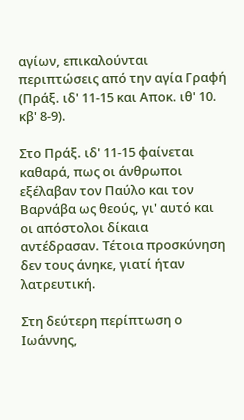αγίων, επικαλούνται περιπτώσεις από την αγία Γραφή (Πράξ. ιδ' 11-15 και Αποκ. ιθ' 10. κβ' 8-9).

Στο Πράξ. ιδ' 11-15 φαίνεται καθαρά, πως οι άνθρωποι εξέλαβαν τον Παύλο και τον Βαρνάβα ως θεούς, γι' αυτό και οι απόστολοι δίκαια αντέδρασαν. Τέτοια προσκύνηση δεν τους άνηκε, γιατί ήταν λατρευτική.

Στη δεύτερη περίπτωση ο Ιωάννης,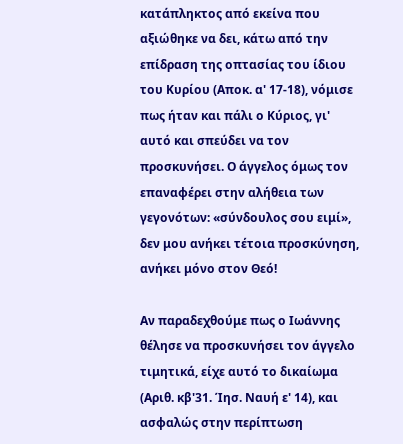κατάπληκτος από εκείνα που αξιώθηκε να δει, κάτω από την επίδραση της οπτασίας του ίδιου του Κυρίου (Αποκ. α' 17-18), νόμισε πως ήταν και πάλι ο Κύριος, γι' αυτό και σπεύδει να τον προσκυνήσει. Ο άγγελος όμως τον επαναφέρει στην αλήθεια των γεγονότων: «σύνδουλος σου ειμί», δεν μου ανήκει τέτοια προσκύνηση, ανήκει μόνο στον Θεό!

Αν παραδεχθούμε πως ο Ιωάννης θέλησε να προσκυνήσει τον άγγελο τιμητικά, είχε αυτό το δικαίωμα (Αριθ. κβ'31. Ίησ. Ναυή ε' 14), και ασφαλώς στην περίπτωση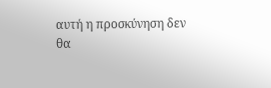αυτή η προσκύνηση δεν θα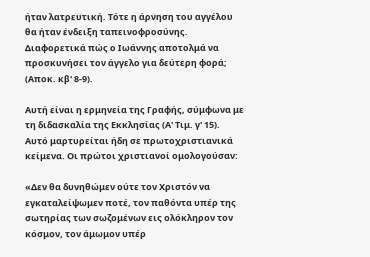ήταν λατρευτική. Τότε η άρνηση του αγγέλου θα ήταν ένδειξη ταπεινοφροσύνης. Διαφορετικά πώς ο Ιωάννης αποτολμά να προσκυνήσει τον άγγελο για δεύτερη φορά; (Αποκ. κβ' 8-9).

Αυτή είναι η ερμηνεία της Γραφής, σύμφωνα με τη διδασκαλία της Εκκλησίας (Α' Τιμ. γ' 15). Αυτό μαρτυρείται ήδη σε πρωτοχριστιανικά κείμενα. Οι πρώτοι χριστιανοί ομολογούσαν:

«Δεν θα δυνηθώμεν ούτε τον Χριστόν να εγκαταλείψωμεν ποτέ, τον παθόντα υπέρ της σωτηρίας των σωζομένων εις ολόκληρον τον κόσμον, τον άμωμον υπέρ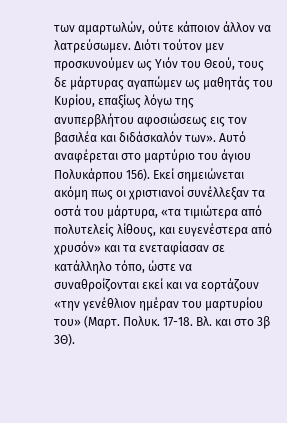των αμαρτωλών, ούτε κάποιον άλλον να λατρεύσωμεν. Διότι τούτον μεν προσκυνούμεν ως Υιόν του Θεού, τους δε μάρτυρας αγαπώμεν ως μαθητάς του Κυρίου, επαξίως λόγω της ανυπερβλήτου αφοσιώσεως εις τον βασιλέα και διδάσκαλόν των». Αυτό αναφέρεται στο μαρτύριο του άγιου Πολυκάρπου 156). Εκεί σημειώνεται ακόμη πως οι χριστιανοί συνέλλεξαν τα οστά του μάρτυρα, «τα τιμιώτερα από πολυτελείς λίθους, και ευγενέστερα από χρυσόν» και τα ενεταφίασαν σε κατάλληλο τόπο, ώστε να συναθροίζονται εκεί και να εορτάζουν «την γενέθλιον ημέραν του μαρτυρίου του» (Μαρτ. Πολυκ. 17-18. Βλ. και στο 3β 3Θ).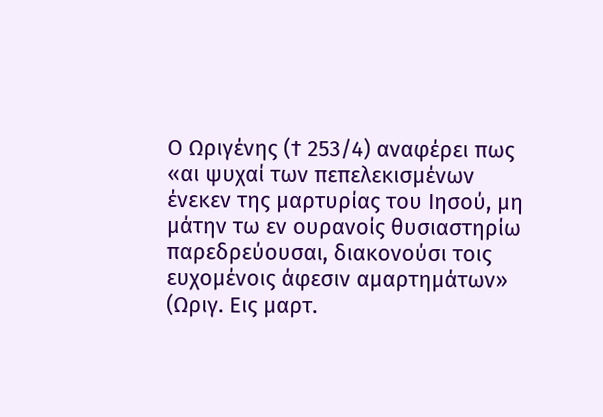Ο Ωριγένης († 253/4) αναφέρει πως «αι ψυχαί των πεπελεκισμένων ένεκεν της μαρτυρίας του Ιησού, μη μάτην τω εν ουρανοίς θυσιαστηρίω παρεδρεύουσαι, διακονούσι τοις ευχομένοις άφεσιν αμαρτημάτων» (Ωριγ. Εις μαρτ.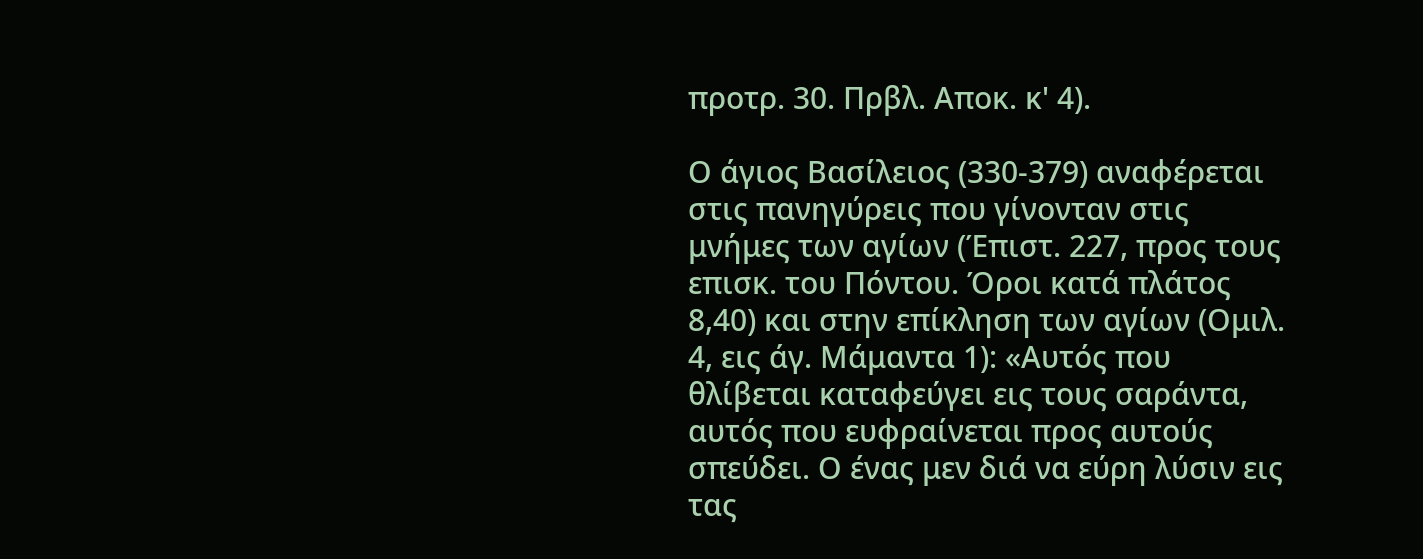προτρ. 30. Πρβλ. Αποκ. κ' 4).

Ο άγιος Βασίλειος (330-379) αναφέρεται στις πανηγύρεις που γίνονταν στις μνήμες των αγίων (Έπιστ. 227, προς τους επισκ. του Πόντου. Όροι κατά πλάτος 8,40) και στην επίκληση των αγίων (Ομιλ. 4, εις άγ. Μάμαντα 1): «Αυτός που θλίβεται καταφεύγει εις τους σαράντα, αυτός που ευφραίνεται προς αυτούς σπεύδει. Ο ένας μεν διά να εύρη λύσιν εις τας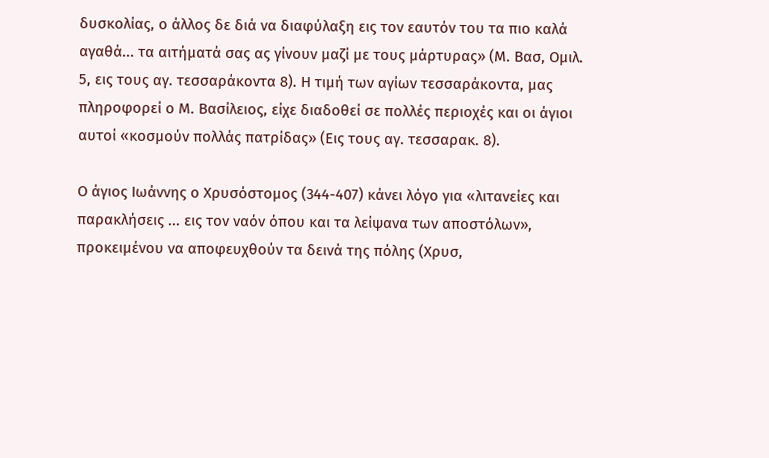δυσκολίας, ο άλλος δε διά να διαφύλαξη εις τον εαυτόν του τα πιο καλά αγαθά... τα αιτήματά σας ας γίνουν μαζί με τους μάρτυρας» (Μ. Βασ, Ομιλ. 5, εις τους αγ. τεσσαράκοντα 8). Η τιμή των αγίων τεσσαράκοντα, μας πληροφορεί ο Μ. Βασίλειος, είχε διαδοθεί σε πολλές περιοχές και οι άγιοι αυτοί «κοσμούν πολλάς πατρίδας» (Εις τους αγ. τεσσαρακ. 8).

Ο άγιος Ιωάννης ο Χρυσόστομος (344-407) κάνει λόγο για «λιτανείες και παρακλήσεις ... εις τον ναόν όπου και τα λείψανα των αποστόλων», προκειμένου να αποφευχθούν τα δεινά της πόλης (Χρυσ,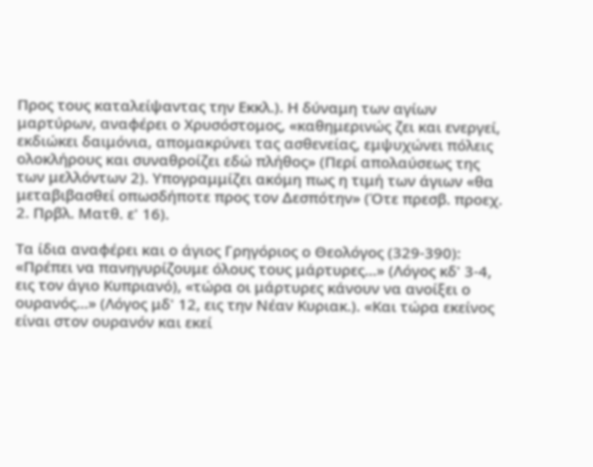Προς τους καταλείψαντας την Εκκλ.). Η δύναμη των αγίων μαρτύρων, αναφέρει ο Χρυσόστομος, «καθημερινώς ζει και ενεργεί, εκδιώκει δαιμόνια, απομακρύνει τας ασθενείας, εμψυχώνει πόλεις ολοκλήρους και συναθροίζει εδώ πλήθος» (Περί απολαύσεως της των μελλόντων 2). Υπογραμμίζει ακόμη πως η τιμή των άγιων «θα μεταβιβασθεί οπωσδήποτε προς τον Δεσπότην» (Ότε πρεσβ. προεχ. 2. Πρβλ. Ματθ. ε' 16).

Τα ίδια αναφέρει και ο άγιος Γρηγόριος ο Θεολόγος (329-390): «Πρέπει να πανηγυρίζουμε όλους τους μάρτυρες...» (Λόγος κδ' 3-4, εις τον άγιο Κυπριανό), «τώρα οι μάρτυρες κάνουν να ανοίξει ο ουρανός...» (Λόγος μδ' 12, εις την Νέαν Κυριακ.). «Και τώρα εκείνος είναι στον ουρανόν και εκεί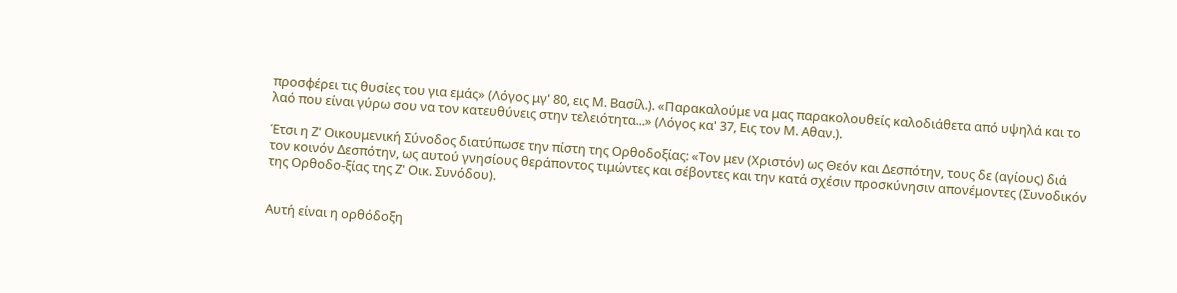προσφέρει τις θυσίες του για εμάς» (Λόγος μγ' 80, εις Μ. Βασίλ.). «Παρακαλούμε να μας παρακολουθείς καλοδιάθετα από υψηλά και το λαό που είναι γύρω σου να τον κατευθύνεις στην τελειότητα...» (Λόγος κα' 37, Εις τον Μ. Αθαν.).

Έτσι η Ζ' Οικουμενική Σύνοδος διατύπωσε την πίστη της Ορθοδοξίας: «Τον μεν (Χριστόν) ως Θεόν και Δεσπότην, τους δε (αγίους) διά τον κοινόν Δεσπότην, ως αυτού γνησίους θεράποντος τιμώντες και σέβοντες και την κατά σχέσιν προσκύνησιν απονέμοντες (Συνοδικόν της Ορθοδο-ξίας της Ζ' Οικ. Συνόδου).


Αυτή είναι η ορθόδοξη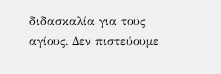διδασκαλία για τους αγίους. Δεν πιστεύουμε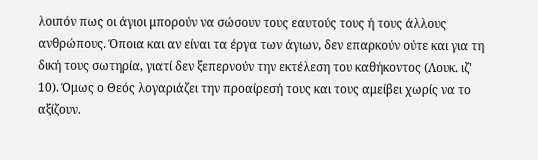λοιπόν πως οι άγιοι μπορούν να σώσουν τους εαυτούς τους ή τους άλλους ανθρώπους. Όποια και αν είναι τα έργα των άγιων, δεν επαρκούν ούτε και για τη δική τους σωτηρία, γιατί δεν ξεπερνούν την εκτέλεση του καθήκοντος (Λουκ. ιζ' 10). Όμως ο Θεός λογαριάζει την προαίρεσή τους και τους αμείβει χωρίς να το αξίζουν.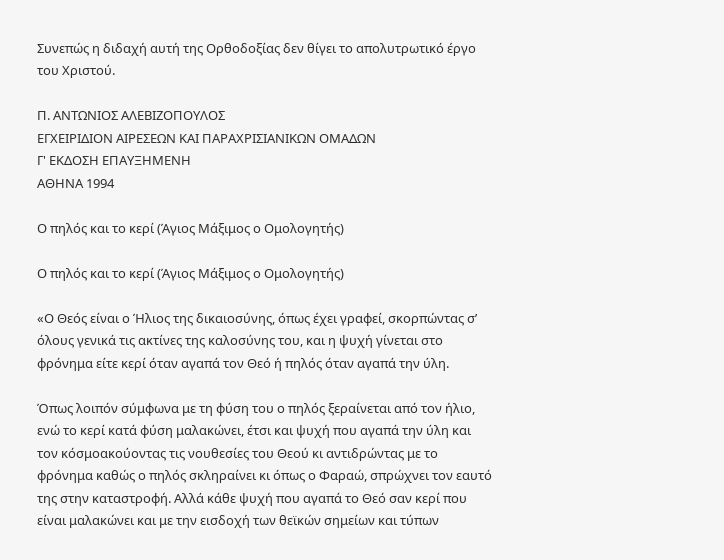Συνεπώς η διδαχή αυτή της Ορθοδοξίας δεν θίγει το απολυτρωτικό έργο του Χριστού.

Π. ΑΝΤΩΝΙΟΣ ΑΛΕΒΙΖΟΠΟΥΛΟΣ
ΕΓΧΕΙΡΙΔΙΟΝ ΑΙΡΕΣΕΩΝ ΚΑΙ ΠΑΡΑΧΡΙΣΙΑΝΙΚΩΝ ΟΜΑΔΩΝ
Γ' ΕΚΔΟΣΗ ΕΠΑΥΞΗΜΕΝΗ
ΑΘΗΝΑ 1994

Ο πηλός και το κερί (Άγιος Μάξιμος ο Ομολογητής)

Ο πηλός και το κερί (Άγιος Μάξιμος ο Ομολογητής)

«Ο Θεός είναι ο Ήλιος της δικαιοσύνης, όπως έχει γραφεί, σκορπώντας σ’ όλους γενικά τις ακτίνες της καλοσύνης του, και η ψυχή γίνεται στο φρόνημα είτε κερί όταν αγαπά τον Θεό ή πηλός όταν αγαπά την ύλη.

Όπως λοιπόν σύμφωνα με τη φύση του ο πηλός ξεραίνεται από τον ήλιο, ενώ το κερί κατά φύση μαλακώνει, έτσι και ψυχή που αγαπά την ύλη και τον κόσμοακούοντας τις νουθεσίες του Θεού κι αντιδρώντας με το φρόνημα καθώς ο πηλός σκληραίνει κι όπως ο Φαραώ, σπρώχνει τον εαυτό της στην καταστροφή. Αλλά κάθε ψυχή που αγαπά το Θεό σαν κερί που είναι μαλακώνει και με την εισδοχή των θεϊκών σημείων και τύπων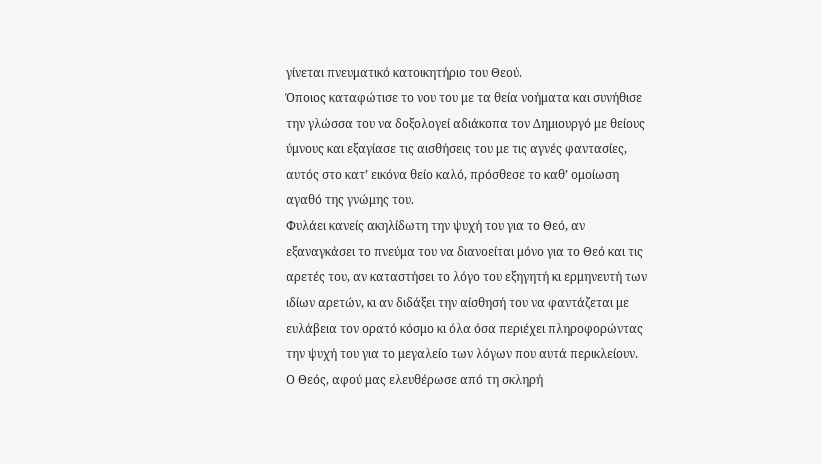γίνεται πνευματικό κατοικητήριο του Θεού.
Όποιος καταφώτισε το νου του με τα θεία νοήματα και συνήθισε την γλώσσα του να δοξολογεί αδιάκοπα τον Δημιουργό με θείους ύμνους και εξαγίασε τις αισθήσεις του με τις αγνές φαντασίες, αυτός στο κατ’ εικόνα θείο καλό, πρόσθεσε το καθ’ ομοίωση αγαθό της γνώμης του.
Φυλάει κανείς ακηλίδωτη την ψυχή του για το Θεό, αν εξαναγκάσει το πνεύμα του να διανοείται μόνο για το Θεό και τις αρετές του, αν καταστήσει το λόγο του εξηγητή κι ερμηνευτή των ιδίων αρετών, κι αν διδάξει την αίσθησή του να φαντάζεται με ευλάβεια τον ορατό κόσμο κι όλα όσα περιέχει πληροφορώντας την ψυχή του για το μεγαλείο των λόγων που αυτά περικλείουν.
Ο Θεός, αφού μας ελευθέρωσε από τη σκληρή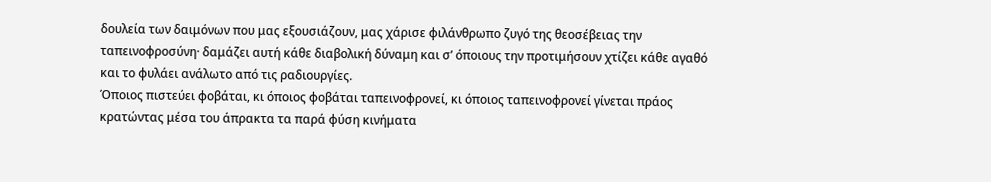δουλεία των δαιμόνων που μας εξουσιάζουν, μας χάρισε φιλάνθρωπο ζυγό της θεοσέβειας την ταπεινοφροσύνη· δαμάζει αυτή κάθε διαβολική δύναμη και σ’ όποιους την προτιμήσουν χτίζει κάθε αγαθό και το φυλάει ανάλωτο από τις ραδιουργίες.
Όποιος πιστεύει φοβάται, κι όποιος φοβάται ταπεινοφρονεί, κι όποιος ταπεινοφρονεί γίνεται πράος κρατώντας μέσα του άπρακτα τα παρά φύση κινήματα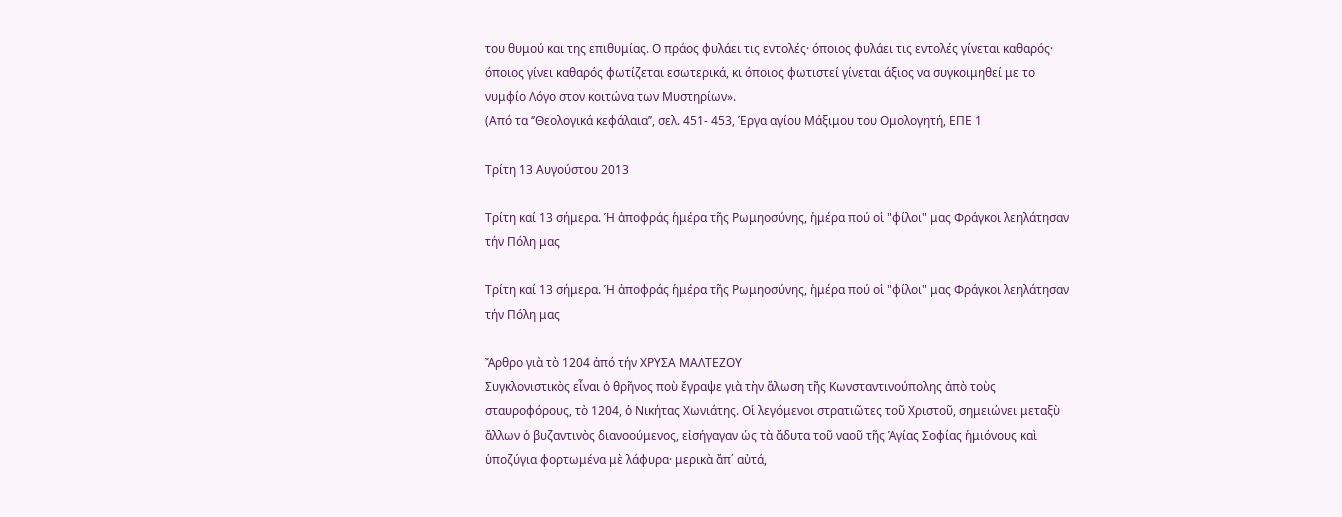του θυμού και της επιθυμίας. Ο πράος φυλάει τις εντολές· όποιος φυλάει τις εντολές γίνεται καθαρός· όποιος γίνει καθαρός φωτίζεται εσωτερικά, κι όποιος φωτιστεί γίνεται άξιος να συγκοιμηθεί με το νυμφίο Λόγο στον κοιτώνα των Μυστηρίων».
(Από τα ‘’Θεολογικά κεφάλαια’’, σελ. 451- 453, Έργα αγίου Μάξιμου του Ομολογητή, ΕΠΕ 1

Τρίτη 13 Αυγούστου 2013

Τρίτη καί 13 σήμερα. Ἡ ἀποφράς ἡμέρα τῆς Ρωμηοσύνης, ἡμέρα πού οἱ "φίλοι" μας Φράγκοι λεηλάτησαν τήν Πόλη μας

Τρίτη καί 13 σήμερα. Ἡ ἀποφράς ἡμέρα τῆς Ρωμηοσύνης, ἡμέρα πού οἱ "φίλοι" μας Φράγκοι λεηλάτησαν τήν Πόλη μας

Ἄρθρο γιὰ τὸ 1204 ἀπό τήν ΧΡΥΣΑ ΜΑΛΤΕΖΟΥ
Συγκλονιστικὸς εἶναι ὁ θρῆνος ποὺ ἔγραψε γιὰ τὴν ἅλωση τῆς Κωνσταντινούπολης ἀπὸ τοὺς σταυροφόρους, τὸ 1204, ὁ Νικήτας Χωνιάτης. Οἱ λεγόμενοι στρατιῶτες τοῦ Χριστοῦ, σημειώνει μεταξὺ ἄλλων ὁ βυζαντινὸς διανοούμενος, εἰσήγαγαν ὡς τὰ ἄδυτα τοῦ ναοῦ τῆς Ἁγίας Σοφίας ἡμιόνους καὶ ὑποζύγια φορτωμένα μὲ λάφυρα· μερικὰ ἄπ΄ αὐτά,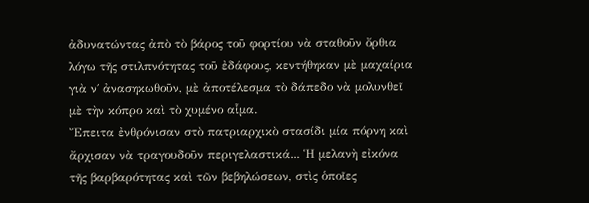ἀδυνατώντας ἀπὸ τὸ βάρος τοῦ φορτίου νὰ σταθοῦν ὄρθια λόγω τῆς στιλπνότητας τοῦ ἐδάφους, κεντήθηκαν μὲ μαχαίρια γιὰ ν΄ ἀνασηκωθοῦν, μὲ ἀποτέλεσμα τὸ δάπεδο νὰ μολυνθεῖ μὲ τὴν κόπρο καὶ τὸ χυμένο αἷμα.
Ἔπειτα ἐνθρόνισαν στὸ πατριαρχικὸ στασίδι μία πόρνη καὶ ἄρχισαν νὰ τραγουδοῦν περιγελαστικά... Ἡ μελανὴ εἰκόνα τῆς βαρβαρότητας καὶ τῶν βεβηλώσεων, στὶς ὁποῖες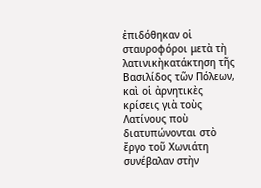ἐπιδόθηκαν οἱ σταυροφόροι μετὰ τὴ λατινικὴκατάκτηση τῆς Βασιλίδος τῶν Πόλεων, καὶ οἱ ἀρνητικὲς κρίσεις γιὰ τοὺς Λατίνους ποὺ διατυπώνονται στὸ ἔργο τοῦ Χωνιάτη συνέβαλαν στὴν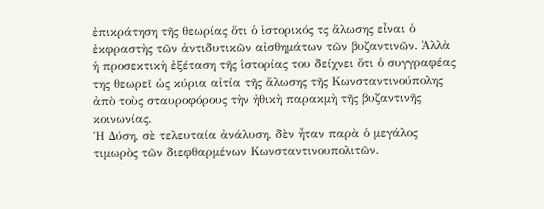ἐπικράτηση τῆς θεωρίας ὅτι ὁ ἱστορικός τς ἅλωσης εἶναι ὁ ἐκφραστὴς τῶν ἀντιδυτικῶν αἰσθημάτων τῶν βυζαντινῶν. Ἀλλὰ ἡ προσεκτικὴ ἐξέταση τῆς ἱστορίας του δείχνει ὅτι ὁ συγγραφέας της θεωρεῖ ὡς κύρια αἰτία τῆς ἅλωσης τῆς Κωνσταντινούπολης ἀπὸ τοὺς σταυροφόρους τὴν ἠθικὴ παρακμὴ τῆς βυζαντινῆς κοινωνίας.
Ἡ Δύση, σὲ τελευταία ἀνάλυση, δὲν ἦταν παρὰ ὁ μεγάλος τιμωρὸς τῶν διεφθαρμένων Κωνσταντινουπολιτῶν.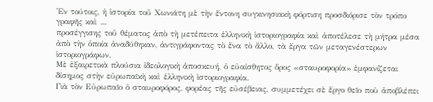Ἐν τούτοις, ἡ ἱστορία τοῦ Χωνιάτη μὲ τὴν ἔντονη συγκινησιακὴ φόρτιση προσδιόρισε τὸν τρόπο γραφῆς καὶ ...
προσέγγισης τοῦ θέματος ἀπὸ τὴ μετέπειτα ἑλληνικὴ ἱστοριογραφία καὶ ἀποτέλεσε τὴ μήτρα μέσα ἀπὸ τὴν ὁποία ἀναδύθηκαν, ἀντιγράφοντας τὸ ἕνα τὸ ἄλλο, τὰ ἔργα τῶν μεταγενέστερων ἱστοριογράφων.
Μὲ ἐξαιρετικὰ πλούσια ἰδεολογικὴ ἀποσκευή, ὁ εὐαίσθητος ὅρος «σταυροφορία» ἐμφανίζεται δίσημος στὴν εὐρωπαϊκὴ καὶ ἑλληνικὴ ἱστοριογραφία.
Γιὰ τὸν Εὐρωπαῖο ὁ σταυροφόρος, φορέας τῆς εὐσέβειας, συμμετέχει σὲ ἔργο θεῖο ποὺ ἀποβλέπει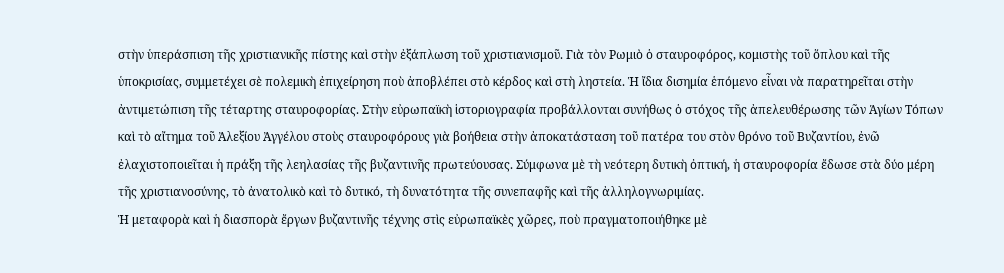στὴν ὑπεράσπιση τῆς χριστιανικῆς πίστης καὶ στὴν ἐξάπλωση τοῦ χριστιανισμοῦ. Γιὰ τὸν Ρωμιὸ ὁ σταυροφόρος, κομιστὴς τοῦ ὅπλου καὶ τῆς ὑποκρισίας, συμμετέχει σὲ πολεμικὴ ἐπιχείρηση ποὺ ἀποβλέπει στὸ κέρδος καὶ στὴ ληστεία. Ἡ ἴδια δισημία ἑπόμενο εἶναι νὰ παρατηρεῖται στὴν ἀντιμετώπιση τῆς τέταρτης σταυροφορίας. Στὴν εὐρωπαϊκὴ ἱστοριογραφία προβάλλονται συνήθως ὁ στόχος τῆς ἀπελευθέρωσης τῶν Ἁγίων Τόπων καὶ τὸ αἴτημα τοῦ Ἀλεξίου Ἀγγέλου στοὺς σταυροφόρους γιὰ βοήθεια στὴν ἀποκατάσταση τοῦ πατέρα του στὸν θρόνο τοῦ Βυζαντίου, ἐνῶ ἐλαχιστοποιεῖται ἡ πράξη τῆς λεηλασίας τῆς βυζαντινῆς πρωτεύουσας. Σύμφωνα μὲ τὴ νεότερη δυτικὴ ὀπτική, ἡ σταυροφορία ἔδωσε στὰ δύο μέρη τῆς χριστιανοσύνης, τὸ ἀνατολικὸ καὶ τὸ δυτικό, τὴ δυνατότητα τῆς συνεπαφῆς καὶ τῆς ἀλληλογνωριμίας.
Ἡ μεταφορὰ καὶ ἡ διασπορὰ ἔργων βυζαντινῆς τέχνης στὶς εὐρωπαϊκὲς χῶρες, ποὺ πραγματοποιήθηκε μὲ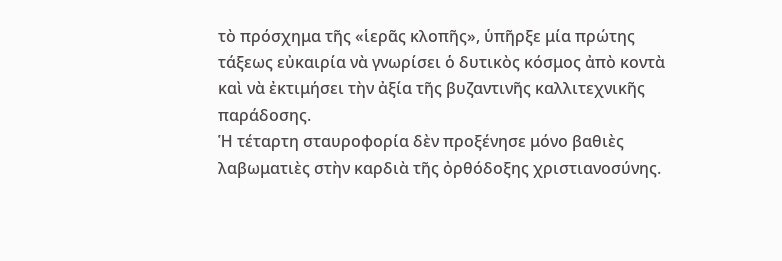τὸ πρόσχημα τῆς «ἱερᾶς κλοπῆς», ὑπῆρξε μία πρώτης τάξεως εὐκαιρία νὰ γνωρίσει ὁ δυτικὸς κόσμος ἀπὸ κοντὰ καὶ νὰ ἐκτιμήσει τὴν ἀξία τῆς βυζαντινῆς καλλιτεχνικῆς παράδοσης.
Ἡ τέταρτη σταυροφορία δὲν προξένησε μόνο βαθιὲς λαβωματιὲς στὴν καρδιὰ τῆς ὀρθόδοξης χριστιανοσύνης.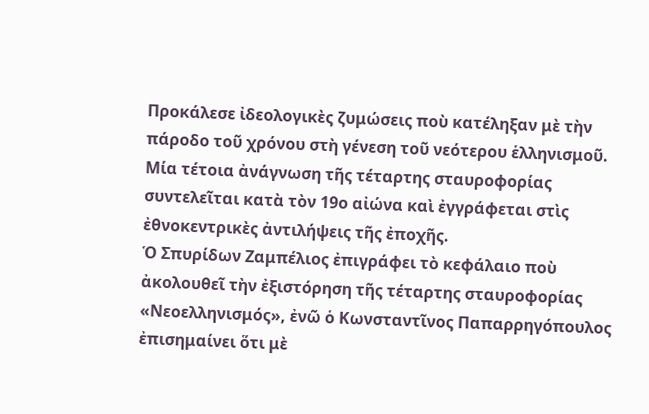Προκάλεσε ἰδεολογικὲς ζυμώσεις ποὺ κατέληξαν μὲ τὴν πάροδο τοῦ χρόνου στὴ γένεση τοῦ νεότερου ἑλληνισμοῦ.
Μία τέτοια ἀνάγνωση τῆς τέταρτης σταυροφορίας συντελεῖται κατὰ τὸν 19ο αἰώνα καὶ ἐγγράφεται στὶς ἐθνοκεντρικὲς ἀντιλήψεις τῆς ἐποχῆς.
Ὁ Σπυρίδων Ζαμπέλιος ἐπιγράφει τὸ κεφάλαιο ποὺ ἀκολουθεῖ τὴν ἐξιστόρηση τῆς τέταρτης σταυροφορίας «Νεοελληνισμός», ἐνῶ ὁ Κωνσταντῖνος Παπαρρηγόπουλος ἐπισημαίνει ὅτι μὲ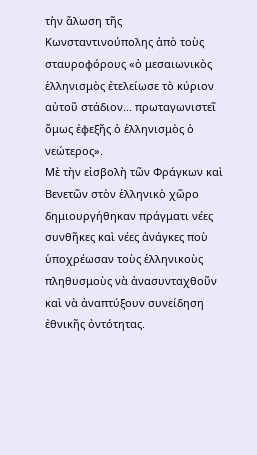τὴν ἅλωση τῆς Κωνσταντινούπολης ἀπὸ τοὺς σταυροφόρους «ὁ μεσαιωνικὸς ἑλληνισμὸς ἐτελείωσε τὸ κύριον αὐτοῦ στάδιον... πρωταγωνιστεῖ ὅμως ἐφεξῆς ὁ ἑλληνισμὸς ὁ νεώτερος».
Μὲ τὴν εἰσβολὴ τῶν Φράγκων καὶ Βενετῶν στὸν ἑλληνικὸ χῶρο δημιουργήθηκαν πράγματι νέες συνθῆκες καὶ νέες ἀνάγκες ποὺ ὑποχρέωσαν τοὺς ἑλληνικοὺς πληθυσμοὺς νὰ ἀνασυνταχθοῦν καὶ νὰ ἀναπτύξουν συνείδηση ἐθνικῆς ὀντότητας.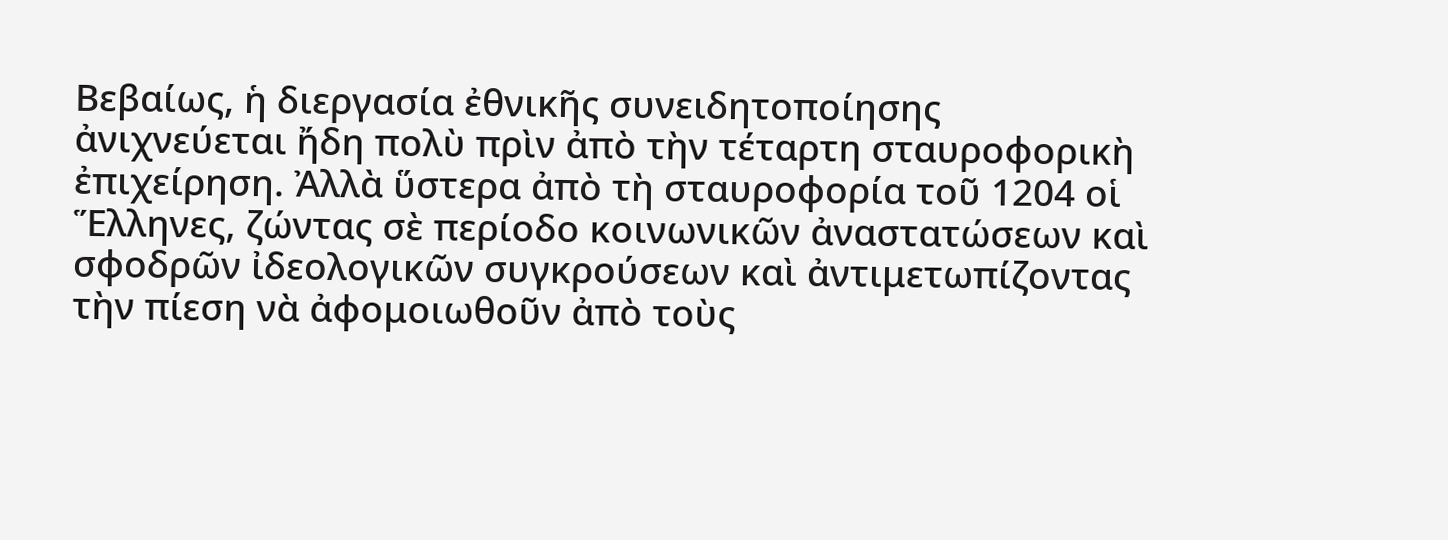Βεβαίως, ἡ διεργασία ἐθνικῆς συνειδητοποίησης ἀνιχνεύεται ἤδη πολὺ πρὶν ἀπὸ τὴν τέταρτη σταυροφορικὴ ἐπιχείρηση. Ἀλλὰ ὕστερα ἀπὸ τὴ σταυροφορία τοῦ 1204 οἱ Ἕλληνες, ζώντας σὲ περίοδο κοινωνικῶν ἀναστατώσεων καὶ σφοδρῶν ἰδεολογικῶν συγκρούσεων καὶ ἀντιμετωπίζοντας τὴν πίεση νὰ ἀφομοιωθοῦν ἀπὸ τοὺς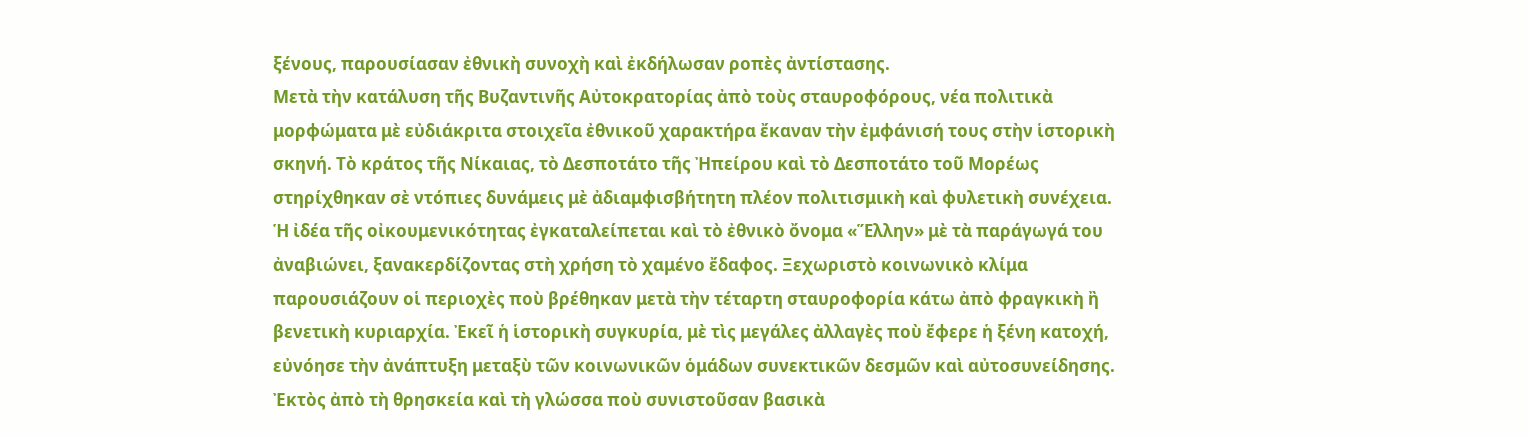ξένους, παρουσίασαν ἐθνικὴ συνοχὴ καὶ ἐκδήλωσαν ροπὲς ἀντίστασης.
Μετὰ τὴν κατάλυση τῆς Βυζαντινῆς Αὐτοκρατορίας ἀπὸ τοὺς σταυροφόρους, νέα πολιτικὰ μορφώματα μὲ εὐδιάκριτα στοιχεῖα ἐθνικοῦ χαρακτήρα ἔκαναν τὴν ἐμφάνισή τους στὴν ἱστορικὴ σκηνή. Τὸ κράτος τῆς Νίκαιας, τὸ Δεσποτάτο τῆς Ἠπείρου καὶ τὸ Δεσποτάτο τοῦ Μορέως στηρίχθηκαν σὲ ντόπιες δυνάμεις μὲ ἀδιαμφισβήτητη πλέον πολιτισμικὴ καὶ φυλετικὴ συνέχεια.
Ἡ ἰδέα τῆς οἰκουμενικότητας ἐγκαταλείπεται καὶ τὸ ἐθνικὸ ὄνομα «Ἕλλην» μὲ τὰ παράγωγά του ἀναβιώνει, ξανακερδίζοντας στὴ χρήση τὸ χαμένο ἔδαφος. Ξεχωριστὸ κοινωνικὸ κλίμα παρουσιάζουν οἱ περιοχὲς ποὺ βρέθηκαν μετὰ τὴν τέταρτη σταυροφορία κάτω ἀπὸ φραγκικὴ ἢ βενετικὴ κυριαρχία. Ἐκεῖ ἡ ἱστορικὴ συγκυρία, μὲ τὶς μεγάλες ἀλλαγὲς ποὺ ἔφερε ἡ ξένη κατοχή, εὐνόησε τὴν ἀνάπτυξη μεταξὺ τῶν κοινωνικῶν ὁμάδων συνεκτικῶν δεσμῶν καὶ αὐτοσυνείδησης.
Ἐκτὸς ἀπὸ τὴ θρησκεία καὶ τὴ γλώσσα ποὺ συνιστοῦσαν βασικὰ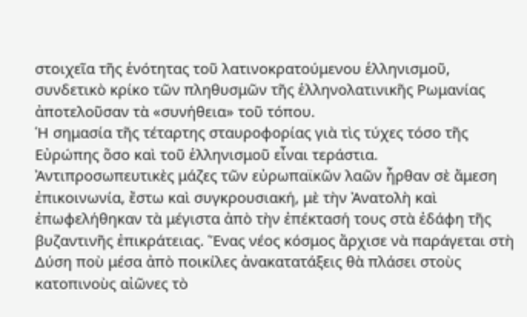στοιχεῖα τῆς ἑνότητας τοῦ λατινοκρατούμενου ἑλληνισμοῦ, συνδετικὸ κρίκο τῶν πληθυσμῶν τῆς ἑλληνολατινικῆς Ρωμανίας ἀποτελοῦσαν τὰ «συνήθεια» τοῦ τόπου.
Ἡ σημασία τῆς τέταρτης σταυροφορίας γιὰ τὶς τύχες τόσο τῆς Εὐρώπης ὅσο καὶ τοῦ ἑλληνισμοῦ εἶναι τεράστια. Ἀντιπροσωπευτικὲς μάζες τῶν εὐρωπαϊκῶν λαῶν ἦρθαν σὲ ἄμεση ἐπικοινωνία, ἔστω καὶ συγκρουσιακή, μὲ τὴν Ἀνατολὴ καὶ ἐπωφελήθηκαν τὰ μέγιστα ἀπὸ τὴν ἐπέκτασή τους στὰ ἐδάφη τῆς βυζαντινῆς ἐπικράτειας. Ἕνας νέος κόσμος ἄρχισε νὰ παράγεται στὴ Δύση ποὺ μέσα ἀπὸ ποικίλες ἀνακατατάξεις θὰ πλάσει στοὺς κατοπινοὺς αἰῶνες τὸ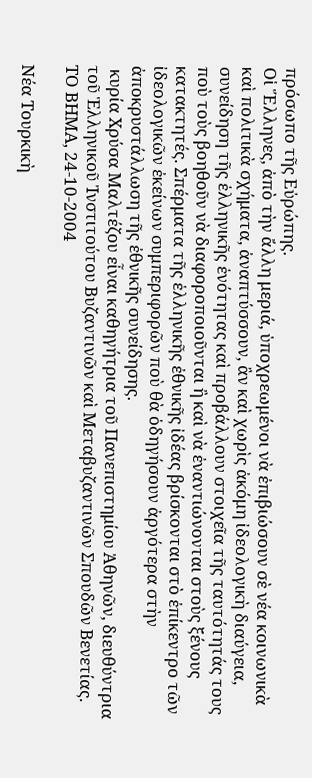πρόσωπο τῆς Εὐρώπης.
Οἱ Ἕλληνες, ἀπὸ τὴν ἄλλη μεριά, ὑποχρεωμένοι νὰ ἐπιβιώσουν σὲ νέα κοινωνικὰ καὶ πολιτικὰ σχήματα, ἀναπτύσσουν, ἂν καὶ χωρὶς ἀκόμη ἰδεολογικὴ διαύγεια, συνείδηση τῆς ἑλληνικῆς ἑνότητας καὶ προβάλλουν στοιχεῖα τῆς ταυτότητάς τους ποὺ τοὺς βοηθοῦν νὰ διαφοροποιοῦνται ἢ καὶ νὰ ἐναντιώνονται στοὺς ξένους κατακτητές. Σπέρματα τῆς ἑλληνικῆς ἐθνικῆς ἰδέας βρίσκονται στὸ ἐπίκεντρο τῶν ἰδεολογικῶν ἐκείνων συμπεριφορῶν ποὺ θὰ ὁδηγήσουν ἀργότερα στὴν ἀποκρυστάλλωση τῆς ἐθνικῆς συνείδησης.
 κυρία Χρύσα Μαλτέζου εἶναι καθηγήτρια τοῦ Πανεπιστημίου Ἀθηνῶν, διευθύντρια τοῦ Ἑλληνικοῦ Ἰνστιτούτου Βυζαντινῶν καὶ Μεταβυζαντινῶν Σπουδῶν Βενετίας.
ΤΟ ΒΗΜΑ, 24-10-2004

Νέα Τουρκικὴ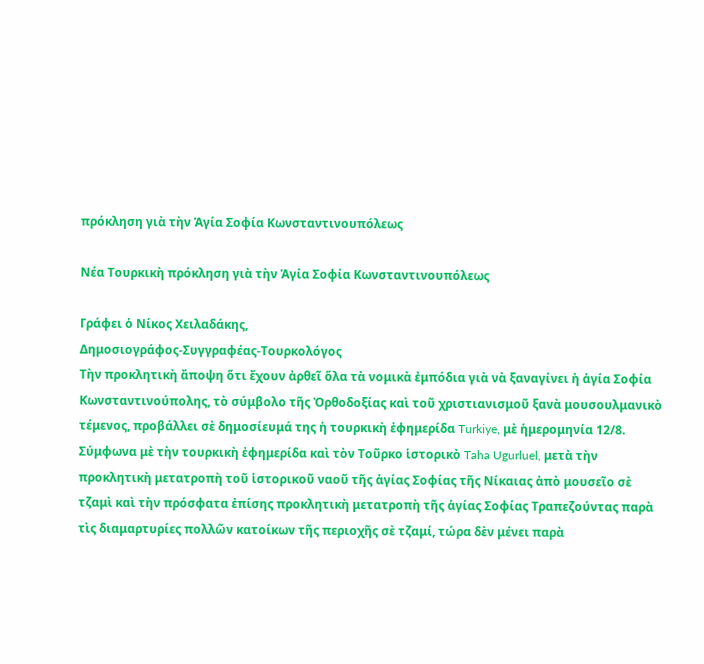πρόκληση γιὰ τὴν Ἁγία Σοφία Κωνσταντινουπόλεως

Νέα Τουρκικὴ πρόκληση γιὰ τὴν Ἁγία Σοφία Κωνσταντινουπόλεως

Γράφει ὁ Νίκος Χειλαδάκης,
Δημοσιογράφος-Συγγραφέας-Τουρκολόγος
Τὴν προκλητικὴ ἄποψη ὅτι ἔχουν ἀρθεῖ ὅλα τὰ νομικὰ ἐμπόδια γιὰ νὰ ξαναγίνει ἡ ἁγία Σοφία Κωνσταντινούπολης, τὸ σύμβολο τῆς Ὀρθοδοξίας καὶ τοῦ χριστιανισμοῦ ξανὰ μουσουλμανικὸ τέμενος, προβάλλει σὲ δημοσίευμά της ἡ τουρκικὴ ἐφημερίδα Turkiye, μὲ ἡμερομηνία 12/8.
Σύμφωνα μὲ τὴν τουρκικὴ ἐφημερίδα καὶ τὸν Τοῦρκο ἱστορικὸ Taha Ugurluel, μετὰ τὴν προκλητικὴ μετατροπὴ τοῦ ἱστορικοῦ ναοῦ τῆς ἁγίας Σοφίας τῆς Νίκαιας ἀπὸ μουσεῖο σὲ τζαμὶ καὶ τὴν πρόσφατα ἐπίσης προκλητικὴ μετατροπὴ τῆς ἁγίας Σοφίας Τραπεζούντας παρὰ τὶς διαμαρτυρίες πολλῶν κατοίκων τῆς περιοχῆς σὲ τζαμί, τώρα δὲν μένει παρὰ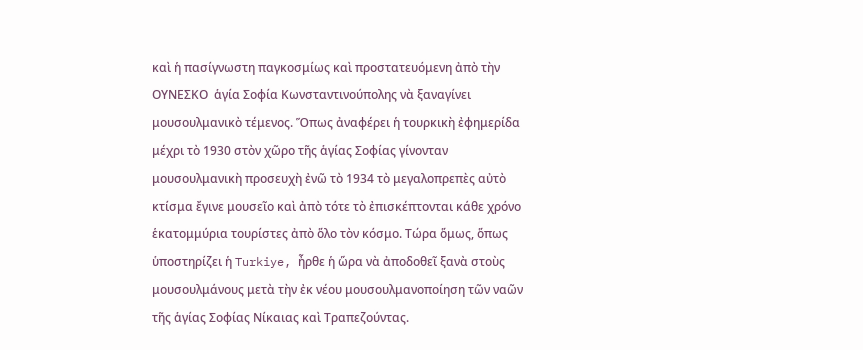καὶ ἡ πασίγνωστη παγκοσμίως καὶ προστατευόμενη ἀπὸ τὴν ΟΥΝΕΣΚΟ  ἁγία Σοφία Κωνσταντινούπολης νὰ ξαναγίνει μουσουλμανικὸ τέμενος. Ὅπως ἀναφέρει ἡ τουρκικὴ ἐφημερίδα μέχρι τὸ 1930 στὸν χῶρο τῆς ἁγίας Σοφίας γίνονταν μουσουλμανικὴ προσευχὴ ἐνῶ τὸ 1934 τὸ μεγαλοπρεπὲς αὐτὸ κτίσμα ἔγινε μουσεῖο καὶ ἀπὸ τότε τὸ ἐπισκέπτονται κάθε χρόνο ἑκατομμύρια τουρίστες ἀπὸ ὅλο τὸν κόσμο. Τώρα ὅμως, ὅπως ὑποστηρίζει ἡ Turkiye, ἦρθε ἡ ὥρα νὰ ἀποδοθεῖ ξανὰ στοὺς μουσουλμάνους μετὰ τὴν ἐκ νέου μουσουλμανοποίηση τῶν ναῶν τῆς ἁγίας Σοφίας Νίκαιας καὶ Τραπεζούντας.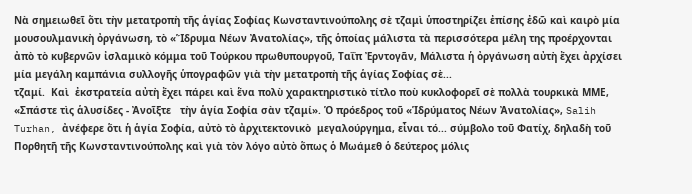Νὰ σημειωθεῖ ὅτι τὴν μετατροπὴ τῆς ἁγίας Σοφίας Κωνσταντινούπολης σὲ τζαμὶ ὑποστηρίζει ἐπίσης ἐδῶ καὶ καιρὸ μία μουσουλμανικὴ ὀργάνωση, τὸ «Ἵδρυμα Νέων Ἀνατολίας», τῆς ὁποίας μάλιστα τὰ περισσότερα μέλη της προέρχονται ἀπὸ τὸ κυβερνῶν ἰσλαμικὸ κόμμα τοῦ Τούρκου πρωθυπουργοῦ, Ταΐπ Ἐρντογᾶν, Μάλιστα ἡ ὀργάνωση αὐτὴ ἔχει ἀρχίσει μία μεγάλη καμπάνια συλλογῆς ὑπογραφῶν γιὰ τὴν μετατροπὴ τῆς ἁγίας Σοφίας σὲ...
τζαμί.  Καὶ  ἐκστρατεία αὐτὴ ἔχει πάρει καὶ ἕνα πολὺ χαρακτηριστικὸ τίτλο ποὺ κυκλοφορεῖ σὲ πολλὰ τουρκικὰ ΜΜΕ, «Σπάστε τὶς ἁλυσίδες - Ἀνοῖξτε   τὴν ἁγία Σοφία σὰν τζαμί». Ὁ πρόεδρος τοῦ «Ἱδρύματος Νέων Ἀνατολίας», Salih Turhan, ἀνέφερε ὅτι ἡ ἁγία Σοφία, αὐτὸ τὸ ἀρχιτεκτονικὸ  μεγαλούργημα, εἶναι τό... σύμβολο τοῦ Φατίχ, δηλαδὴ τοῦ Πορθητῆ τῆς Κωνσταντινούπολης καὶ γιὰ τὸν λόγο αὐτὸ ὅπως ὁ Μωάμεθ ὁ δεύτερος μόλις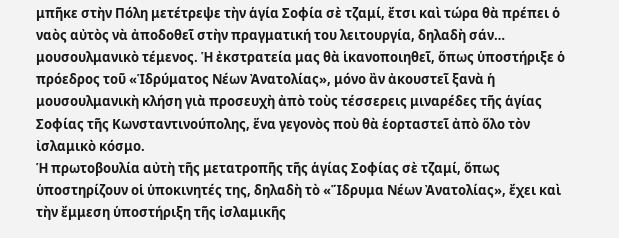μπῆκε στὴν Πόλη μετέτρεψε τὴν ἁγία Σοφία σὲ τζαμί, ἔτσι καὶ τώρα θὰ πρέπει ὁ ναὸς αὐτὸς νὰ ἀποδοθεῖ στὴν πραγματική του λειτουργία, δηλαδὴ σάν… μουσουλμανικὸ τέμενος. Ἡ ἐκστρατεία μας θὰ ἱκανοποιηθεῖ, ὅπως ὑποστήριξε ὁ πρόεδρος τοῦ «Ἱδρύματος Νέων Ἀνατολίας», μόνο ἂν ἀκουστεῖ ξανὰ ἡ μουσουλμανικὴ κλήση γιὰ προσευχὴ ἀπὸ τοὺς τέσσερεις μιναρέδες τῆς ἁγίας Σοφίας τῆς Κωνσταντινούπολης, ἕνα γεγονὸς ποὺ θὰ ἑορταστεῖ ἀπὸ ὅλο τὸν ἰσλαμικὸ κόσμο.
Ἡ πρωτοβουλία αὐτὴ τῆς μετατροπῆς τῆς ἁγίας Σοφίας σὲ τζαμί, ὅπως ὑποστηρίζουν οἱ ὑποκινητές της, δηλαδὴ τὸ «Ἵδρυμα Νέων Ἀνατολίας», ἔχει καὶ τὴν ἔμμεση ὑποστήριξη τῆς ἰσλαμικῆς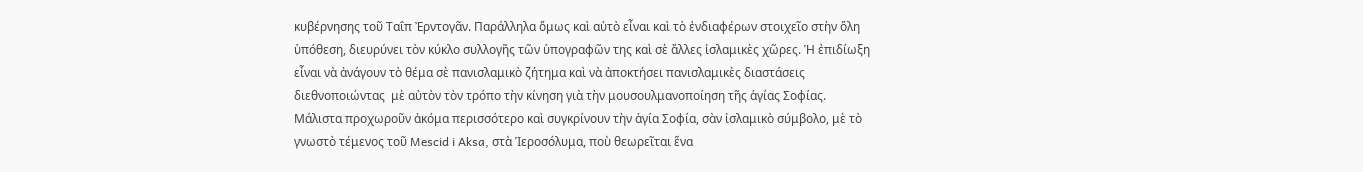κυβέρνησης τοῦ Ταΐπ Ἐρντογᾶν. Παράλληλα ὅμως καὶ αὐτὸ εἶναι καὶ τὸ ἐνδιαφέρων στοιχεῖο στὴν ὅλη ὑπόθεση, διευρύνει τὸν κύκλο συλλογῆς τῶν ὑπογραφῶν της καὶ σὲ ἄλλες ἰσλαμικὲς χῶρες. Ἡ ἐπιδίωξη εἶναι νὰ ἀνάγουν τὸ θέμα σὲ πανισλαμικὸ ζήτημα καὶ νὰ ἀποκτήσει πανισλαμικὲς διαστάσεις  διεθνοποιώντας  μὲ αὐτὸν τὸν τρόπο τὴν κίνηση γιὰ τὴν μουσουλμανοποίηση τῆς ἁγίας Σοφίας.  Μάλιστα προχωροῦν ἀκόμα περισσότερο καὶ συγκρίνουν τὴν ἁγία Σοφία, σὰν ἰσλαμικὸ σύμβολο, μὲ τὸ γνωστὸ τέμενος τοῦ Mescid i Aksa, στὰ Ἱεροσόλυμα, ποὺ θεωρεῖται ἕνα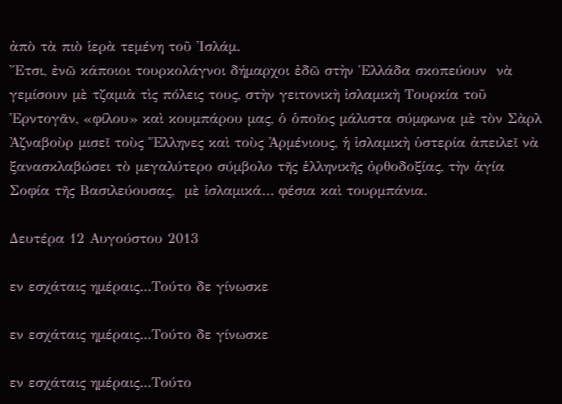ἀπὸ τὰ πιὸ ἱερὰ τεμένη τοῦ Ἰσλάμ.
Ἔτσι, ἐνῶ κάποιοι τουρκολάγνοι δήμαρχοι ἐδῶ στὴν Ἑλλάδα σκοπεύουν  νὰ γεμίσουν μὲ τζαμιὰ τὶς πόλεις τους, στὴν γειτονικὴ ἰσλαμικὴ Τουρκία τοῦ Ἐρντογᾶν, «φίλου» καὶ κουμπάρου μας, ὁ ὁποῖος μάλιστα σύμφωνα μὲ τὸν Σὰρλ Ἀζναβοὺρ μισεῖ τοὺς Ἕλληνες καὶ τοὺς Ἀρμένιους, ἡ ἰσλαμικὴ ὑστερία ἀπειλεῖ νὰ ξανασκλαβώσει τὸ μεγαλύτερο σύμβολο τῆς ἑλληνικῆς ὀρθοδοξίας, τὴν ἁγία Σοφία τῆς Βασιλεύουσας,  μὲ ἰσλαμικά… φέσια καὶ τουρμπάνια.

Δευτέρα 12 Αυγούστου 2013

εν εσχάταις ημέραις...Τούτο δε γίνωσκε

εν εσχάταις ημέραις...Τούτο δε γίνωσκε

εν εσχάταις ημέραις...Τούτο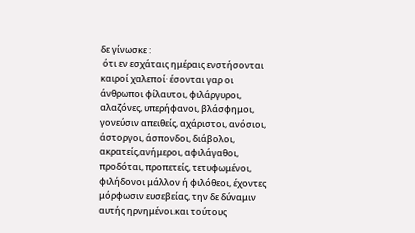δε γίνωσκε :
 ότι εν εσχάταις ημέραις ενστήσονται καιροί χαλεποί· έσονται γαρ οι άνθρωποι φίλαυτοι, φιλάργυροι, αλαζόνες, υπερήφανοι, βλάσφημοι, γονεύσιν απειθείς, αχάριστοι, ανόσιοι, άστοργοι, άσπονδοι, διάβολοι, ακρατείς,ανήμεροι, αφιλάγαθοι, προδόται, προπετείς, τετυφωμένοι, φιλήδονοι μάλλον ή φιλόθεοι, έχοντες μόρφωσιν ευσεβείας, την δε δύναμιν αυτής ηρνημένοι.και τούτους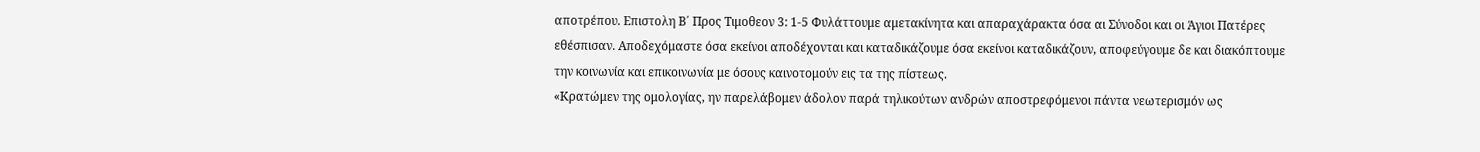αποτρέπου. Επιστολη Β΄ Προς Τιμοθεον 3: 1-5 Φυλάττουμε αμετακίνητα και απαραχάρακτα όσα αι Σύνοδοι και οι Άγιοι Πατέρες εθέσπισαν. Αποδεχόμαστε όσα εκείνοι αποδέχονται και καταδικάζουμε όσα εκείνοι καταδικάζουν, αποφεύγουμε δε και διακόπτουμε την κοινωνία και επικοινωνία με όσους καινοτομούν εις τα της πίστεως.
«Κρατώμεν της ομολογίας, ην παρελάβομεν άδολον παρά τηλικούτων ανδρών αποστρεφόμενοι πάντα νεωτερισμόν ως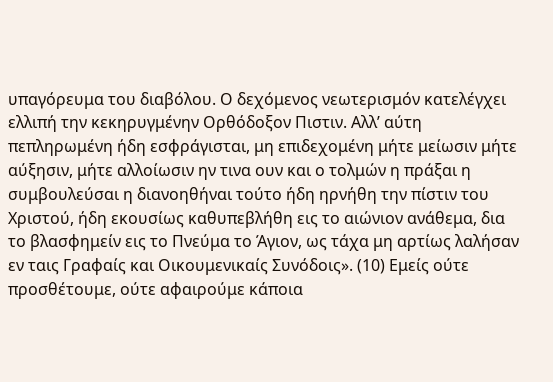υπαγόρευμα του διαβόλου. Ο δεχόμενος νεωτερισμόν κατελέγχει ελλιπή την κεκηρυγμένην Ορθόδοξον Πιστιν. Αλλ’ αύτη πεπληρωμένη ήδη εσφράγισται, μη επιδεχομένη μήτε μείωσιν μήτε αύξησιν, μήτε αλλοίωσιν ην τινα ουν και ο τολμών η πράξαι η συμβουλεύσαι η διανοηθήναι τούτο ήδη ηρνήθη την πίστιν του Χριστού, ήδη εκουσίως καθυπεβλήθη εις το αιώνιον ανάθεμα, δια το βλασφημείν εις το Πνεύμα το Άγιον, ως τάχα μη αρτίως λαλήσαν εν ταις Γραφαίς και Οικουμενικαίς Συνόδοις». (10) Εμείς ούτε προσθέτουμε, ούτε αφαιρούμε κάποια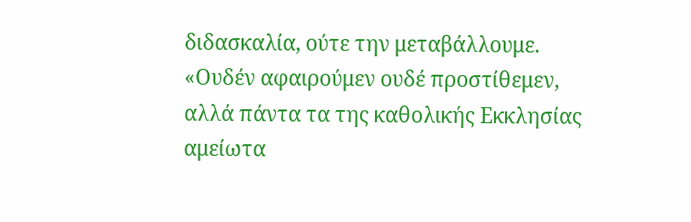διδασκαλία, ούτε την μεταβάλλουμε. «Ουδέν αφαιρούμεν ουδέ προστίθεμεν, αλλά πάντα τα της καθολικής Εκκλησίας αμείωτα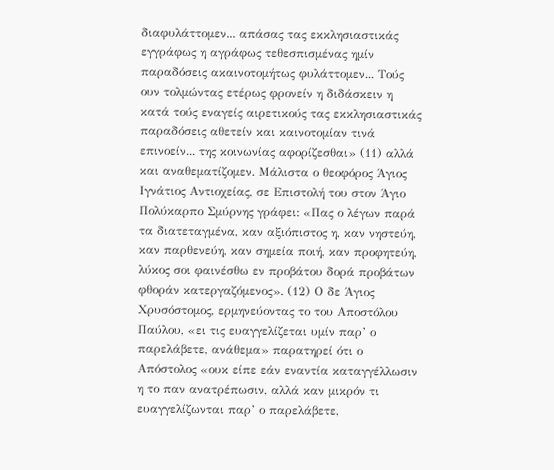διαφυλάττομεν... απάσας τας εκκλησιαστικάς εγγράφως η αγράφως τεθεσπισμένας ημίν παραδόσεις ακαινοτομήτως φυλάττομεν... Τούς ουν τολμώντας ετέρως φρονείν η διδάσκειν η κατά τούς εναγείς αιρετικούς τας εκκλησιαστικάς παραδόσεις αθετείν και καινοτομίαν τινά επινοείν... της κοινωνίας αφορίζεσθαι» (11) αλλά και αναθεματίζομεν. Μάλιστα ο θεοφόρος Άγιος Ιγνάτιος Αντιοχείας, σε Επιστολή του στον Άγιο Πολύκαρπο Σμύρνης γράφει: «Πας ο λέγων παρά τα διατεταγμένα, καν αξιόπιστος η, καν νηστεύη, καν παρθενεύη, καν σημεία ποιή, καν προφητεύη, λύκος σοι φαινέσθω εν προβάτου δορά προβάτων φθοράν κατεργαζόμενος». (12) Ο δε Άγιος Χρυσόστομος, ερμηνεύοντας το του Αποστόλου Παύλου, «ει τις ευαγγελίζεται υμίν παρ’ ο παρελάβετε, ανάθεμα» παρατηρεί ότι ο Απόστολος «ουκ είπε εάν εναντία καταγγέλλωσιν η το παν ανατρέπωσιν, αλλά καν μικρόν τι ευαγγελίζωνται παρ’ ο παρελάβετε,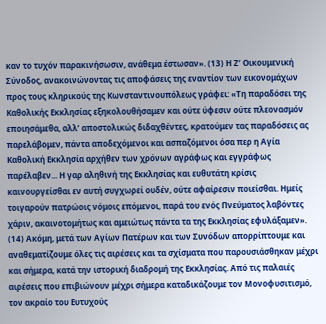καν το τυχόν παρακινήσωσιν, ανάθεμα έστωσαν». (13) Η Ζ’ Οικουμενική Σύνοδος, ανακοινώνοντας τις αποφάσεις της εναντίον των εικονομάχων προς τους κληρικούς της Κωνσταντινουπόλεως γράφει: «Τη παραδόσει της Καθολικής Εκκλησίας εξηκολουθήσαμεν και ούτε ύφεσιν ούτε πλεονασμόν εποιησάμεθα, αλλ’ αποστολικώς διδαχθέντες, κρατούμεν τας παραδόσεις ας παρελάβομεν, πάντα αποδεχόμενοι και ασπαζόμενοι όσα περ η Αγία Καθολική Εκκλησία αρχήθεν των χρόνων αγράφως και εγγράφως παρέλαβεν... Η γαρ αληθινή της Εκκλησίας και ευθυτάτη κρίσις καινουργείσθαι εν αυτή συγχωρεί ουδέν, ούτε αφαίρεσιν ποιείσθαι. Ημείς τοιγαρούν πατρώοις νόμοις επόμενοι, παρά του ενός Πνεύματος λαβόντες χάριν, ακαινοτομήτως και αμειώτως πάντα τα της Εκκλησίας εφυλάξαμεν». (14) Ακόμη, μετά των Αγίων Πατέρων και των Συνόδων απορρίπτουμε και αναθεματίζουμε όλες τις αιρέσεις και τα σχίσματα που παρουσιάσθηκαν μέχρι και σήμερα, κατά την ιστορική διαδρομή της Εκκλησίας. Από τις παλαιές αιρέσεις που επιβιώνουν μέχρι σήμερα καταδικάζουμε τον Μονοφυσιτισμό, τον ακραίο του Ευτυχούς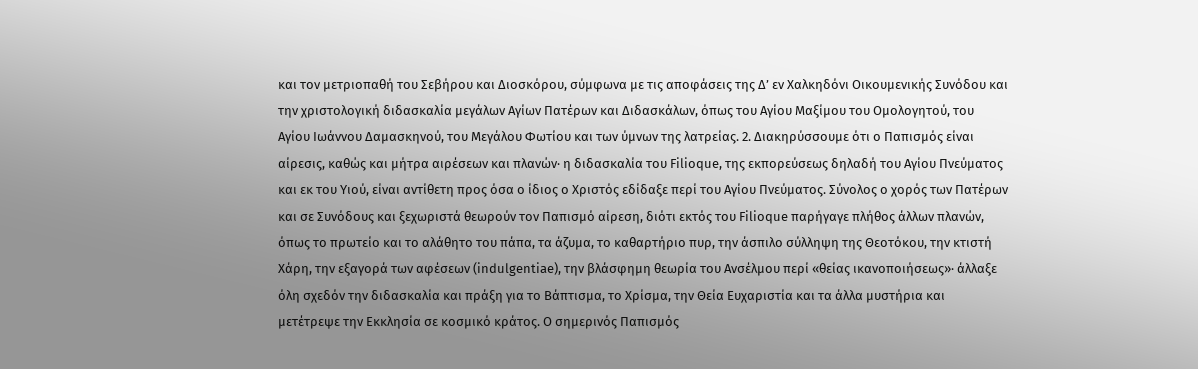και τον μετριοπαθή του Σεβήρου και Διοσκόρου, σύμφωνα με τις αποφάσεις της Δ’ εν Χαλκηδόνι Οικουμενικής Συνόδου και την χριστολογική διδασκαλία μεγάλων Αγίων Πατέρων και Διδασκάλων, όπως του Αγίου Μαξίμου του Ομολογητού, του Αγίου Ιωάννου Δαμασκηνού, του Μεγάλου Φωτίου και των ύμνων της λατρείας. 2. Διακηρύσσουμε ότι ο Παπισμός είναι αίρεσις, καθώς και μήτρα αιρέσεων και πλανών· η διδασκαλία του Filioque, της εκπορεύσεως δηλαδή του Αγίου Πνεύματος και εκ του Υιού, είναι αντίθετη προς όσα ο ίδιος ο Χριστός εδίδαξε περί του Αγίου Πνεύματος. Σύνολος ο χορός των Πατέρων και σε Συνόδους και ξεχωριστά θεωρούν τον Παπισμό αίρεση, διότι εκτός του Filioque παρήγαγε πλήθος άλλων πλανών, όπως το πρωτείο και το αλάθητο του πάπα, τα άζυμα, το καθαρτήριο πυρ, την άσπιλο σύλληψη της Θεοτόκου, την κτιστή Χάρη, την εξαγορά των αφέσεων (indulgentiae), την βλάσφημη θεωρία του Ανσέλμου περί «θείας ικανοποιήσεως»· άλλαξε όλη σχεδόν την διδασκαλία και πράξη για το Βάπτισμα, το Χρίσμα, την Θεία Ευχαριστία και τα άλλα μυστήρια και μετέτρεψε την Εκκλησία σε κοσμικό κράτος. Ο σημερινός Παπισμός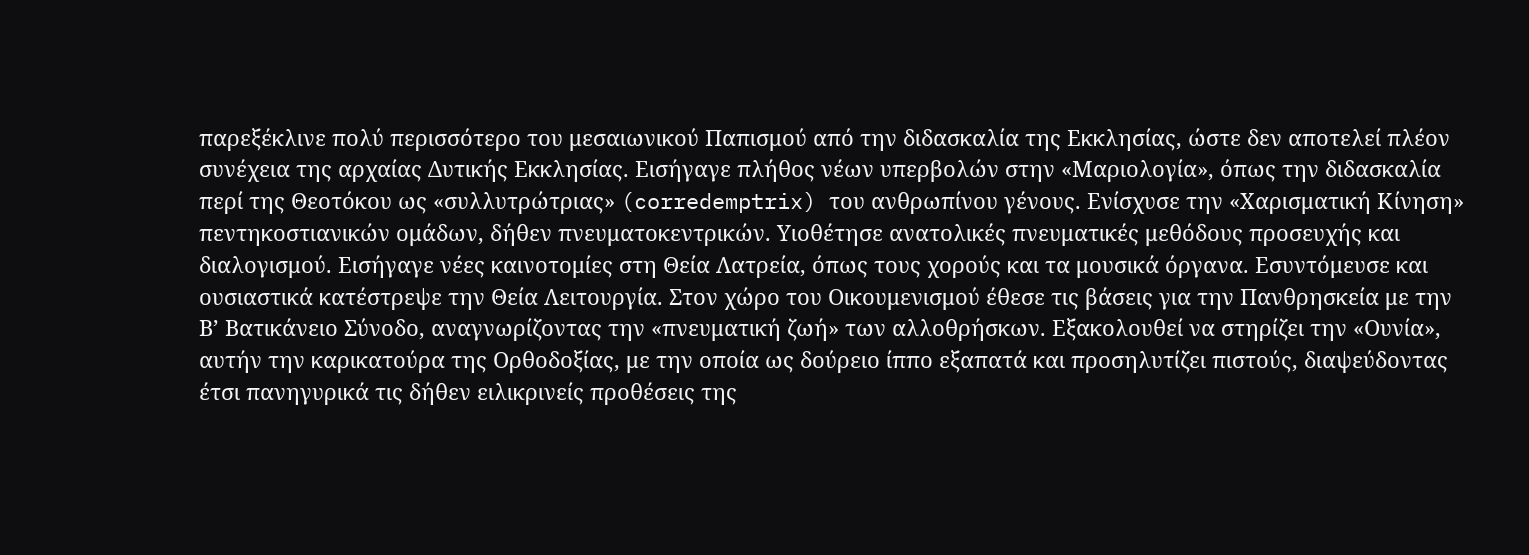παρεξέκλινε πολύ περισσότερο του μεσαιωνικού Παπισμού από την διδασκαλία της Εκκλησίας, ώστε δεν αποτελεί πλέον συνέχεια της αρχαίας Δυτικής Εκκλησίας. Εισήγαγε πλήθος νέων υπερβολών στην «Μαριολογία», όπως την διδασκαλία περί της Θεοτόκου ως «συλλυτρώτριας» (corredemptrix) του ανθρωπίνου γένους. Ενίσχυσε την «Χαρισματική Κίνηση» πεντηκοστιανικών ομάδων, δήθεν πνευματοκεντρικών. Υιοθέτησε ανατολικές πνευματικές μεθόδους προσευχής και διαλογισμού. Εισήγαγε νέες καινοτομίες στη Θεία Λατρεία, όπως τους χορούς και τα μουσικά όργανα. Εσυντόμευσε και ουσιαστικά κατέστρεψε την Θεία Λειτουργία. Στον χώρο του Οικουμενισμού έθεσε τις βάσεις για την Πανθρησκεία με την Β’ Βατικάνειο Σύνοδο, αναγνωρίζοντας την «πνευματική ζωή» των αλλοθρήσκων. Εξακολουθεί να στηρίζει την «Ουνία», αυτήν την καρικατούρα της Ορθοδοξίας, με την οποία ως δούρειο ίππο εξαπατά και προσηλυτίζει πιστούς, διαψεύδοντας έτσι πανηγυρικά τις δήθεν ειλικρινείς προθέσεις της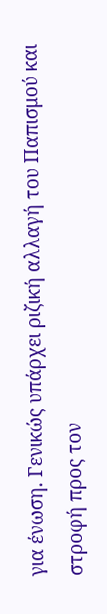για ένωση. Γενικώς υπάρχει ριζική αλλαγή του Παπισμού και στροφή προς τον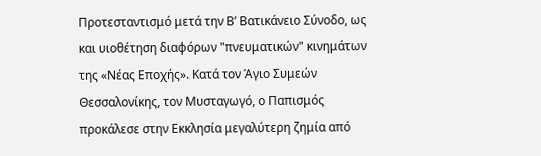Προτεσταντισμό μετά την Β’ Βατικάνειο Σύνοδο, ως και υιοθέτηση διαφόρων "πνευματικών" κινημάτων της «Νέας Εποχής». Κατά τον Άγιο Συμεών Θεσσαλονίκης, τον Μυσταγωγό, ο Παπισμός προκάλεσε στην Εκκλησία μεγαλύτερη ζημία από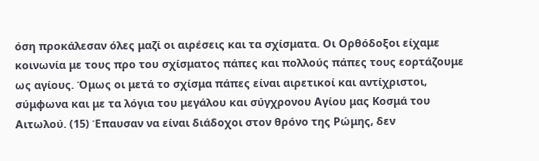όση προκάλεσαν όλες μαζί οι αιρέσεις και τα σχίσματα. Οι Ορθόδοξοι είχαμε κοινωνία με τους προ του σχίσματος πάπες και πολλούς πάπες τους εορτάζουμε ως αγίους. Όμως οι μετά το σχίσμα πάπες είναι αιρετικοί και αντίχριστοι, σύμφωνα και με τα λόγια του μεγάλου και σύγχρονου Αγίου μας Κοσμά του Αιτωλού. (15) Έπαυσαν να είναι διάδοχοι στον θρόνο της Ρώμης, δεν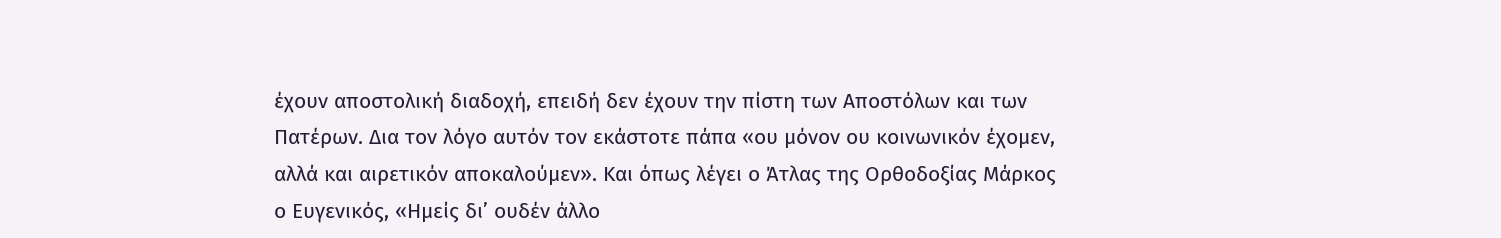έχουν αποστολική διαδοχή, επειδή δεν έχουν την πίστη των Αποστόλων και των Πατέρων. Δια τον λόγο αυτόν τον εκάστοτε πάπα «ου μόνον ου κοινωνικόν έχομεν, αλλά και αιρετικόν αποκαλούμεν». Και όπως λέγει ο Άτλας της Ορθοδοξίας Μάρκος ο Ευγενικός, «Ημείς δι’ ουδέν άλλο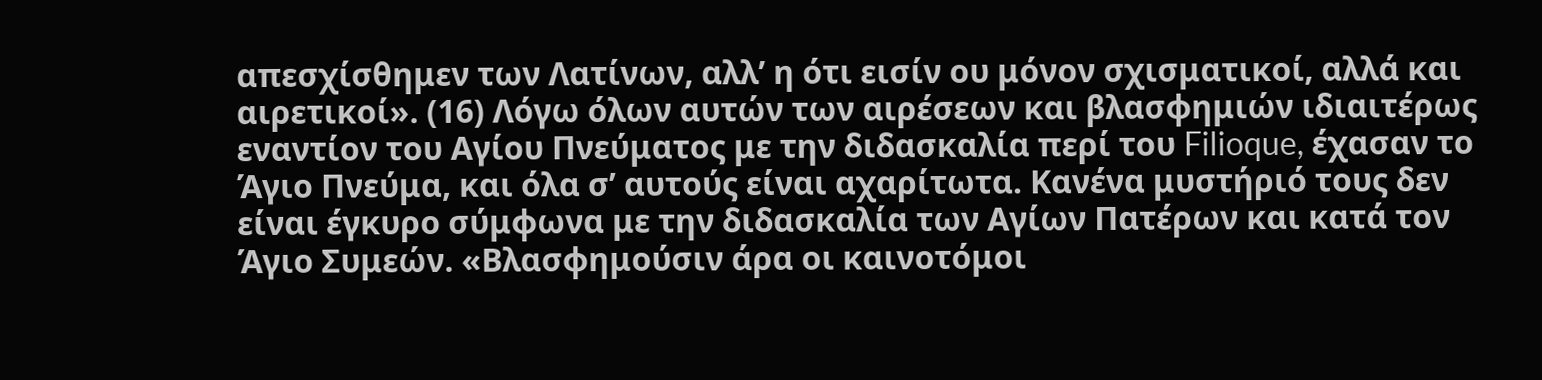απεσχίσθημεν των Λατίνων, αλλ’ η ότι εισίν ου μόνον σχισματικοί, αλλά και αιρετικοί». (16) Λόγω όλων αυτών των αιρέσεων και βλασφημιών ιδιαιτέρως εναντίον του Αγίου Πνεύματος με την διδασκαλία περί του Filioque, έχασαν το Άγιο Πνεύμα, και όλα σ’ αυτούς είναι αχαρίτωτα. Κανένα μυστήριό τους δεν είναι έγκυρο σύμφωνα με την διδασκαλία των Αγίων Πατέρων και κατά τον Άγιο Συμεών. «Βλασφημούσιν άρα οι καινοτόμοι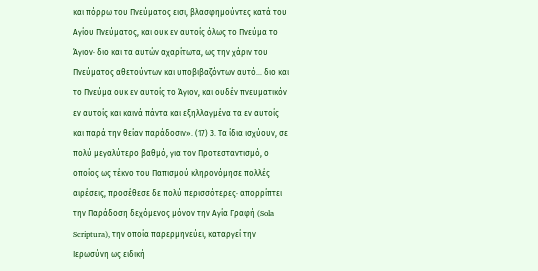και πόρρω του Πνεύματος εισι, βλασφημούντες κατά του Αγίου Πνεύματος, και ουκ εν αυτοίς όλως το Πνεύμα το Άγιον· διο και τα αυτών αχαρίτωτα, ως την χάριν του Πνεύματος αθετούντων και υποβιβαζόντων αυτό... διο και το Πνεύμα ουκ εν αυτοίς το Άγιον, και ουδέν πνευματικόν εν αυτοίς και καινά πάντα και εξηλλαγμένα τα εν αυτοίς και παρά την θείαν παράδοσιν». (17) 3. Τα ίδια ισχύουν, σε πολύ μεγαλύτερο βαθμό, για τον Προτεσταντισμό, ο οποίος ως τέκνο του Παπισμού κληρονόμησε πολλές αιρέσεις, προσέθεσε δε πολύ περισσότερες· απορρίπτει την Παράδοση δεχόμενος μόνον την Αγία Γραφή (Sola Scriptura), την οποία παρερμηνεύει, καταργεί την Ιερωσύνη ως ειδική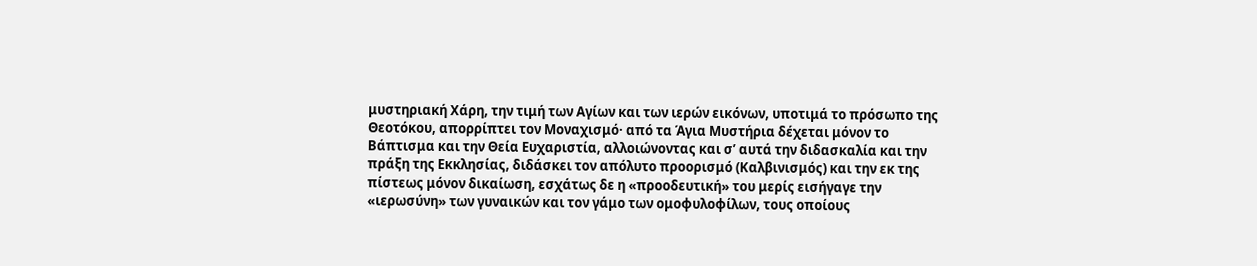μυστηριακή Χάρη, την τιμή των Αγίων και των ιερών εικόνων, υποτιμά το πρόσωπο της Θεοτόκου, απορρίπτει τον Μοναχισμό· από τα Άγια Μυστήρια δέχεται μόνον το Βάπτισμα και την Θεία Ευχαριστία, αλλοιώνοντας και σ’ αυτά την διδασκαλία και την πράξη της Εκκλησίας, διδάσκει τον απόλυτο προορισμό (Καλβινισμός) και την εκ της πίστεως μόνον δικαίωση, εσχάτως δε η «προοδευτική» του μερίς εισήγαγε την «ιερωσύνη» των γυναικών και τον γάμο των ομοφυλοφίλων, τους οποίους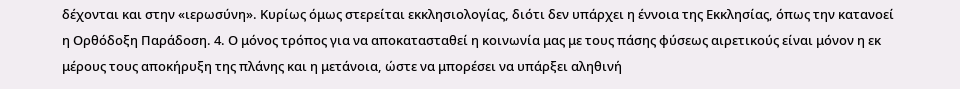δέχονται και στην «ιερωσύνη». Κυρίως όμως στερείται εκκλησιολογίας, διότι δεν υπάρχει η έννοια της Εκκλησίας, όπως την κατανοεί η Ορθόδοξη Παράδοση. 4. Ο μόνος τρόπος για να αποκατασταθεί η κοινωνία μας με τους πάσης φύσεως αιρετικούς είναι μόνον η εκ μέρους τους αποκήρυξη της πλάνης και η μετάνοια, ώστε να μπορέσει να υπάρξει αληθινή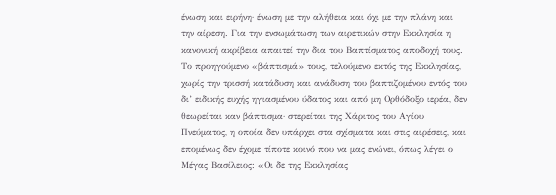ένωση και ειρήνη· ένωση με την αλήθεια και όχι με την πλάνη και την αίρεση. Για την ενσωμάτωση των αιρετικών στην Εκκλησία η κανονική ακρίβεια απαιτεί την δια του Βαπτίσματος αποδοχή τους. Το προηγούμενο «βάπτισμά» τους, τελούμενο εκτός της Εκκλησίας, χωρίς την τρισσή κατάδυση και ανάδυση του βαπτιζομένου εντός του δι’ ειδικής ευχής ηγιασμένου ύδατος και από μη Ορθόδοξο ιερέα, δεν θεωρείται καν βάπτισμα· στερείται της Χάριτος του Αγίου Πνεύματος, η οποία δεν υπάρχει στα σχίσματα και στις αιρέσεις, και επομένως δεν έχομε τίποτε κοινό που να μας ενώνει, όπως λέγει ο Μέγας Βασίλειος: «Οι δε της Εκκλησίας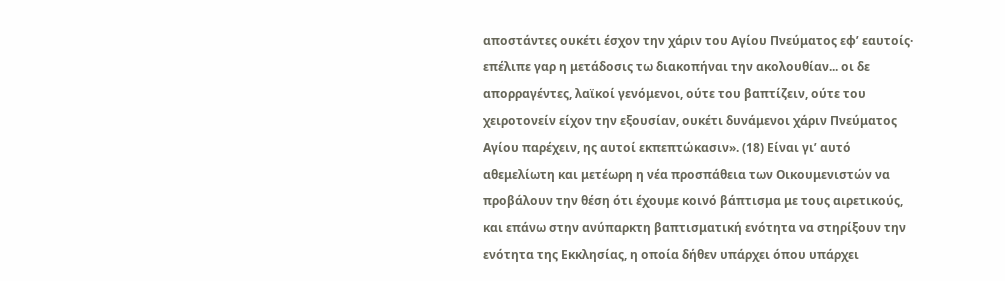αποστάντες ουκέτι έσχον την χάριν του Αγίου Πνεύματος εφ’ εαυτοίς· επέλιπε γαρ η μετάδοσις τω διακοπήναι την ακολουθίαν... οι δε απορραγέντες, λαϊκοί γενόμενοι, ούτε του βαπτίζειν, ούτε του χειροτονείν είχον την εξουσίαν, ουκέτι δυνάμενοι χάριν Πνεύματος Αγίου παρέχειν, ης αυτοί εκπεπτώκασιν». (18) Είναι γι’ αυτό αθεμελίωτη και μετέωρη η νέα προσπάθεια των Οικουμενιστών να προβάλουν την θέση ότι έχουμε κοινό βάπτισμα με τους αιρετικούς, και επάνω στην ανύπαρκτη βαπτισματική ενότητα να στηρίξουν την ενότητα της Εκκλησίας, η οποία δήθεν υπάρχει όπου υπάρχει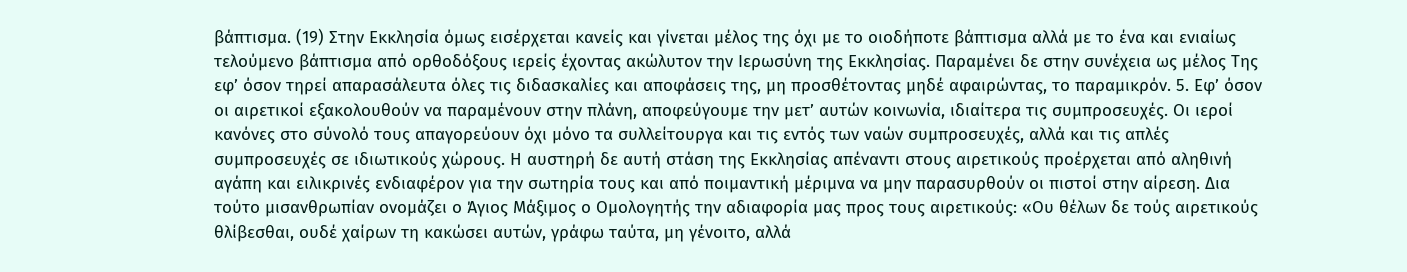βάπτισμα. (19) Στην Εκκλησία όμως εισέρχεται κανείς και γίνεται μέλος της όχι με το οιοδήποτε βάπτισμα αλλά με το ένα και ενιαίως τελούμενο βάπτισμα από ορθοδόξους ιερείς έχοντας ακώλυτον την Ιερωσύνη της Εκκλησίας. Παραμένει δε στην συνέχεια ως μέλος Της εφ’ όσον τηρεί απαρασάλευτα όλες τις διδασκαλίες και αποφάσεις της, μη προσθέτοντας μηδέ αφαιρώντας, το παραμικρόν. 5. Εφ’ όσον οι αιρετικοί εξακολουθούν να παραμένουν στην πλάνη, αποφεύγουμε την μετ’ αυτών κοινωνία, ιδιαίτερα τις συμπροσευχές. Οι ιεροί κανόνες στο σύνολό τους απαγορεύουν όχι μόνο τα συλλείτουργα και τις εντός των ναών συμπροσευχές, αλλά και τις απλές συμπροσευχές σε ιδιωτικούς χώρους. Η αυστηρή δε αυτή στάση της Εκκλησίας απέναντι στους αιρετικούς προέρχεται από αληθινή αγάπη και ειλικρινές ενδιαφέρον για την σωτηρία τους και από ποιμαντική μέριμνα να μην παρασυρθούν οι πιστοί στην αίρεση. Δια τούτο μισανθρωπίαν ονομάζει ο Άγιος Μάξιμος ο Ομολογητής την αδιαφορία μας προς τους αιρετικούς: «Ου θέλων δε τούς αιρετικούς θλίβεσθαι, ουδέ χαίρων τη κακώσει αυτών, γράφω ταύτα, μη γένοιτο, αλλά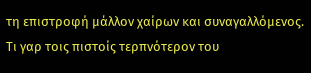τη επιστροφή μάλλον χαίρων και συναγαλλόμενος. Τι γαρ τοις πιστοίς τερπνότερον του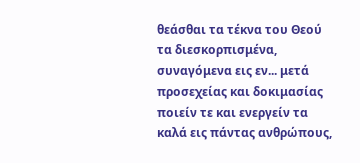θεάσθαι τα τέκνα του Θεού τα διεσκορπισμένα, συναγόμενα εις εν... μετά προσεχείας και δοκιμασίας ποιείν τε και ενεργείν τα καλά εις πάντας ανθρώπους,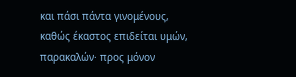και πάσι πάντα γινομένους, καθώς έκαστος επιδείται υμών, παρακαλών· προς μόνον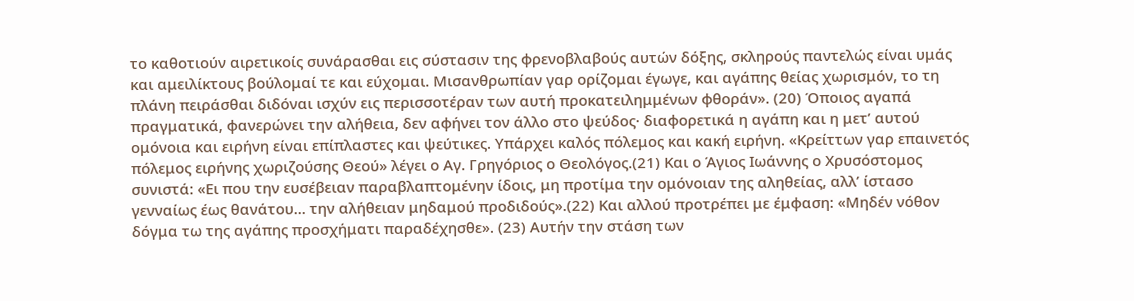το καθοτιούν αιρετικοίς συνάρασθαι εις σύστασιν της φρενοβλαβούς αυτών δόξης, σκληρούς παντελώς είναι υμάς και αμειλίκτους βούλομαί τε και εύχομαι. Μισανθρωπίαν γαρ ορίζομαι έγωγε, και αγάπης θείας χωρισμόν, το τη πλάνη πειράσθαι διδόναι ισχύν εις περισσοτέραν των αυτή προκατειλημμένων φθοράν». (20) Όποιος αγαπά πραγματικά, φανερώνει την αλήθεια, δεν αφήνει τον άλλο στο ψεύδος· διαφορετικά η αγάπη και η μετ’ αυτού ομόνοια και ειρήνη είναι επίπλαστες και ψεύτικες. Υπάρχει καλός πόλεμος και κακή ειρήνη. «Κρείττων γαρ επαινετός πόλεμος ειρήνης χωριζούσης Θεού» λέγει ο Αγ. Γρηγόριος ο Θεολόγος.(21) Και ο Άγιος Ιωάννης ο Χρυσόστομος συνιστά: «Ει που την ευσέβειαν παραβλαπτομένην ίδοις, μη προτίμα την ομόνοιαν της αληθείας, αλλ’ ίστασο γενναίως έως θανάτου... την αλήθειαν μηδαμού προδιδούς».(22) Και αλλού προτρέπει με έμφαση: «Μηδέν νόθον δόγμα τω της αγάπης προσχήματι παραδέχησθε». (23) Αυτήν την στάση των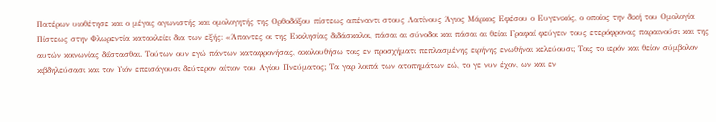Πατέρων υιοθέτησε και ο μέγας αγωνιστής και ομολογητής της Ορθοδόξου πίστεως απέναντι στους Λατίνους Άγιος Μάρκος Εφέσου ο Ευγενικός, ο οποίος την δική του Ομολογία Πίστεως στην Φλωρεντία κατακλείει δια των εξής: «Άπαντες οι της Εκκλησίας διδάσκαλοι, πάσαι αι σύνοδοι και πάσαι αι θείαι Γραφαί φεύγειν τους ετερόφρονας παραινούσι και της αυτών κοινωνίας διΐστασθαι. Τούτων ουν εγώ πάντων καταφρονήσας, ακολουθήσω τοις εν προσχήματι πεπλασμένης ειρήνης ενωθήναι κελεύουσι; Τοις το ιερόν και θείον σύμβολον κιβδηλεύσασι και τον Υιόν επεισάγουσι δεύτερον αίτιον του Αγίου Πνεύματος; Τα γαρ λοιπά των ατοπημάτων εώ, το γε νυν έχον, ων και εν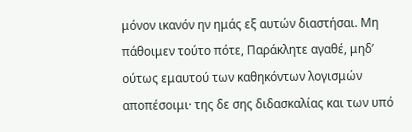μόνον ικανόν ην ημάς εξ αυτών διαστήσαι. Μη πάθοιμεν τούτο πότε, Παράκλητε αγαθέ, μηδ’ ούτως εμαυτού των καθηκόντων λογισμών αποπέσοιμι· της δε σης διδασκαλίας και των υπό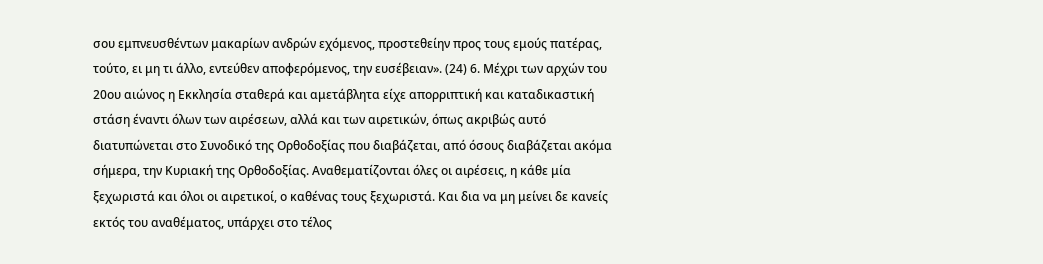σου εμπνευσθέντων μακαρίων ανδρών εχόμενος, προστεθείην προς τους εμούς πατέρας, τούτο, ει μη τι άλλο, εντεύθεν αποφερόμενος, την ευσέβειαν». (24) 6. Μέχρι των αρχών του 20ου αιώνος η Εκκλησία σταθερά και αμετάβλητα είχε απορριπτική και καταδικαστική στάση έναντι όλων των αιρέσεων, αλλά και των αιρετικών, όπως ακριβώς αυτό διατυπώνεται στο Συνοδικό της Ορθοδοξίας που διαβάζεται, από όσους διαβάζεται ακόμα σήμερα, την Κυριακή της Ορθοδοξίας. Αναθεματίζονται όλες οι αιρέσεις, η κάθε μία ξεχωριστά και όλοι οι αιρετικοί, ο καθένας τους ξεχωριστά. Και δια να μη μείνει δε κανείς εκτός του αναθέματος, υπάρχει στο τέλος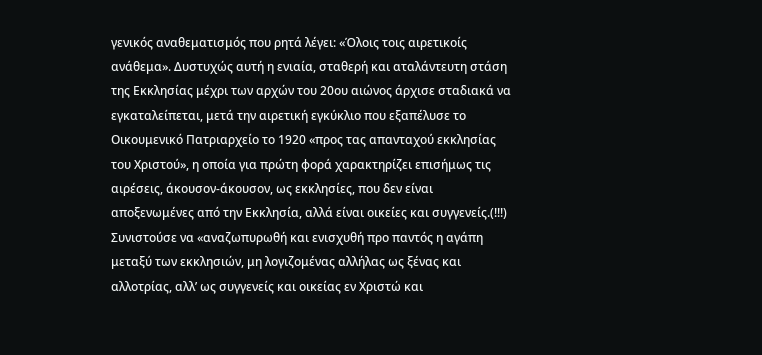γενικός αναθεματισμός που ρητά λέγει: «Όλοις τοις αιρετικοίς ανάθεμα». Δυστυχώς αυτή η ενιαία, σταθερή και αταλάντευτη στάση της Εκκλησίας μέχρι των αρχών του 20ου αιώνος άρχισε σταδιακά να εγκαταλείπεται, μετά την αιρετική εγκύκλιο που εξαπέλυσε το Οικουμενικό Πατριαρχείο το 1920 «προς τας απανταχού εκκλησίας του Χριστού», η οποία για πρώτη φορά χαρακτηρίζει επισήμως τις αιρέσεις, άκουσον-άκουσον, ως εκκλησίες, που δεν είναι αποξενωμένες από την Εκκλησία, αλλά είναι οικείες και συγγενείς.(!!!) Συνιστούσε να «αναζωπυρωθή και ενισχυθή προ παντός η αγάπη μεταξύ των εκκλησιών, μη λογιζομένας αλλήλας ως ξένας και αλλοτρίας, αλλ’ ως συγγενείς και οικείας εν Χριστώ και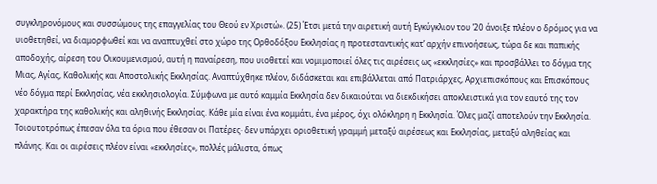συγκληρονόμους και συσσώμους της επαγγελίας του Θεού εν Χριστώ». (25) Έτσι μετά την αιρετική αυτή Εγκύγκλιον του ’20 άνοιξε πλέον ο δρόμος για να υιοθετηθεί, να διαμορφωθεί και να αναπτυχθεί στο χώρο της Ορθοδόξου Εκκλησίας η προτεσταντικής κατ’ αρχήν επινοήσεως, τώρα δε και παπικής αποδοχής, αίρεση του Οικουμενισμού, αυτή η παναίρεση, που υιοθετεί και νομιμοποιεί όλες τις αιρέσεις ως «εκκλησίες» και προσβάλλει το δόγμα της Μιας, Αγίας, Καθολικής και Αποστολικής Εκκλησίας. Αναπτύχθηκε πλέον, διδάσκεται και επιβάλλεται από Πατριάρχες, Αρχιεπισκόπους και Επισκόπους νέο δόγμα περί Εκκλησίας, νέα εκκλησιολογία. Σύμφωνα με αυτό καμμία Εκκλησία δεν δικαιούται να διεκδικήσει αποκλειστικά για τον εαυτό της τον χαρακτήρα της καθολικής και αληθινής Εκκλησίας. Κάθε μία είναι ένα κομμάτι, ένα μέρος, όχι ολόκληρη η Εκκλησία. Όλες μαζί αποτελούν την Εκκλησία. Τοιουτοτρόπως έπεσαν όλα τα όρια που έθεσαν οι Πατέρες· δεν υπάρχει οριοθετική γραμμή μεταξύ αιρέσεως και Εκκλησίας, μεταξύ αληθείας και πλάνης. Και οι αιρέσεις πλέον είναι «εκκλησίες», πολλές μάλιστα, όπως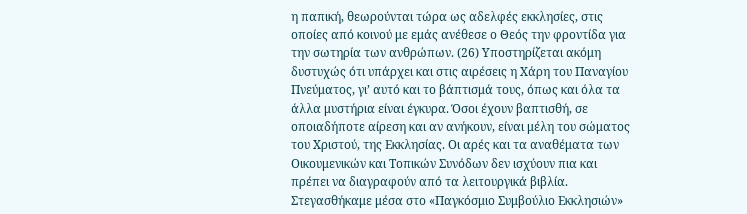η παπική, θεωρούνται τώρα ως αδελφές εκκλησίες, στις οποίες από κοινού με εμάς ανέθεσε ο Θεός την φροντίδα για την σωτηρία των ανθρώπων. (26) Υποστηρίζεται ακόμη δυστυχώς ότι υπάρχει και στις αιρέσεις η Χάρη του Παναγίου Πνεύματος, γι’ αυτό και το βάπτισμά τους, όπως και όλα τα άλλα μυστήρια είναι έγκυρα. Όσοι έχουν βαπτισθή, σε οποιαδήποτε αίρεση και αν ανήκουν, είναι μέλη του σώματος του Χριστού, της Εκκλησίας. Οι αρές και τα αναθέματα των Οικουμενικών και Τοπικών Συνόδων δεν ισχύουν πια και πρέπει να διαγραφούν από τα λειτουργικά βιβλία. Στεγασθήκαμε μέσα στο «Παγκόσμιο Συμβούλιο Εκκλησιών»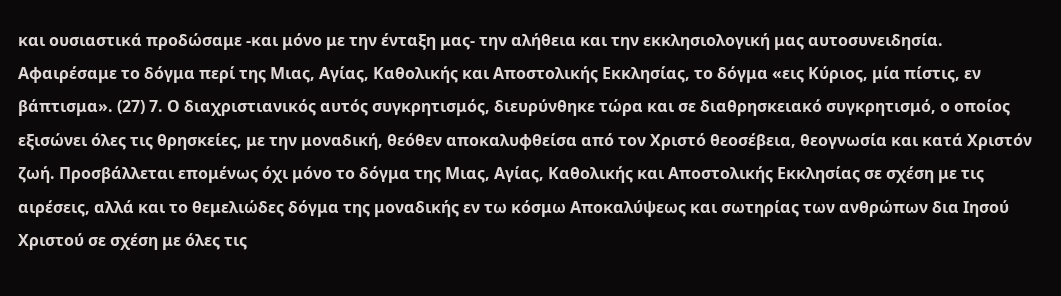και ουσιαστικά προδώσαμε -και μόνο με την ένταξη μας- την αλήθεια και την εκκλησιολογική μας αυτοσυνειδησία. Αφαιρέσαμε το δόγμα περί της Μιας, Αγίας, Καθολικής και Αποστολικής Εκκλησίας, το δόγμα «εις Κύριος, μία πίστις, εν βάπτισμα». (27) 7. Ο διαχριστιανικός αυτός συγκρητισμός, διευρύνθηκε τώρα και σε διαθρησκειακό συγκρητισμό, ο οποίος εξισώνει όλες τις θρησκείες, με την μοναδική, θεόθεν αποκαλυφθείσα από τον Χριστό θεοσέβεια, θεογνωσία και κατά Χριστόν ζωή. Προσβάλλεται επομένως όχι μόνο το δόγμα της Μιας, Αγίας, Καθολικής και Αποστολικής Εκκλησίας σε σχέση με τις αιρέσεις, αλλά και το θεμελιώδες δόγμα της μοναδικής εν τω κόσμω Αποκαλύψεως και σωτηρίας των ανθρώπων δια Ιησού Χριστού σε σχέση με όλες τις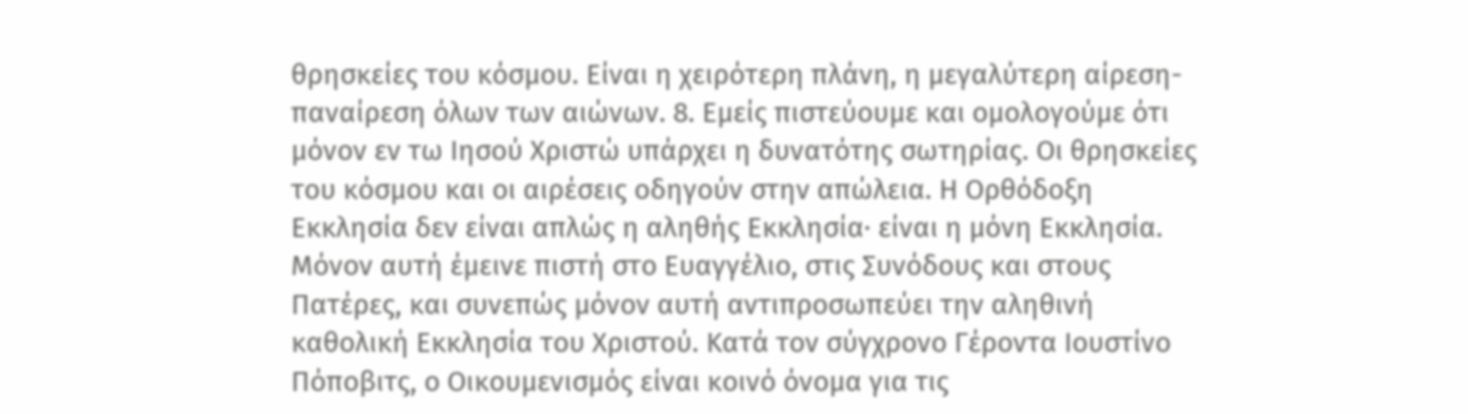θρησκείες του κόσμου. Είναι η χειρότερη πλάνη, η μεγαλύτερη αίρεση-παναίρεση όλων των αιώνων. 8. Εμείς πιστεύουμε και ομολογούμε ότι μόνον εν τω Ιησού Χριστώ υπάρχει η δυνατότης σωτηρίας. Οι θρησκείες του κόσμου και οι αιρέσεις οδηγούν στην απώλεια. Η Ορθόδοξη Εκκλησία δεν είναι απλώς η αληθής Εκκλησία· είναι η μόνη Εκκλησία. Μόνον αυτή έμεινε πιστή στο Ευαγγέλιο, στις Συνόδους και στους Πατέρες, και συνεπώς μόνον αυτή αντιπροσωπεύει την αληθινή καθολική Εκκλησία του Χριστού. Κατά τον σύγχρονο Γέροντα Ιουστίνο Πόποβιτς, ο Οικουμενισμός είναι κοινό όνομα για τις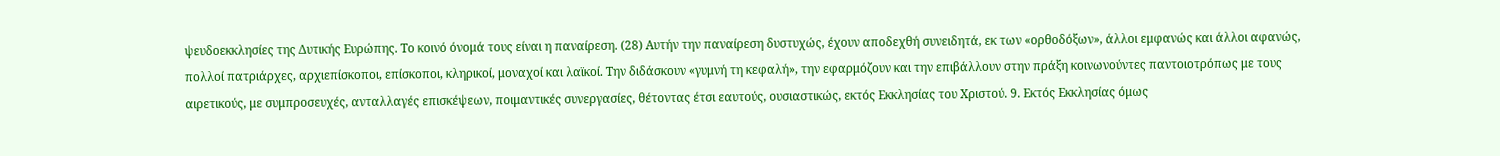ψευδοεκκλησίες της Δυτικής Ευρώπης. Το κοινό όνομά τους είναι η παναίρεση. (28) Αυτήν την παναίρεση δυστυχώς, έχουν αποδεχθή συνειδητά, εκ των «ορθοδόξων», άλλοι εμφανώς και άλλοι αφανώς, πολλοί πατριάρχες, αρχιεπίσκοποι, επίσκοποι, κληρικοί, μοναχοί και λαϊκοί. Την διδάσκουν «γυμνή τη κεφαλή», την εφαρμόζουν και την επιβάλλουν στην πράξη κοινωνούντες παντοιοτρόπως με τους αιρετικούς, με συμπροσευχές, ανταλλαγές επισκέψεων, ποιμαντικές συνεργασίες, θέτοντας έτσι εαυτούς, ουσιαστικώς, εκτός Εκκλησίας του Χριστού. 9. Εκτός Εκκλησίας όμως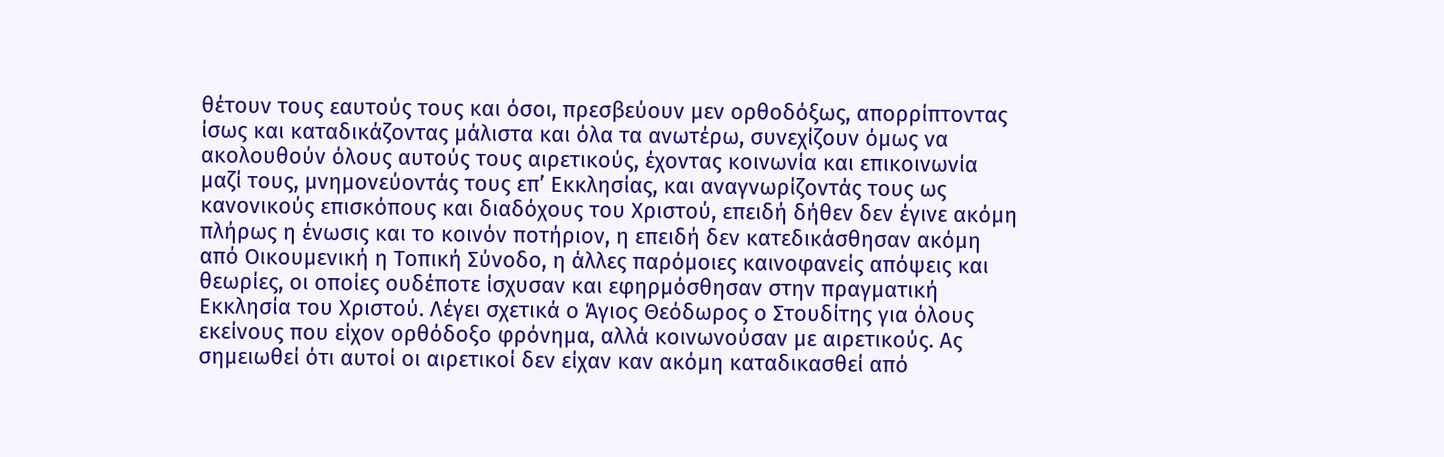θέτουν τους εαυτούς τους και όσοι, πρεσβεύουν μεν ορθοδόξως, απορρίπτοντας ίσως και καταδικάζοντας μάλιστα και όλα τα ανωτέρω, συνεχίζουν όμως να ακολουθούν όλους αυτούς τους αιρετικούς, έχοντας κοινωνία και επικοινωνία μαζί τους, μνημονεύοντάς τους επ’ Εκκλησίας, και αναγνωρίζοντάς τους ως κανονικούς επισκόπους και διαδόχους του Χριστού, επειδή δήθεν δεν έγινε ακόμη πλήρως η ένωσις και το κοινόν ποτήριον, η επειδή δεν κατεδικάσθησαν ακόμη από Οικουμενική η Τοπική Σύνοδο, η άλλες παρόμοιες καινοφανείς απόψεις και θεωρίες, οι οποίες ουδέποτε ίσχυσαν και εφηρμόσθησαν στην πραγματική Εκκλησία του Χριστού. Λέγει σχετικά ο Άγιος Θεόδωρος ο Στουδίτης για όλους εκείνους που είχον ορθόδοξο φρόνημα, αλλά κοινωνούσαν με αιρετικούς. Ας σημειωθεί ότι αυτοί οι αιρετικοί δεν είχαν καν ακόμη καταδικασθεί από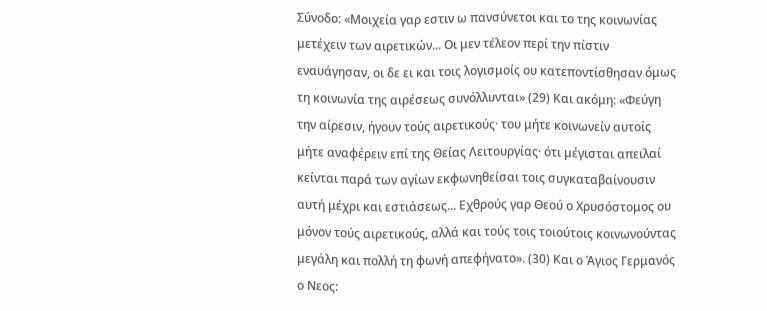Σύνοδο: «Μοιχεία γαρ εστιν ω πανσύνετοι και το της κοινωνίας μετέχειν των αιρετικών... Οι μεν τέλεον περί την πίστιν εναυάγησαν, οι δε ει και τοις λογισμοίς ου κατεποντίσθησαν όμως τη κοινωνία της αιρέσεως συνόλλυνται» (29) Και ακόμη: «Φεύγη την αίρεσιν, ήγουν τούς αιρετικούς· του μήτε κοινωνείν αυτοίς μήτε αναφέρειν επί της Θείας Λειτουργίας· ότι μέγισται απειλαί κείνται παρά των αγίων εκφωνηθείσαι τοις συγκαταβαίνουσιν αυτή μέχρι και εστιάσεως... Εχθρούς γαρ Θεού ο Χρυσόστομος ου μόνον τούς αιρετικούς, αλλά και τούς τοις τοιούτοις κοινωνούντας μεγάλη και πολλή τη φωνή απεφήνατο». (30) Και ο Άγιος Γερμανός ο Νεος: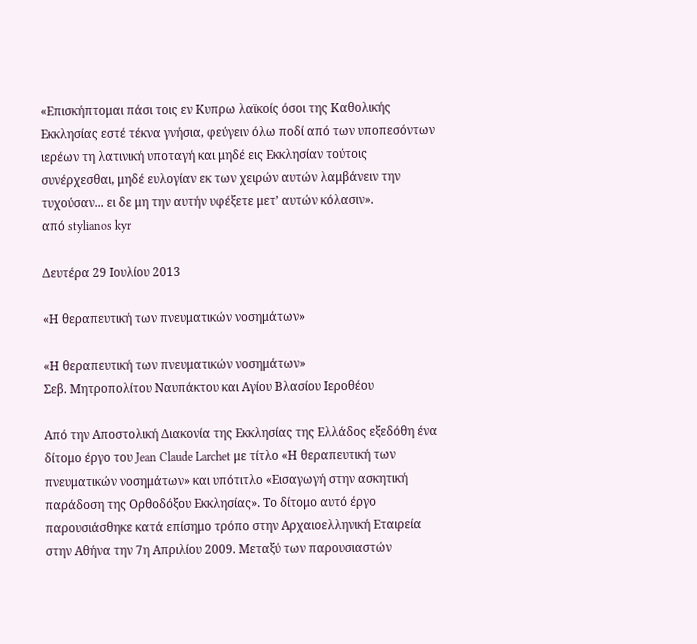«Επισκήπτομαι πάσι τοις εν Κυπρω λαϊκοίς όσοι της Καθολικής Εκκλησίας εστέ τέκνα γνήσια, φεύγειν όλω ποδί από των υποπεσόντων ιερέων τη λατινική υποταγή και μηδέ εις Εκκλησίαν τούτοις συνέρχεσθαι, μηδέ ευλογίαν εκ των χειρών αυτών λαμβάνειν την τυχούσαν... ει δε μη την αυτήν υφέξετε μετ’ αυτών κόλασιν».               από stylianos kyr

Δευτέρα 29 Ιουλίου 2013

«Η θεραπευτική των πνευματικών νοσημάτων»

«Η θεραπευτική των πνευματικών νοσημάτων»
Σεβ. Μητροπολίτου Ναυπάκτου και Αγίου Βλασίου Ιεροθέου

Από την Αποστολική Διακονία της Εκκλησίας της Ελλάδος εξεδόθη ένα δίτομο έργο του Jean Claude Larchet με τίτλο «Η θεραπευτική των πνευματικών νοσημάτων» και υπότιτλο «Εισαγωγή στην ασκητική παράδοση της Ορθοδόξου Εκκλησίας». Το δίτομο αυτό έργο παρουσιάσθηκε κατά επίσημο τρόπο στην Αρχαιοελληνική Εταιρεία στην Αθήνα την 7η Απριλίου 2009. Μεταξύ των παρουσιαστών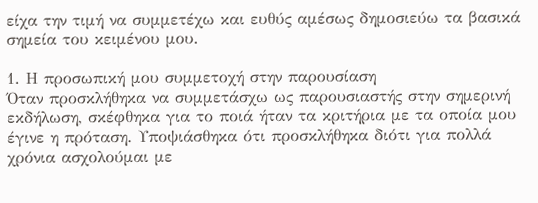είχα την τιμή να συμμετέχω και ευθύς αμέσως δημοσιεύω τα βασικά σημεία του κειμένου μου.

1. Η προσωπική μου συμμετοχή στην παρουσίαση
Όταν προσκλήθηκα να συμμετάσχω ως παρουσιαστής στην σημερινή εκδήλωση, σκέφθηκα για το ποιά ήταν τα κριτήρια με τα οποία μου έγινε η πρόταση. Υποψιάσθηκα ότι προσκλήθηκα διότι για πολλά χρόνια ασχολούμαι με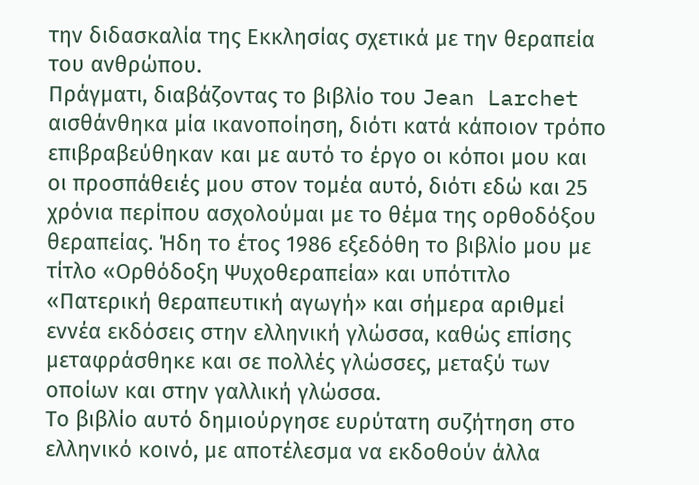την διδασκαλία της Εκκλησίας σχετικά με την θεραπεία του ανθρώπου.
Πράγματι, διαβάζοντας το βιβλίο του Jean Larchet αισθάνθηκα μία ικανοποίηση, διότι κατά κάποιον τρόπο επιβραβεύθηκαν και με αυτό το έργο οι κόποι μου και οι προσπάθειές μου στον τομέα αυτό, διότι εδώ και 25 χρόνια περίπου ασχολούμαι με το θέμα της ορθοδόξου θεραπείας. Ήδη το έτος 1986 εξεδόθη το βιβλίο μου με τίτλο «Ορθόδοξη Ψυχοθεραπεία» και υπότιτλο «Πατερική θεραπευτική αγωγή» και σήμερα αριθμεί εννέα εκδόσεις στην ελληνική γλώσσα, καθώς επίσης μεταφράσθηκε και σε πολλές γλώσσες, μεταξύ των οποίων και στην γαλλική γλώσσα.
Το βιβλίο αυτό δημιούργησε ευρύτατη συζήτηση στο ελληνικό κοινό, με αποτέλεσμα να εκδοθούν άλλα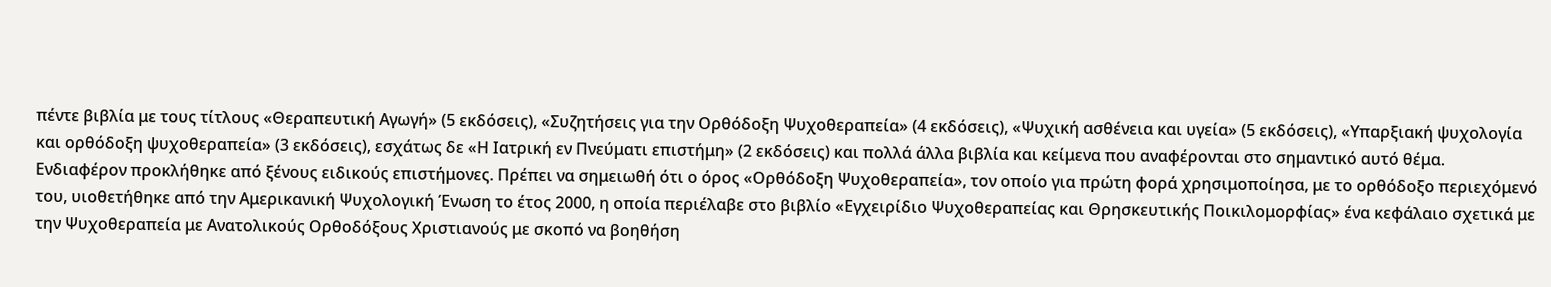πέντε βιβλία με τους τίτλους «Θεραπευτική Αγωγή» (5 εκδόσεις), «Συζητήσεις για την Ορθόδοξη Ψυχοθεραπεία» (4 εκδόσεις), «Ψυχική ασθένεια και υγεία» (5 εκδόσεις), «Υπαρξιακή ψυχολογία και ορθόδοξη ψυχοθεραπεία» (3 εκδόσεις), εσχάτως δε «Η Ιατρική εν Πνεύματι επιστήμη» (2 εκδόσεις) και πολλά άλλα βιβλία και κείμενα που αναφέρονται στο σημαντικό αυτό θέμα.
Ενδιαφέρον προκλήθηκε από ξένους ειδικούς επιστήμονες. Πρέπει να σημειωθή ότι ο όρος «Ορθόδοξη Ψυχοθεραπεία», τον οποίο για πρώτη φορά χρησιμοποίησα, με το ορθόδοξο περιεχόμενό του, υιοθετήθηκε από την Αμερικανική Ψυχολογική Ένωση το έτος 2000, η οποία περιέλαβε στο βιβλίο «Εγχειρίδιο Ψυχοθεραπείας και Θρησκευτικής Ποικιλομορφίας» ένα κεφάλαιο σχετικά με την Ψυχοθεραπεία με Ανατολικούς Ορθοδόξους Χριστιανούς με σκοπό να βοηθήση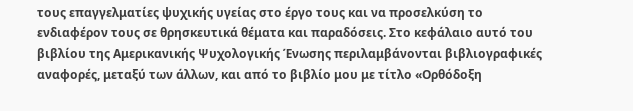τους επαγγελματίες ψυχικής υγείας στο έργο τους και να προσελκύση το ενδιαφέρον τους σε θρησκευτικά θέματα και παραδόσεις. Στο κεφάλαιο αυτό του βιβλίου της Αμερικανικής Ψυχολογικής Ένωσης περιλαμβάνονται βιβλιογραφικές αναφορές, μεταξύ των άλλων, και από το βιβλίο μου με τίτλο «Ορθόδοξη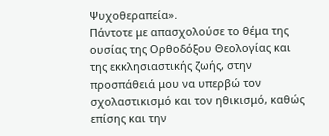Ψυχοθεραπεία».
Πάντοτε με απασχολούσε το θέμα της ουσίας της Ορθοδόξου Θεολογίας και της εκκλησιαστικής ζωής, στην προσπάθειά μου να υπερβώ τον σχολαστικισμό και τον ηθικισμό, καθώς επίσης και την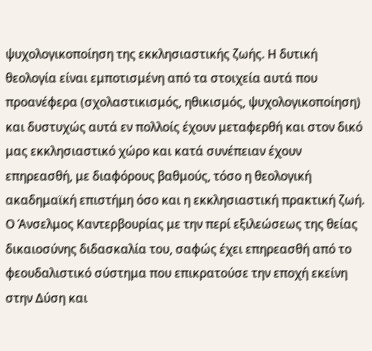ψυχολογικοποίηση της εκκλησιαστικής ζωής. Η δυτική θεολογία είναι εμποτισμένη από τα στοιχεία αυτά που προανέφερα (σχολαστικισμός, ηθικισμός, ψυχολογικοποίηση) και δυστυχώς αυτά εν πολλοίς έχουν μεταφερθή και στον δικό μας εκκλησιαστικό χώρο και κατά συνέπειαν έχουν επηρεασθή, με διαφόρους βαθμούς, τόσο η θεολογική ακαδημαϊκή επιστήμη όσο και η εκκλησιαστική πρακτική ζωή.
Ο Άνσελμος Καντερβουρίας με την περί εξιλεώσεως της θείας δικαιοσύνης διδασκαλία του, σαφώς έχει επηρεασθή από το φεουδαλιστικό σύστημα που επικρατούσε την εποχή εκείνη στην Δύση και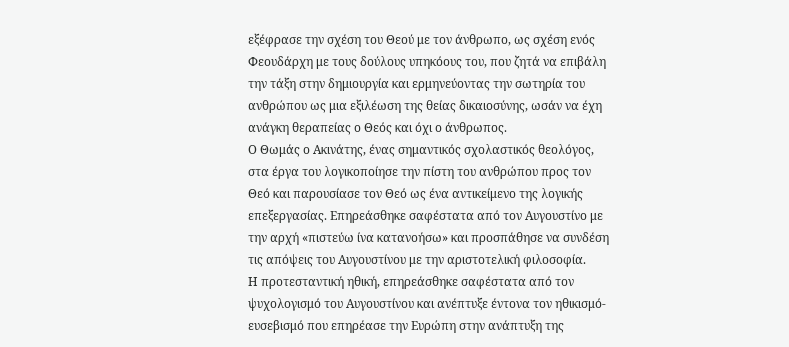εξέφρασε την σχέση του Θεού με τον άνθρωπο, ως σχέση ενός Φεουδάρχη με τους δούλους υπηκόους του, που ζητά να επιβάλη την τάξη στην δημιουργία και ερμηνεύοντας την σωτηρία του ανθρώπου ως μια εξιλέωση της θείας δικαιοσύνης, ωσάν να έχη ανάγκη θεραπείας ο Θεός και όχι ο άνθρωπος.
Ο Θωμάς ο Ακινάτης, ένας σημαντικός σχολαστικός θεολόγος, στα έργα του λογικοποίησε την πίστη του ανθρώπου προς τον Θεό και παρουσίασε τον Θεό ως ένα αντικείμενο της λογικής επεξεργασίας. Επηρεάσθηκε σαφέστατα από τον Αυγουστίνο με την αρχή «πιστεύω ίνα κατανοήσω» και προσπάθησε να συνδέση τις απόψεις του Αυγουστίνου με την αριστοτελική φιλοσοφία.
Η προτεσταντική ηθική, επηρεάσθηκε σαφέστατα από τον ψυχολογισμό του Αυγουστίνου και ανέπτυξε έντονα τον ηθικισμό-ευσεβισμό που επηρέασε την Ευρώπη στην ανάπτυξη της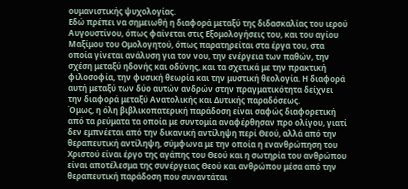ουμανιστικής ψυχολογίας.
Εδώ πρέπει να σημειωθή η διαφορά μεταξύ της διδασκαλίας του ιερού Αυγουστίνου, όπως φαίνεται στις Εξομολογήσεις του, και του αγίου Μαξίμου του Ομολογητού, όπως παρατηρείται στα έργα του, στα οποία γίνεται ανάλυση για τον νου, την ενέργεια των παθών, την σχέση μεταξύ ηδονής και οδύνης, και τα σχετικά με την πρακτική φιλοσοφία, την φυσική θεωρία και την μυστική θεολογία. Η διαφορά αυτή μεταξύ των δύο αυτών ανδρών στην πραγματικότητα δείχνει την διαφορά μεταξύ Ανατολικής και Δυτικής παραδόσεως.
Όμως, η όλη βιβλικοπατερική παράδοση είναι σαφώς διαφορετική από τα ρεύματα τα οποία με συντομία αναφέρθησαν προ ολίγου, γιατί δεν εμπνέεται από την δικανική αντίληψη περί Θεού, αλλά από την θεραπευτική αντίληψη, σύμφωνα με την οποία η ενανθρώπηση του Χριστού είναι έργο της αγάπης του Θεού και η σωτηρία του ανθρώπου είναι αποτέλεσμα της συνέργειας Θεού και ανθρώπου μέσα από την θεραπευτική παράδοση που συναντάται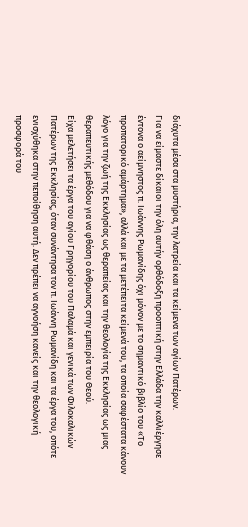διάχυτα μέσα στα μυστήρια, την λατρεία και τα κείμενα των αγίων Πατέρων.
Για να είμαστε δίκαιοι την όλη αυτήν ορθόδοξη προοπτική στην Ελλάδα την καλλιέργησε έντονα ο αείμνηστος π. Ιωάννης Ρωμανίδης όχι μόνον με το σημαντικό βιβλίο του «Το προπατορικό αμάρτημα», αλλά και με τα μετέπειτα κείμενά του, τα οποία σαφέστατα κάνουν λόγο για την ζωή της Εκκλησίας ως θεραπείας και την θεολογία της Εκκλησίας ως μιας θεραπευτικής μεθόδου για να φθάση ο άνθρωπος στην εμπειρία του Θεού.
Είχα μελετήσει τα έργα του αγίου Γρηγορίου του Παλαμά και γενικά των Φιλοκαλικών Πατέρων της Εκκλησίας, όταν συνάντησα τον π. Ιωάννη Ρωμανίδη και τα έργα του, οπότε ενισχύθηκα στην πεποίθηση αυτή. Δεν πρέπει να αγνοήση κανείς και την θεολογική προσφορά του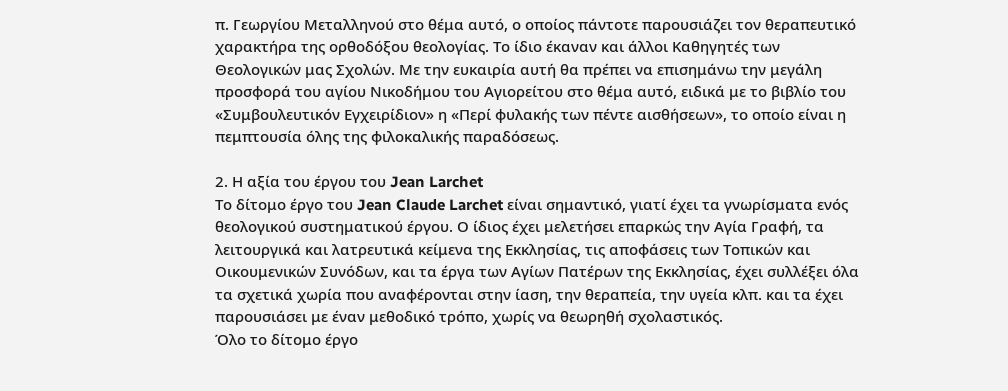π. Γεωργίου Μεταλληνού στο θέμα αυτό, ο οποίος πάντοτε παρουσιάζει τον θεραπευτικό χαρακτήρα της ορθοδόξου θεολογίας. Το ίδιο έκαναν και άλλοι Καθηγητές των Θεολογικών μας Σχολών. Με την ευκαιρία αυτή θα πρέπει να επισημάνω την μεγάλη προσφορά του αγίου Νικοδήμου του Αγιορείτου στο θέμα αυτό, ειδικά με το βιβλίο του «Συμβουλευτικόν Εγχειρίδιον» η «Περί φυλακής των πέντε αισθήσεων», το οποίο είναι η πεμπτουσία όλης της φιλοκαλικής παραδόσεως.

2. Η αξία του έργου του Jean Larchet
Το δίτομο έργο του Jean Claude Larchet είναι σημαντικό, γιατί έχει τα γνωρίσματα ενός θεολογικού συστηματικού έργου. Ο ίδιος έχει μελετήσει επαρκώς την Αγία Γραφή, τα λειτουργικά και λατρευτικά κείμενα της Εκκλησίας, τις αποφάσεις των Τοπικών και Οικουμενικών Συνόδων, και τα έργα των Αγίων Πατέρων της Εκκλησίας, έχει συλλέξει όλα τα σχετικά χωρία που αναφέρονται στην ίαση, την θεραπεία, την υγεία κλπ. και τα έχει παρουσιάσει με έναν μεθοδικό τρόπο, χωρίς να θεωρηθή σχολαστικός.
Όλο το δίτομο έργο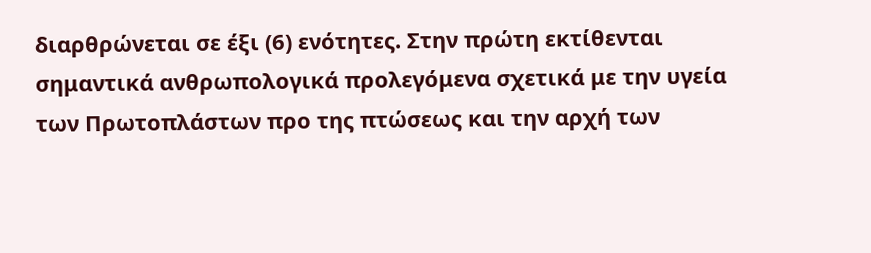διαρθρώνεται σε έξι (6) ενότητες. Στην πρώτη εκτίθενται σημαντικά ανθρωπολογικά προλεγόμενα σχετικά με την υγεία των Πρωτοπλάστων προ της πτώσεως και την αρχή των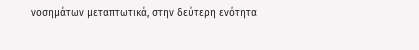νοσημάτων μεταπτωτικά, στην δεύτερη ενότητα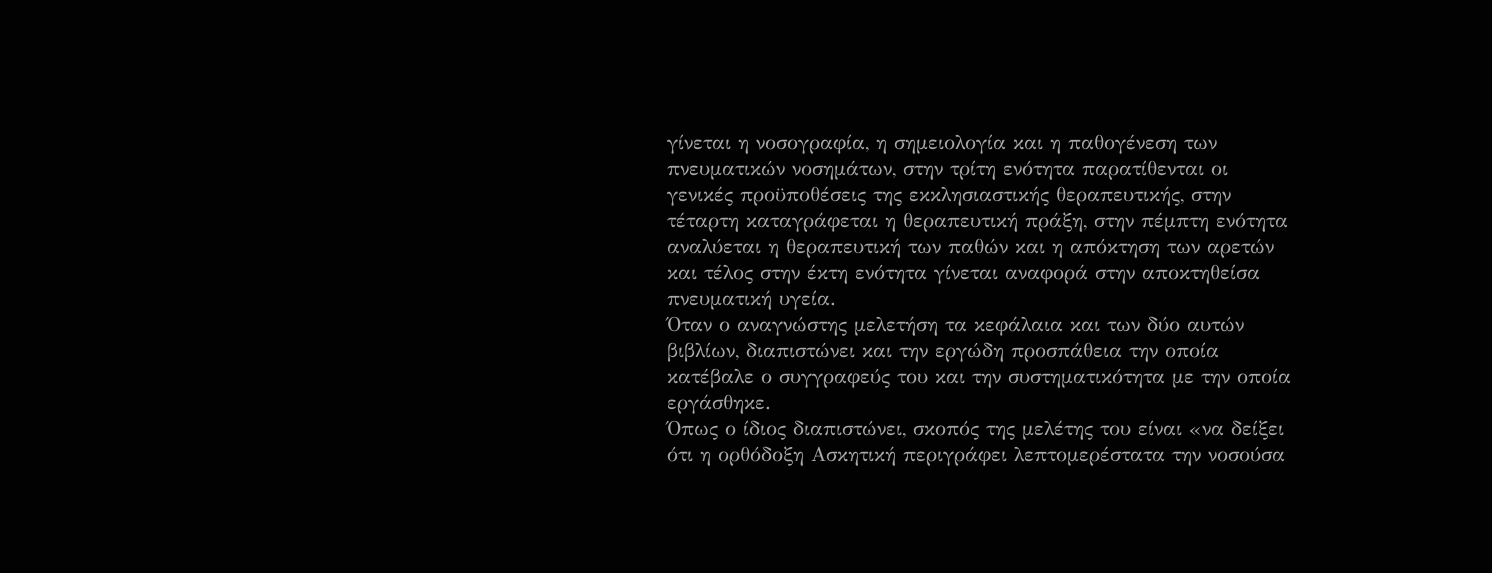γίνεται η νοσογραφία, η σημειολογία και η παθογένεση των πνευματικών νοσημάτων, στην τρίτη ενότητα παρατίθενται οι γενικές προϋποθέσεις της εκκλησιαστικής θεραπευτικής, στην τέταρτη καταγράφεται η θεραπευτική πράξη, στην πέμπτη ενότητα αναλύεται η θεραπευτική των παθών και η απόκτηση των αρετών και τέλος στην έκτη ενότητα γίνεται αναφορά στην αποκτηθείσα πνευματική υγεία.
Όταν ο αναγνώστης μελετήση τα κεφάλαια και των δύο αυτών βιβλίων, διαπιστώνει και την εργώδη προσπάθεια την οποία κατέβαλε ο συγγραφεύς του και την συστηματικότητα με την οποία εργάσθηκε.
Όπως ο ίδιος διαπιστώνει, σκοπός της μελέτης του είναι «να δείξει ότι η ορθόδοξη Ασκητική περιγράφει λεπτομερέστατα την νοσούσα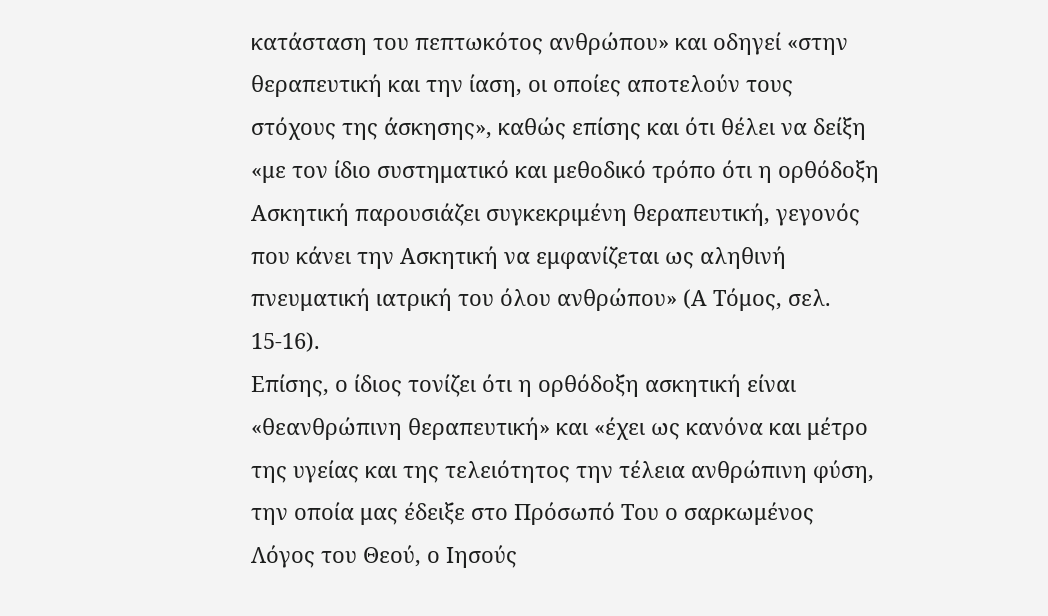κατάσταση του πεπτωκότος ανθρώπου» και οδηγεί «στην θεραπευτική και την ίαση, οι οποίες αποτελούν τους στόχους της άσκησης», καθώς επίσης και ότι θέλει να δείξη «με τον ίδιο συστηματικό και μεθοδικό τρόπο ότι η ορθόδοξη Ασκητική παρουσιάζει συγκεκριμένη θεραπευτική, γεγονός που κάνει την Ασκητική να εμφανίζεται ως αληθινή πνευματική ιατρική του όλου ανθρώπου» (Α Τόμος, σελ. 15-16).
Επίσης, ο ίδιος τονίζει ότι η ορθόδοξη ασκητική είναι «θεανθρώπινη θεραπευτική» και «έχει ως κανόνα και μέτρο της υγείας και της τελειότητος την τέλεια ανθρώπινη φύση, την οποία μας έδειξε στο Πρόσωπό Του ο σαρκωμένος Λόγος του Θεού, ο Ιησούς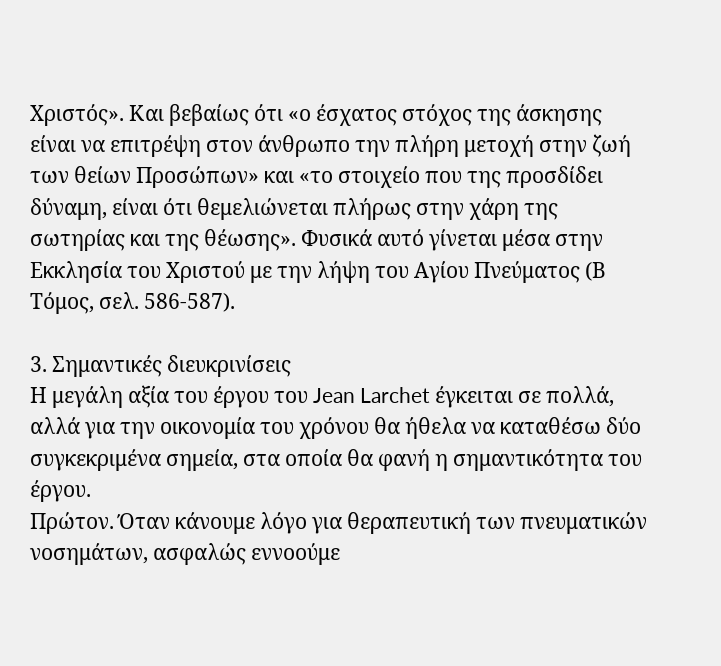Χριστός». Και βεβαίως ότι «ο έσχατος στόχος της άσκησης είναι να επιτρέψη στον άνθρωπο την πλήρη μετοχή στην ζωή των θείων Προσώπων» και «το στοιχείο που της προσδίδει δύναμη, είναι ότι θεμελιώνεται πλήρως στην χάρη της σωτηρίας και της θέωσης». Φυσικά αυτό γίνεται μέσα στην Εκκλησία του Χριστού με την λήψη του Αγίου Πνεύματος (Β Τόμος, σελ. 586-587).

3. Σημαντικές διευκρινίσεις
Η μεγάλη αξία του έργου του Jean Larchet έγκειται σε πολλά, αλλά για την οικονομία του χρόνου θα ήθελα να καταθέσω δύο συγκεκριμένα σημεία, στα οποία θα φανή η σημαντικότητα του έργου.
Πρώτον. Όταν κάνουμε λόγο για θεραπευτική των πνευματικών νοσημάτων, ασφαλώς εννοούμε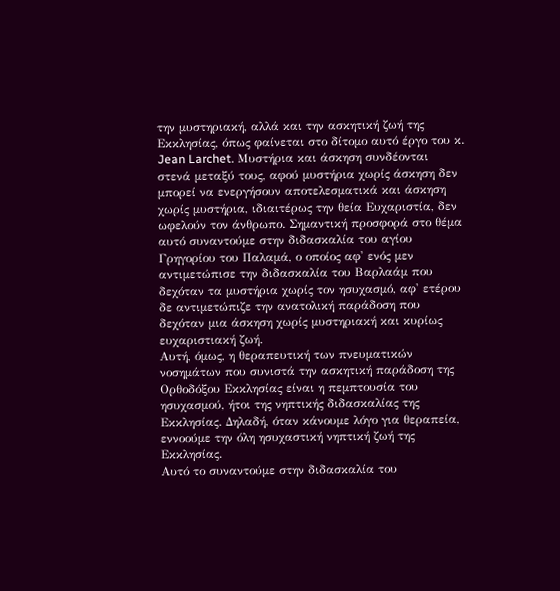την μυστηριακή, αλλά και την ασκητική ζωή της Εκκλησίας, όπως φαίνεται στο δίτομο αυτό έργο του κ. Jean Larchet. Μυστήρια και άσκηση συνδέονται στενά μεταξύ τους, αφού μυστήρια χωρίς άσκηση δεν μπορεί να ενεργήσουν αποτελεσματικά και άσκηση χωρίς μυστήρια, ιδιαιτέρως την θεία Ευχαριστία, δεν ωφελούν τον άνθρωπο. Σημαντική προσφορά στο θέμα αυτό συναντούμε στην διδασκαλία του αγίου Γρηγορίου του Παλαμά, ο οποίος αφ' ενός μεν αντιμετώπισε την διδασκαλία του Βαρλαάμ που δεχόταν τα μυστήρια χωρίς τον ησυχασμό, αφ' ετέρου δε αντιμετώπιζε την ανατολική παράδοση που δεχόταν μια άσκηση χωρίς μυστηριακή και κυρίως ευχαριστιακή ζωή.
Αυτή, όμως, η θεραπευτική των πνευματικών νοσημάτων που συνιστά την ασκητική παράδοση της Ορθοδόξου Εκκλησίας είναι η πεμπτουσία του ησυχασμού, ήτοι της νηπτικής διδασκαλίας της Εκκλησίας. Δηλαδή, όταν κάνουμε λόγο για θεραπεία, εννοούμε την όλη ησυχαστική νηπτική ζωή της Εκκλησίας.
Αυτό το συναντούμε στην διδασκαλία του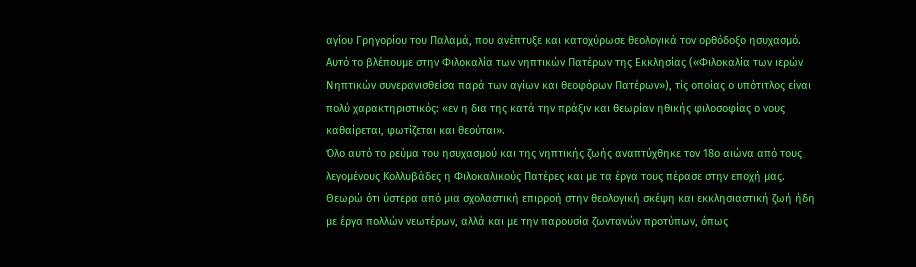αγίου Γρηγορίου του Παλαμά, που ανέπτυξε και κατοχύρωσε θεολογικά τον ορθόδοξο ησυχασμό. Αυτό το βλέπουμε στην Φιλοκαλία των νηπτικών Πατέρων της Εκκλησίας («Φιλοκαλία των ιερών Νηπτικών συνερανισθείσα παρά των αγίων και θεοφόρων Πατέρων»), τίς οποίας ο υπότιτλος είναι πολύ χαρακτηριστικός: «εν η δια της κατά την πράξιν και θεωρίαν ηθικής φιλοσοφίας ο νους καθαίρεται, φωτίζεται και θεούται».
Όλο αυτό το ρεύμα του ησυχασμού και της νηπτικής ζωής αναπτύχθηκε τον 18ο αιώνα από τους λεγομένους Κολλυβάδες η Φιλοκαλικούς Πατέρες και με τα έργα τους πέρασε στην εποχή μας. Θεωρώ ότι ύστερα από μια σχολαστική επιρροή στην θεολογική σκέψη και εκκλησιαστική ζωή ήδη με έργα πολλών νεωτέρων, αλλά και με την παρουσία ζωντανών προτύπων, όπως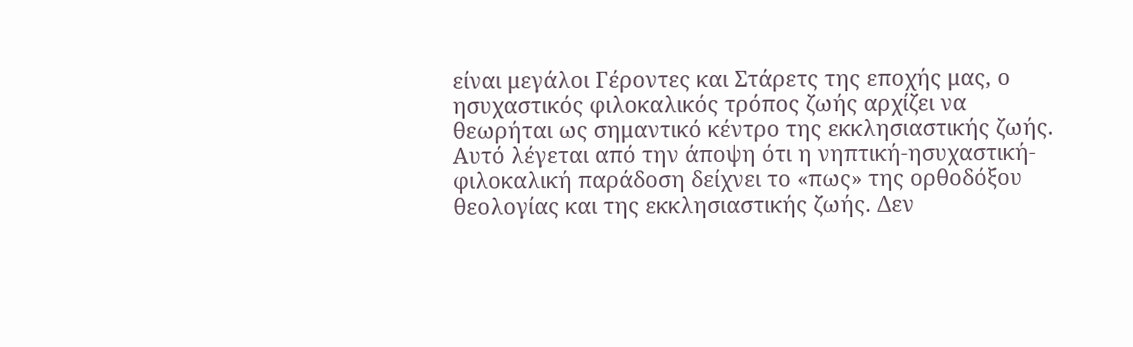είναι μεγάλοι Γέροντες και Στάρετς της εποχής μας, ο ησυχαστικός φιλοκαλικός τρόπος ζωής αρχίζει να θεωρήται ως σημαντικό κέντρο της εκκλησιαστικής ζωής.
Αυτό λέγεται από την άποψη ότι η νηπτική-ησυχαστική-φιλοκαλική παράδοση δείχνει το «πως» της ορθοδόξου θεολογίας και της εκκλησιαστικής ζωής. Δεν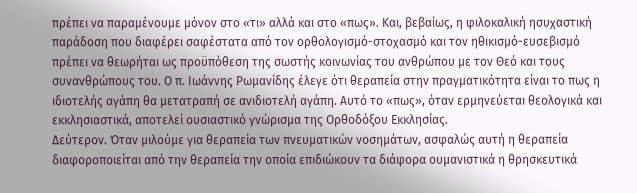πρέπει να παραμένουμε μόνον στο «τι» αλλά και στο «πως». Και, βεβαίως, η φιλοκαλική ησυχαστική παράδοση που διαφέρει σαφέστατα από τον ορθολογισμό-στοχασμό και τον ηθικισμό-ευσεβισμό πρέπει να θεωρήται ως προϋπόθεση της σωστής κοινωνίας του ανθρώπου με τον Θεό και τους συνανθρώπους του. Ο π. Ιωάννης Ρωμανίδης έλεγε ότι θεραπεία στην πραγματικότητα είναι το πως η ιδιοτελής αγάπη θα μετατραπή σε ανιδιοτελή αγάπη. Αυτό το «πως», όταν ερμηνεύεται θεολογικά και εκκλησιαστικά, αποτελεί ουσιαστικό γνώρισμα της Ορθοδόξου Εκκλησίας.
Δεύτερον. Όταν μιλούμε για θεραπεία των πνευματικών νοσημάτων, ασφαλώς αυτή η θεραπεία διαφοροποιείται από την θεραπεία την οποία επιδιώκουν τα διάφορα ουμανιστικά η θρησκευτικά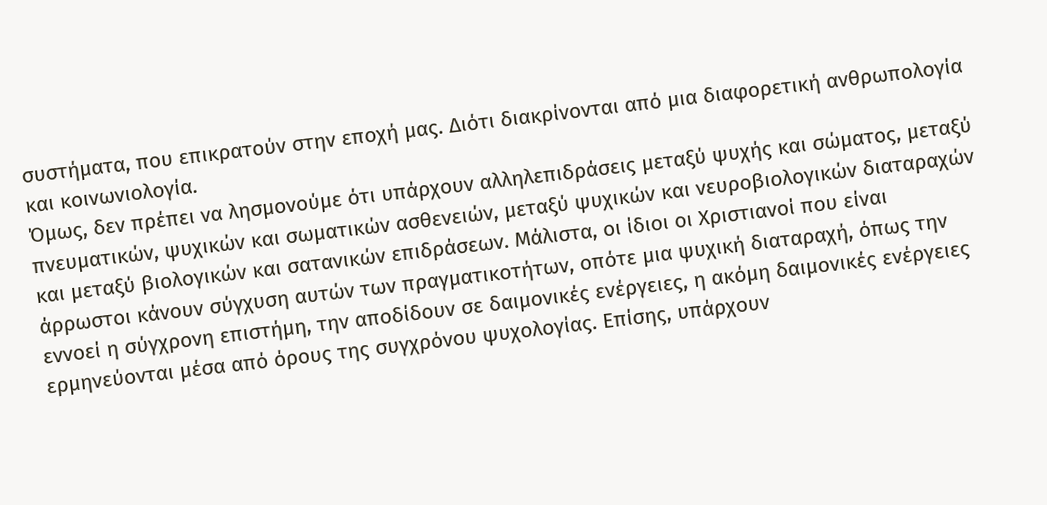συστήματα, που επικρατούν στην εποχή μας. Διότι διακρίνονται από μια διαφορετική ανθρωπολογία και κοινωνιολογία.
Όμως, δεν πρέπει να λησμονούμε ότι υπάρχουν αλληλεπιδράσεις μεταξύ ψυχής και σώματος, μεταξύ πνευματικών, ψυχικών και σωματικών ασθενειών, μεταξύ ψυχικών και νευροβιολογικών διαταραχών και μεταξύ βιολογικών και σατανικών επιδράσεων. Μάλιστα, οι ίδιοι οι Χριστιανοί που είναι άρρωστοι κάνουν σύγχυση αυτών των πραγματικοτήτων, οπότε μια ψυχική διαταραχή, όπως την εννοεί η σύγχρονη επιστήμη, την αποδίδουν σε δαιμονικές ενέργειες, η ακόμη δαιμονικές ενέργειες ερμηνεύονται μέσα από όρους της συγχρόνου ψυχολογίας. Επίσης, υπάρχουν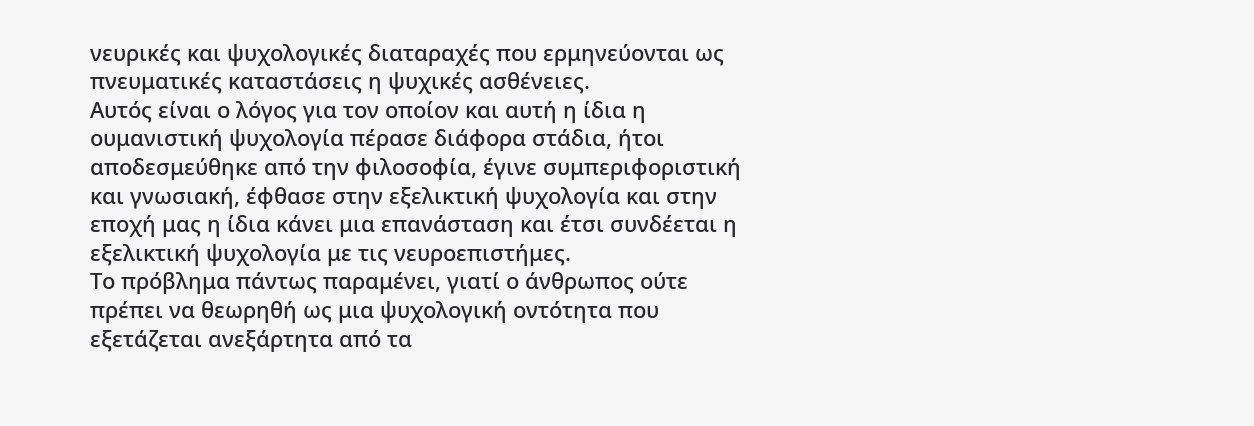νευρικές και ψυχολογικές διαταραχές που ερμηνεύονται ως πνευματικές καταστάσεις η ψυχικές ασθένειες.
Αυτός είναι ο λόγος για τον οποίον και αυτή η ίδια η ουμανιστική ψυχολογία πέρασε διάφορα στάδια, ήτοι αποδεσμεύθηκε από την φιλοσοφία, έγινε συμπεριφοριστική και γνωσιακή, έφθασε στην εξελικτική ψυχολογία και στην εποχή μας η ίδια κάνει μια επανάσταση και έτσι συνδέεται η εξελικτική ψυχολογία με τις νευροεπιστήμες.
Το πρόβλημα πάντως παραμένει, γιατί ο άνθρωπος ούτε πρέπει να θεωρηθή ως μια ψυχολογική οντότητα που εξετάζεται ανεξάρτητα από τα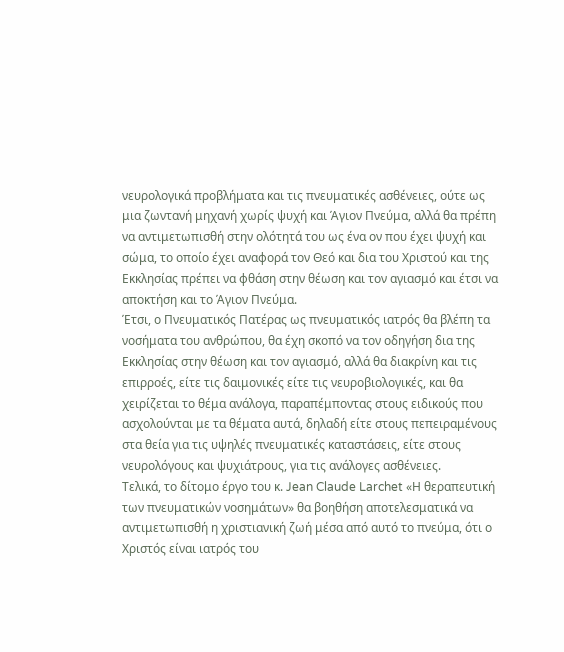νευρολογικά προβλήματα και τις πνευματικές ασθένειες, ούτε ως μια ζωντανή μηχανή χωρίς ψυχή και Άγιον Πνεύμα, αλλά θα πρέπη να αντιμετωπισθή στην ολότητά του ως ένα ον που έχει ψυχή και σώμα, το οποίο έχει αναφορά τον Θεό και δια του Χριστού και της Εκκλησίας πρέπει να φθάση στην θέωση και τον αγιασμό και έτσι να αποκτήση και το Άγιον Πνεύμα.
Έτσι, ο Πνευματικός Πατέρας ως πνευματικός ιατρός θα βλέπη τα νοσήματα του ανθρώπου, θα έχη σκοπό να τον οδηγήση δια της Εκκλησίας στην θέωση και τον αγιασμό, αλλά θα διακρίνη και τις επιρροές, είτε τις δαιμονικές είτε τις νευροβιολογικές, και θα χειρίζεται το θέμα ανάλογα, παραπέμποντας στους ειδικούς που ασχολούνται με τα θέματα αυτά, δηλαδή είτε στους πεπειραμένους στα θεία για τις υψηλές πνευματικές καταστάσεις, είτε στους νευρολόγους και ψυχιάτρους, για τις ανάλογες ασθένειες.
Τελικά, το δίτομο έργο του κ. Jean Claude Larchet «Η θεραπευτική των πνευματικών νοσημάτων» θα βοηθήση αποτελεσματικά να αντιμετωπισθή η χριστιανική ζωή μέσα από αυτό το πνεύμα, ότι ο Χριστός είναι ιατρός του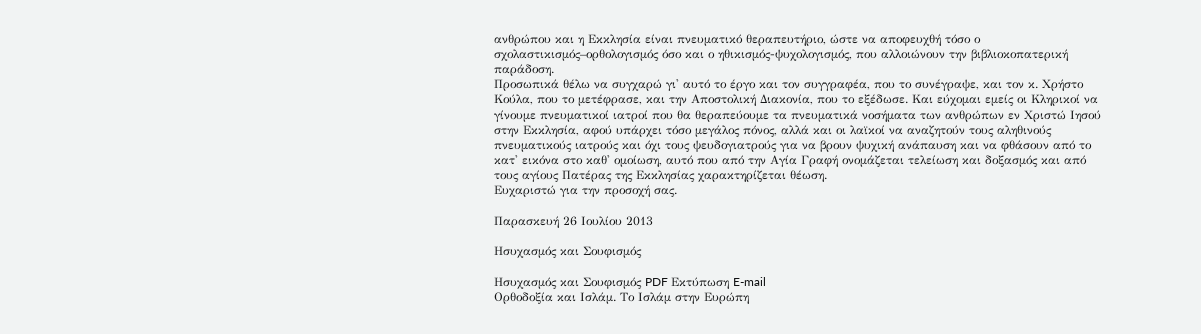ανθρώπου και η Εκκλησία είναι πνευματικό θεραπευτήριο, ώστε να αποφευχθή τόσο ο σχολαστικισμός–ορθολογισμός όσο και ο ηθικισμός-ψυχολογισμός, που αλλοιώνουν την βιβλιοκοπατερική παράδοση.
Προσωπικά θέλω να συγχαρώ γι' αυτό το έργο και τον συγγραφέα, που το συνέγραψε, και τον κ. Χρήστο Κούλα, που το μετέφρασε, και την Αποστολική Διακονία, που το εξέδωσε. Και εύχομαι εμείς οι Κληρικοί να γίνουμε πνευματικοί ιατροί που θα θεραπεύουμε τα πνευματικά νοσήματα των ανθρώπων εν Χριστώ Ιησού στην Εκκλησία, αφού υπάρχει τόσο μεγάλος πόνος, αλλά και οι λαϊκοί να αναζητούν τους αληθινούς πνευματικούς ιατρούς και όχι τους ψευδογιατρούς για να βρουν ψυχική ανάπαυση και να φθάσουν από το κατ' εικόνα στο καθ' ομοίωση, αυτό που από την Αγία Γραφή ονομάζεται τελείωση και δοξασμός και από τους αγίους Πατέρας της Εκκλησίας χαρακτηρίζεται θέωση.
Ευχαριστώ για την προσοχή σας.

Παρασκευή 26 Ιουλίου 2013

Ησυχασμός και Σουφισμός

Ησυχασμός και Σουφισμός PDF Εκτύπωση E-mail
Ορθοδοξία και Ισλάμ. Το Ισλάμ στην Ευρώπη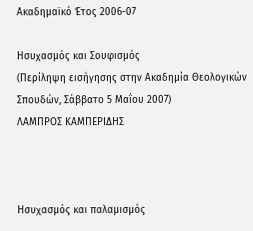Ακαδημαϊκό Έτος 2006-07

Ησυχασμός και Σουφισμός
(Περίληψη εισήγησης στην Ακαδημία Θεολογικών Σπουδών, Σάββατο 5 Μαΐου 2007)
ΛΑΜΠΡΟΣ ΚΑΜΠΕΡΙΔΗΣ



Ησυχασμός και παλαμισμός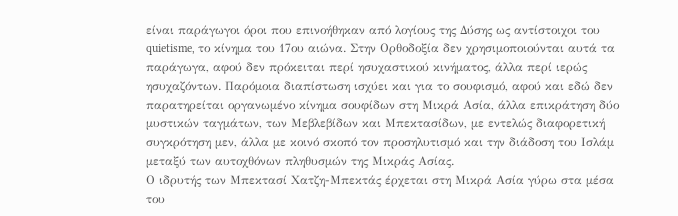είναι παράγωγοι όροι που επινοήθηκαν από λογίους της Δύσης ως αντίστοιχοι του quietisme, το κίνημα του 17ου αιώνα. Στην Ορθοδοξία δεν χρησιμοποιούνται αυτά τα παράγωγα, αφού δεν πρόκειται περί ησυχαστικού κινήματος, άλλα περί ιερώς ησυχαζόντων. Παρόμοια διαπίστωση ισχύει και για το σουφισμό, αφού και εδώ δεν παρατηρείται οργανωμένο κίνημα σουφίδων στη Μικρά Ασία, άλλα επικράτηση δύο μυστικών ταγμάτων, των Μεβλεβίδων και Μπεκτασίδων, με εντελώς διαφορετική συγκρότηση μεν, άλλα με κοινό σκοπό τον προσηλυτισμό και την διάδοση του Ισλάμ μεταξύ των αυτοχθόνων πληθυσμών της Μικράς Ασίας.
Ο ιδρυτής των Μπεκτασί Χατζη-Μπεκτάς έρχεται στη Μικρά Ασία γύρω στα μέσα του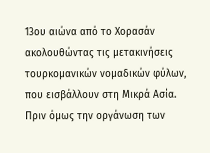13ου αιώνα από το Χορασάν ακολουθώντας τις μετακινήσεις τουρκομανικών νομαδικών φύλων, που εισβάλλουν στη Μικρά Ασία. Πριν όμως την οργάνωση των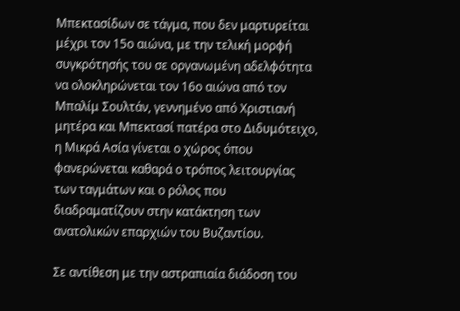Μπεκτασίδων σε τάγμα, που δεν μαρτυρείται μέχρι τον 15ο αιώνα, με την τελική μορφή συγκρότησής του σε οργανωμένη αδελφότητα να ολοκληρώνεται τον 16ο αιώνα από τον Μπαλίμ Σουλτάν, γεννημένο από Χριστιανή μητέρα και Μπεκτασί πατέρα στο Διδυμότειχο, η Μικρά Ασία γίνεται ο χώρος όπου φανερώνεται καθαρά ο τρόπος λειτουργίας των ταγμάτων και ο ρόλος που διαδραματίζουν στην κατάκτηση των ανατολικών επαρχιών του Βυζαντίου.

Σε αντίθεση με την αστραπιαία διάδοση του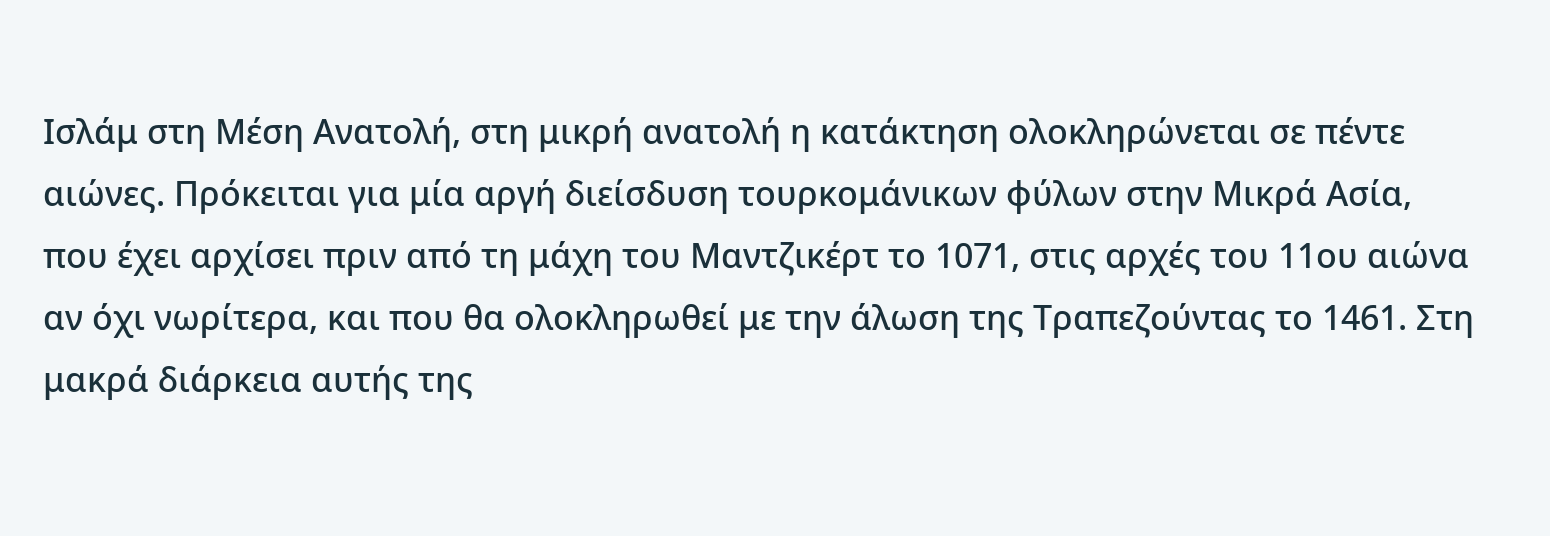Ισλάμ στη Μέση Ανατολή, στη μικρή ανατολή η κατάκτηση ολοκληρώνεται σε πέντε αιώνες. Πρόκειται για μία αργή διείσδυση τουρκομάνικων φύλων στην Μικρά Ασία, που έχει αρχίσει πριν από τη μάχη του Μαντζικέρτ το 1071, στις αρχές του 11ου αιώνα αν όχι νωρίτερα, και που θα ολοκληρωθεί με την άλωση της Τραπεζούντας το 1461. Στη μακρά διάρκεια αυτής της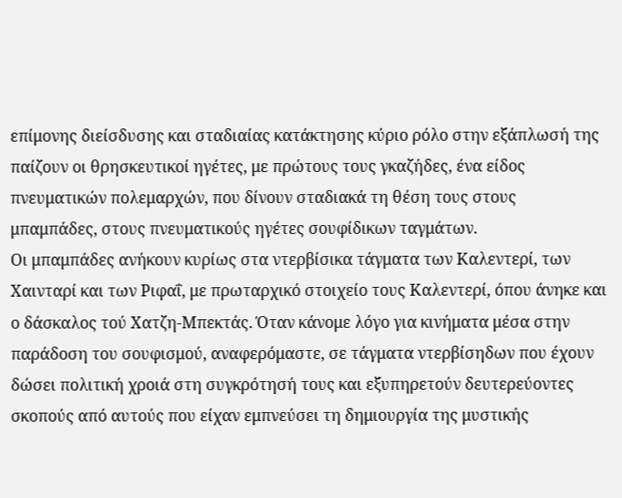επίμονης διείσδυσης και σταδιαίας κατάκτησης κύριο ρόλο στην εξάπλωσή της παίζουν οι θρησκευτικοί ηγέτες, με πρώτους τους γκαζήδες, ένα είδος πνευματικών πολεμαρχών, που δίνουν σταδιακά τη θέση τους στους μπαμπάδες, στους πνευματικούς ηγέτες σουφίδικων ταγμάτων.
Οι μπαμπάδες ανήκουν κυρίως στα ντερβίσικα τάγματα των Καλεντερί, των Χαινταρί και των Ριφαΐ, με πρωταρχικό στοιχείο τους Καλεντερί, όπου άνηκε και ο δάσκαλος τού Χατζη-Μπεκτάς. Όταν κάνομε λόγο για κινήματα μέσα στην παράδοση του σουφισμού, αναφερόμαστε, σε τάγματα ντερβίσηδων που έχουν δώσει πολιτική χροιά στη συγκρότησή τους και εξυπηρετούν δευτερεύοντες σκοπούς από αυτούς που είχαν εμπνεύσει τη δημιουργία της μυστικής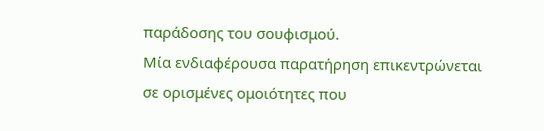παράδοσης του σουφισμού.
Μία ενδιαφέρουσα παρατήρηση επικεντρώνεται σε ορισμένες ομοιότητες που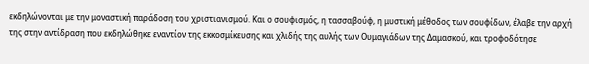εκδηλώνονται με την μοναστική παράδοση του χριστιανισμού. Και ο σουφισμός, η τασσαβούφ, η μυστική μέθοδος των σουφίδων, έλαβε την αρχή της στην αντίδραση που εκδηλώθηκε εναντίον της εκκοσμίκευσης και χλιδής της αυλής των Ουμαγιάδων της Δαμασκού, και τροφοδότησε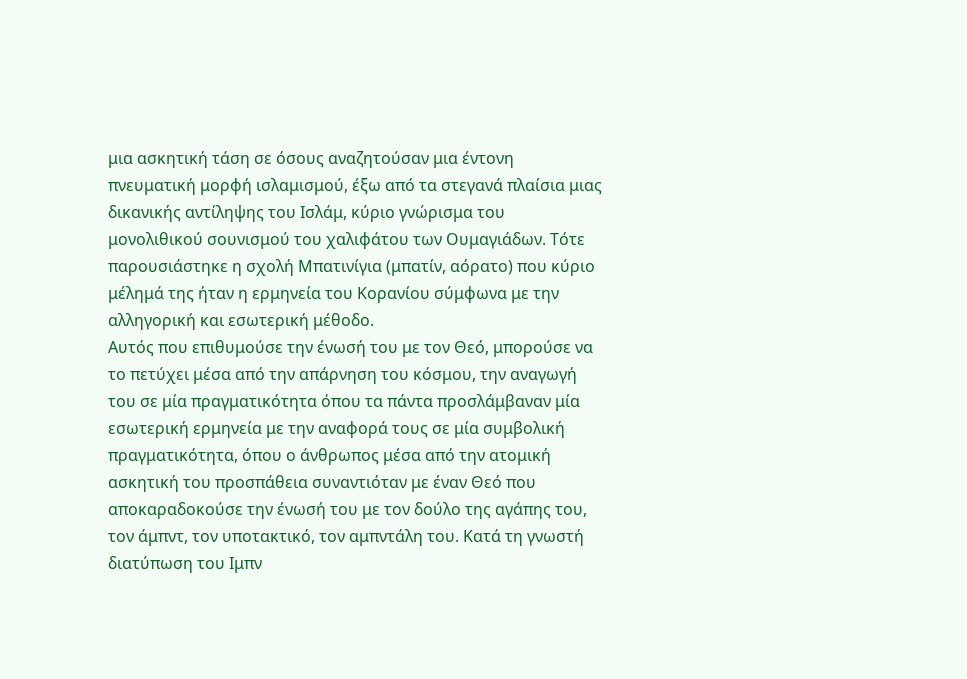μια ασκητική τάση σε όσους αναζητούσαν μια έντονη πνευματική μορφή ισλαμισμού, έξω από τα στεγανά πλαίσια μιας δικανικής αντίληψης του Ισλάμ, κύριο γνώρισμα του μονολιθικού σουνισμού του χαλιφάτου των Ουμαγιάδων. Τότε παρουσιάστηκε η σχολή Μπατινίγια (μπατίν, αόρατο) που κύριο μέλημά της ήταν η ερμηνεία του Κορανίου σύμφωνα με την αλληγορική και εσωτερική μέθοδο.
Αυτός που επιθυμούσε την ένωσή του με τον Θεό, μπορούσε να το πετύχει μέσα από την απάρνηση του κόσμου, την αναγωγή του σε μία πραγματικότητα όπου τα πάντα προσλάμβαναν μία εσωτερική ερμηνεία με την αναφορά τους σε μία συμβολική πραγματικότητα, όπου ο άνθρωπος μέσα από την ατομική ασκητική του προσπάθεια συναντιόταν με έναν Θεό που αποκαραδοκούσε την ένωσή του με τον δούλο της αγάπης του, τον άμπντ, τον υποτακτικό, τον αμπντάλη του. Κατά τη γνωστή διατύπωση του Ιμπν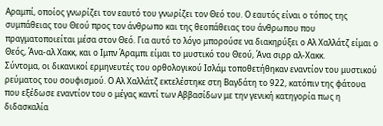Αραμπί, οποίος γνωρίζει τον εαυτό του γνωρίζει τον Θεό του. Ο εαυτός είναι ο τόπος της συμπάθειας του Θεού προς τον άνθρωπο και της θεοπάθειας του άνθρωπου που πραγματοποιείται μέσα στον Θεό. Για αυτό το λόγο μπορούσε να διακηρύξει ο Αλ Χαλλάτζ είμαι ο Θεός, Άνα-αλ Χακκ, και ο Ιμπν Άραμπι είμαι το μυστικό του Θεού, Άνα σιρρ αλ-Χακκ.
Σύντομα, οι δικανικοί ερμηνευτές του ορθολογικού Ισλάμ τοποθετήθηκαν εναντίον του μυστικού ρεύματος του σουφισμού. Ο Αλ Χαλλάτζ εκτελέστηκε στη Βαγδάτη το 922, κατόπιν της φάτουα που εξέδωσε εναντίον του ο μέγας καντί των Αββασίδων με την γενική κατηγορία πως η διδασκαλία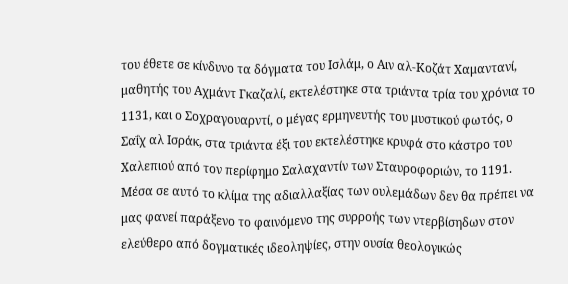του έθετε σε κίνδυνο τα δόγματα του Ισλάμ, ο Αιν αλ-Κοζάτ Χαμαντανί, μαθητής του Αχμάντ Γκαζαλί, εκτελέστηκε στα τριάντα τρία του χρόνια το 1131, και ο Σοχραγουαρντί, ο μέγας ερμηνευτής του μυστικού φωτός, ο Σαΐχ αλ Ισράκ, στα τριάντα έξι του εκτελέστηκε κρυφά στο κάστρο του Χαλεπιού από τον περίφημο Σαλαχαντίν των Σταυροφοριών, το 1191.
Μέσα σε αυτό το κλίμα της αδιαλλαξίας των ουλεμάδων δεν θα πρέπει να μας φανεί παράξενο το φαινόμενο της συρροής των ντερβίσηδων στον ελεύθερο από δογματικές ιδεοληψίες, στην ουσία θεολογικώς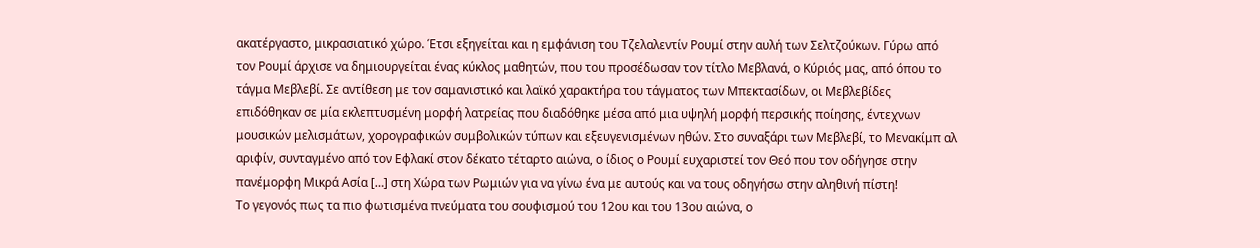ακατέργαστο, μικρασιατικό χώρο. Έτσι εξηγείται και η εμφάνιση του Τζελαλεντίν Ρουμί στην αυλή των Σελτζούκων. Γύρω από τον Ρουμί άρχισε να δημιουργείται ένας κύκλος μαθητών, που του προσέδωσαν τον τίτλο Μεβλανά, ο Κύριός μας, από όπου το τάγμα Μεβλεβί. Σε αντίθεση με τον σαμανιστικό και λαϊκό χαρακτήρα του τάγματος των Μπεκτασίδων, οι Μεβλεβίδες επιδόθηκαν σε μία εκλεπτυσμένη μορφή λατρείας που διαδόθηκε μέσα από μια υψηλή μορφή περσικής ποίησης, έντεχνων μουσικών μελισμάτων, χορογραφικών συμβολικών τύπων και εξευγενισμένων ηθών. Στο συναξάρι των Μεβλεβί, το Μενακίμπ αλ αριφίν, συνταγμένο από τον Εφλακί στον δέκατο τέταρτο αιώνα, ο ίδιος ο Ρουμί ευχαριστεί τον Θεό που τον οδήγησε στην πανέμορφη Μικρά Ασία […] στη Χώρα των Ρωμιών για να γίνω ένα με αυτούς και να τους οδηγήσω στην αληθινή πίστη!
Το γεγονός πως τα πιο φωτισμένα πνεύματα του σουφισμού του 12ου και του 13ου αιώνα, ο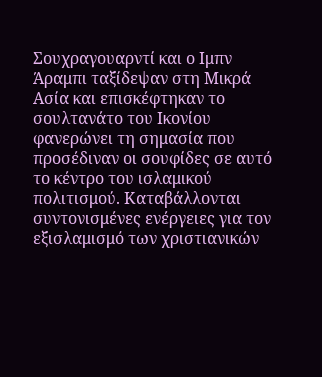Σουχραγουαρντί και ο Ιμπν Άραμπι ταξίδεψαν στη Μικρά Ασία και επισκέφτηκαν το σουλτανάτο του Ικονίου φανερώνει τη σημασία που προσέδιναν οι σουφίδες σε αυτό το κέντρο του ισλαμικού πολιτισμού. Καταβάλλονται συντονισμένες ενέργειες για τον εξισλαμισμό των χριστιανικών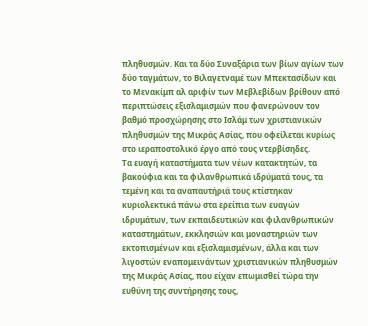πληθυσμών. Και τα δύο Συναξάρια των βίων αγίων των δύο ταγμάτων, το Βιλαγετναμέ των Μπεκτασίδων και το Μενακίμπ αλ αριφίν των Μεβλεβίδων βρίθουν από περιπτώσεις εξισλαμισμών που φανερώνουν τον βαθμό προσχώρησης στο Ισλάμ των χριστιανικών πληθυσμών της Μικράς Ασίας, που οφείλεται κυρίως στο ιεραποστολικό έργο από τους ντερβίσηδες.
Τα ευαγή καταστήματα των νέων κατακτητών, τα βακούφια και τα φιλανθρωπικά ιδρύματά τους, τα τεμένη και τα αναπαυτήριά τους κτίστηκαν κυριολεκτικά πάνω στα ερείπια των ευαγών ιδρυμάτων, των εκπαιδευτικών και φιλανθρωπικών καταστημάτων, εκκλησιών και μοναστηριών των εκτοπισμένων και εξισλαμισμένων, άλλα και των λιγοστών εναπομεινάντων χριστιανικών πληθυσμών της Μικράς Ασίας, που είχαν επωμισθεί τώρα την ευθύνη της συντήρησης τους,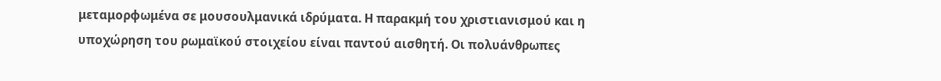μεταμορφωμένα σε μουσουλμανικά ιδρύματα. Η παρακμή του χριστιανισμού και η υποχώρηση του ρωμαϊκού στοιχείου είναι παντού αισθητή. Οι πολυάνθρωπες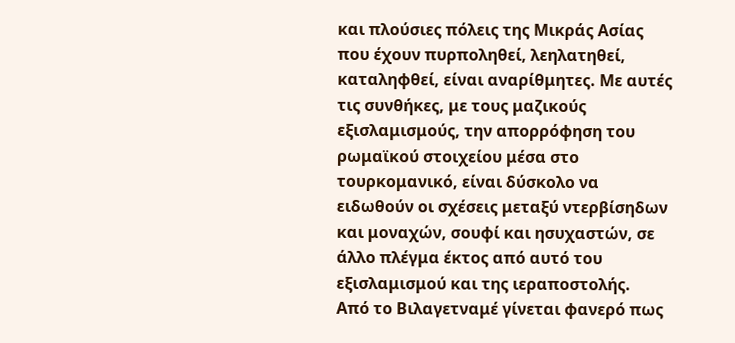και πλούσιες πόλεις της Μικράς Ασίας που έχουν πυρποληθεί, λεηλατηθεί, καταληφθεί, είναι αναρίθμητες. Με αυτές τις συνθήκες, με τους μαζικούς εξισλαμισμούς, την απορρόφηση του ρωμαϊκού στοιχείου μέσα στο τουρκομανικό, είναι δύσκολο να ειδωθούν οι σχέσεις μεταξύ ντερβίσηδων και μοναχών, σουφί και ησυχαστών, σε άλλο πλέγμα έκτος από αυτό του εξισλαμισμού και της ιεραποστολής.
Από το Βιλαγετναμέ γίνεται φανερό πως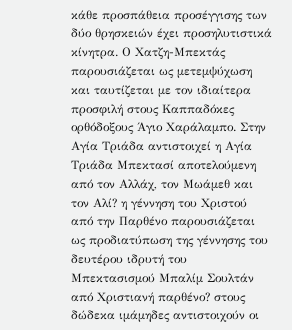κάθε προσπάθεια προσέγγισης των δύο θρησκειών έχει προσηλυτιστικά κίνητρα. Ο Χατζη-Μπεκτάς παρουσιάζεται ως μετεμψύχωση και ταυτίζεται με τον ιδιαίτερα προσφιλή στους Καππαδόκες ορθόδοξους Άγιο Χαράλαμπο. Στην Αγία Τριάδα αντιστοιχεί η Αγία Τριάδα Μπεκτασί αποτελούμενη από τον Αλλάχ, τον Μωάμεθ και τον Αλί? η γέννηση του Χριστού από την Παρθένο παρουσιάζεται ως προδιατύπωση της γέννησης του δευτέρου ιδρυτή του Μπεκτασισμού Μπαλίμ Σουλτάν από Χριστιανή παρθένο? στους δώδεκα ιμάμηδες αντιστοιχούν οι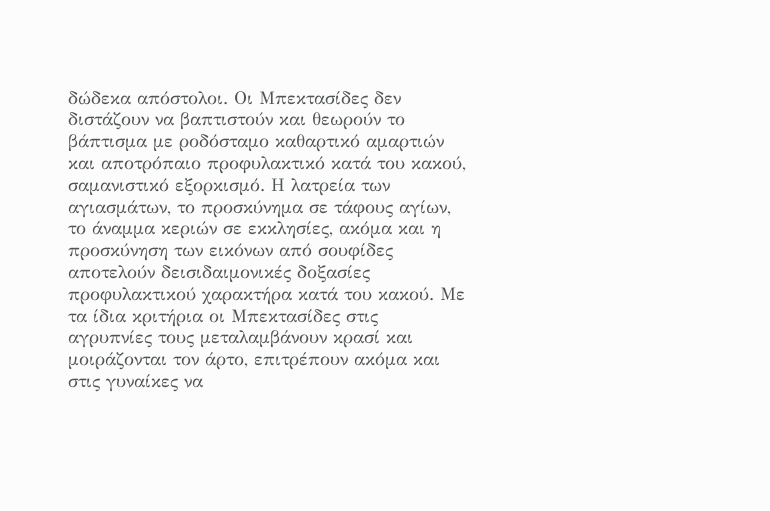δώδεκα απόστολοι. Οι Μπεκτασίδες δεν διστάζουν να βαπτιστούν και θεωρούν το βάπτισμα με ροδόσταμο καθαρτικό αμαρτιών και αποτρόπαιο προφυλακτικό κατά του κακού, σαμανιστικό εξορκισμό. Η λατρεία των αγιασμάτων, το προσκύνημα σε τάφους αγίων, το άναμμα κεριών σε εκκλησίες, ακόμα και η προσκύνηση των εικόνων από σουφίδες αποτελούν δεισιδαιμονικές δοξασίες προφυλακτικού χαρακτήρα κατά του κακού. Με τα ίδια κριτήρια οι Μπεκτασίδες στις αγρυπνίες τους μεταλαμβάνουν κρασί και μοιράζονται τον άρτο, επιτρέπουν ακόμα και στις γυναίκες να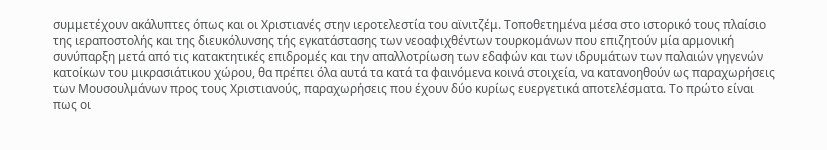συμμετέχουν ακάλυπτες όπως και οι Χριστιανές στην ιεροτελεστία του αϊνιτζέμ. Τοποθετημένα μέσα στο ιστορικό τους πλαίσιο της ιεραποστολής και της διευκόλυνσης τής εγκατάστασης των νεοαφιχθέντων τουρκομάνων που επιζητούν μία αρμονική συνύπαρξη μετά από τις κατακτητικές επιδρομές και την απαλλοτρίωση των εδαφών και των ιδρυμάτων των παλαιών γηγενών κατοίκων του μικρασιάτικου χώρου, θα πρέπει όλα αυτά τα κατά τα φαινόμενα κοινά στοιχεία, να κατανοηθούν ως παραχωρήσεις των Μουσουλμάνων προς τους Χριστιανούς, παραχωρήσεις που έχουν δύο κυρίως ευεργετικά αποτελέσματα. Το πρώτο είναι πως οι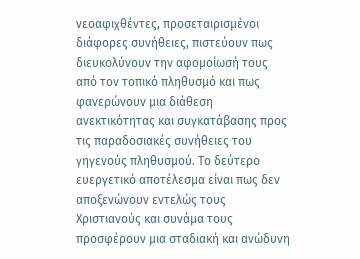νεοαφιχθέντες, προσεταιρισμένοι διάφορες συνήθειες, πιστεύουν πως διευκολύνουν την αφομοίωσή τους από τον τοπικό πληθυσμό και πως φανερώνουν μια διάθεση ανεκτικότητας και συγκατάβασης προς τις παραδοσιακές συνήθειες του γηγενούς πληθυσμού. Το δεύτερο ευεργετικό αποτέλεσμα είναι πως δεν αποξενώνουν εντελώς τους Χριστιανούς και συνάμα τους προσφέρουν μια σταδιακή και ανώδυνη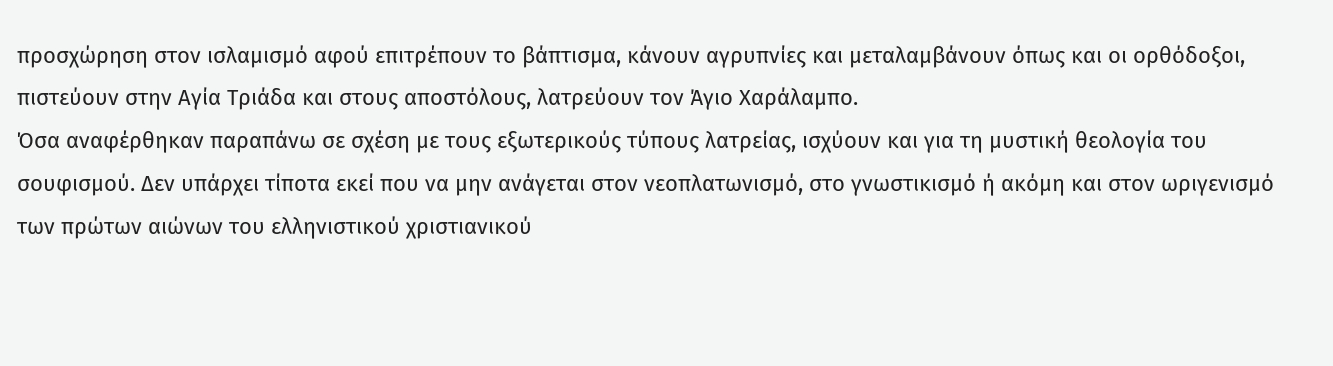προσχώρηση στον ισλαμισμό αφού επιτρέπουν το βάπτισμα, κάνουν αγρυπνίες και μεταλαμβάνουν όπως και οι ορθόδοξοι, πιστεύουν στην Αγία Τριάδα και στους αποστόλους, λατρεύουν τον Άγιο Χαράλαμπο.
Όσα αναφέρθηκαν παραπάνω σε σχέση με τους εξωτερικούς τύπους λατρείας, ισχύουν και για τη μυστική θεολογία του σουφισμού. Δεν υπάρχει τίποτα εκεί που να μην ανάγεται στον νεοπλατωνισμό, στο γνωστικισμό ή ακόμη και στον ωριγενισμό των πρώτων αιώνων του ελληνιστικού χριστιανικού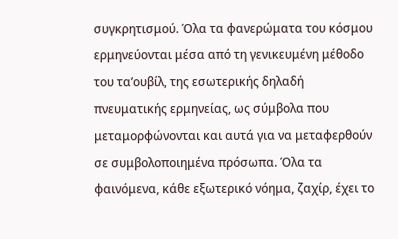συγκρητισμού. Όλα τα φανερώματα του κόσμου ερμηνεύονται μέσα από τη γενικευμένη μέθοδο του τα’ουβίλ, της εσωτερικής δηλαδή πνευματικής ερμηνείας, ως σύμβολα που μεταμορφώνονται και αυτά για να μεταφερθούν σε συμβολοποιημένα πρόσωπα. Όλα τα φαινόμενα, κάθε εξωτερικό νόημα, ζαχίρ, έχει το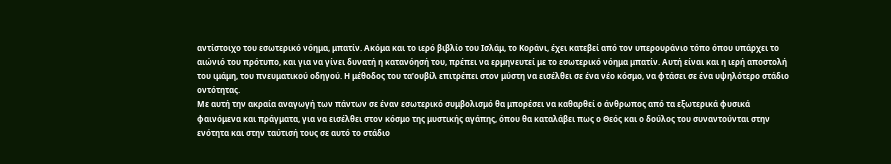αντίστοιχο του εσωτερικό νόημα, μπατίν. Ακόμα και το ιερό βιβλίο του Ισλάμ, το Κοράνι, έχει κατεβεί από τον υπερουράνιο τόπο όπου υπάρχει το αιώνιό του πρότυπο, και για να γίνει δυνατή η κατανόησή του, πρέπει να ερμηνευτεί με το εσωτερικό νόημα μπατίν. Αυτή είναι και η ιερή αποστολή του ιμάμη, του πνευματικού οδηγού. Η μέθοδος του τα’ουβίλ επιτρέπει στον μύστη να εισέλθει σε ένα νέο κόσμο, να φτάσει σε ένα υψηλότερο στάδιο οντότητας.
Με αυτή την ακραία αναγωγή των πάντων σε έναν εσωτερικό συμβολισμό θα μπορέσει να καθαρθεί ο άνθρωπος από τα εξωτερικά φυσικά φαινόμενα και πράγματα, για να εισέλθει στον κόσμο της μυστικής αγάπης, όπου θα καταλάβει πως ο Θεός και ο δούλος του συναντούνται στην ενότητα και στην ταύτισή τους σε αυτό το στάδιο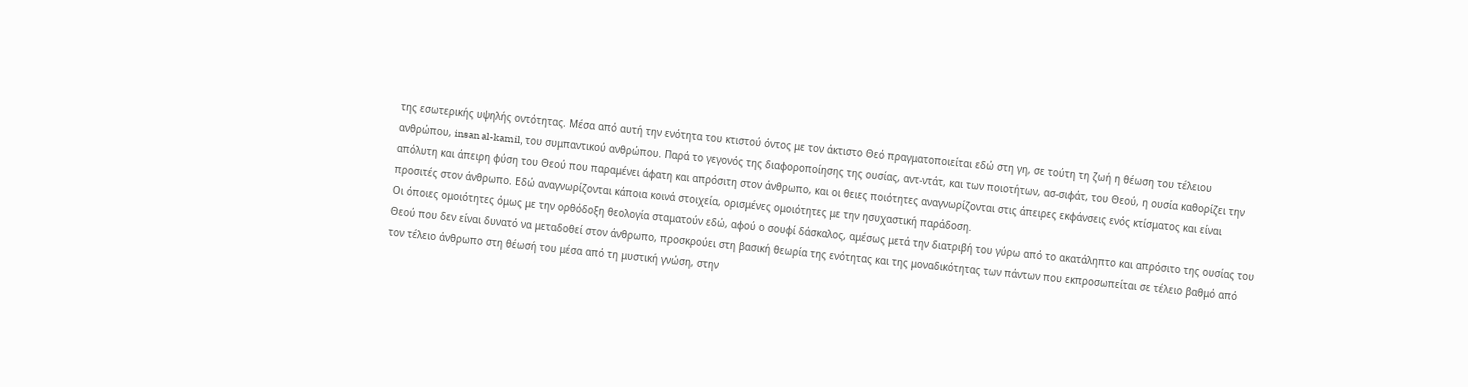της εσωτερικής υψηλής οντότητας. Μέσα από αυτή την ενότητα του κτιστού όντος με τον άκτιστο Θεό πραγματοποιείται εδώ στη γη, σε τούτη τη ζωή η θέωση του τέλειου ανθρώπου, insan al-kamil, του συμπαντικού ανθρώπου. Παρά το γεγονός της διαφοροποίησης της ουσίας, αντ-ντάτ, και των ποιοτήτων, ασ-σιφάτ, του Θεού, η ουσία καθορίζει την απόλυτη και άπειρη φύση του Θεού που παραμένει άφατη και απρόσιτη στον άνθρωπο, και οι θειες ποιότητες αναγνωρίζονται στις άπειρες εκφάνσεις ενός κτίσματος και είναι προσιτές στον άνθρωπο. Εδώ αναγνωρίζονται κάποια κοινά στοιχεία, ορισμένες ομοιότητες με την ησυχαστική παράδοση.
Οι όποιες ομοιότητες όμως με την ορθόδοξη θεολογία σταματούν εδώ, αφού ο σουφί δάσκαλος, αμέσως μετά την διατριβή του γύρω από το ακατάληπτο και απρόσιτο της ουσίας του Θεού που δεν είναι δυνατό να μεταδοθεί στον άνθρωπο, προσκρούει στη βασική θεωρία της ενότητας και της μοναδικότητας των πάντων που εκπροσωπείται σε τέλειο βαθμό από τον τέλειο άνθρωπο στη θέωσή του μέσα από τη μυστική γνώση, στην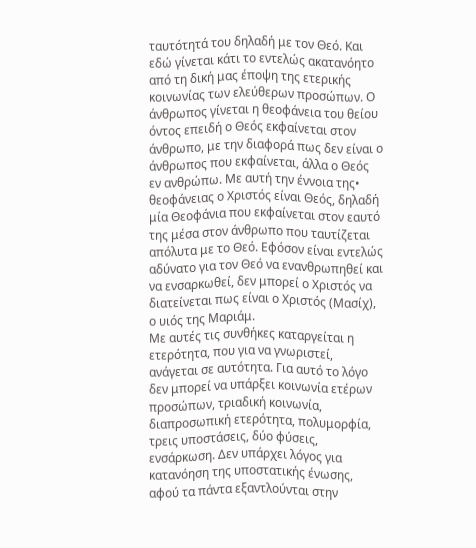ταυτότητά του δηλαδή με τον Θεό. Και εδώ γίνεται κάτι το εντελώς ακατανόητο από τη δική μας έποψη της ετερικής κοινωνίας των ελεύθερων προσώπων. Ο άνθρωπος γίνεται η θεοφάνεια του θείου όντος επειδή ο Θεός εκφαίνεται στον άνθρωπο, με την διαφορά πως δεν είναι ο άνθρωπος που εκφαίνεται, άλλα ο Θεός εν ανθρώπω. Mε αυτή την έννοια της• θεοφάνειας ο Χριστός είναι Θεός, δηλαδή μία Θεοφάνια που εκφαίνεται στον εαυτό της μέσα στον άνθρωπο που ταυτίζεται απόλυτα με το Θεό. Εφόσον είναι εντελώς αδύνατο για τον Θεό να ενανθρωπηθεί και να ενσαρκωθεί, δεν μπορεί ο Χριστός να διατείνεται πως είναι ο Χριστός (Μασίχ), ο υιός της Μαριάμ.
Με αυτές τις συνθήκες καταργείται η ετερότητα, που για να γνωριστεί, ανάγεται σε αυτότητα. Για αυτό το λόγο δεν μπορεί να υπάρξει κοινωνία ετέρων προσώπων, τριαδική κοινωνία, διαπροσωπική ετερότητα, πολυμορφία, τρεις υποστάσεις, δύο φύσεις, ενσάρκωση. Δεν υπάρχει λόγος για κατανόηση της υποστατικής ένωσης, αφού τα πάντα εξαντλούνται στην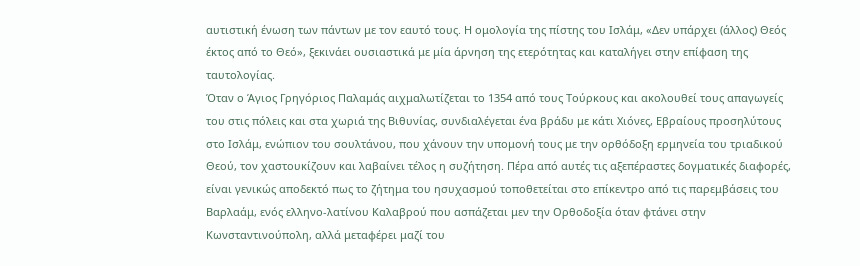αυτιστική ένωση των πάντων με τον εαυτό τους. Η ομολογία της πίστης του Ισλάμ, «Δεν υπάρχει (άλλος) Θεός έκτος από το Θεό», ξεκινάει ουσιαστικά με μία άρνηση της ετερότητας και καταλήγει στην επίφαση της ταυτολογίας.
Όταν ο Άγιος Γρηγόριος Παλαμάς αιχμαλωτίζεται το 1354 από τους Τούρκους και ακολουθεί τους απαγωγείς του στις πόλεις και στα χωριά της Βιθυνίας, συνδιαλέγεται ένα βράδυ με κάτι Χιόνες, Εβραίους προσηλύτους στο Ισλάμ, ενώπιον του σουλτάνου, που χάνουν την υπομονή τους με την ορθόδοξη ερμηνεία του τριαδικού Θεού, τον χαστουκίζουν και λαβαίνει τέλος η συζήτηση. Πέρα από αυτές τις αξεπέραστες δογματικές διαφορές, είναι γενικώς αποδεκτό πως το ζήτημα του ησυχασμού τοποθετείται στο επίκεντρο από τις παρεμβάσεις του Βαρλαάμ, ενός ελληνο-λατίνου Καλαβρού που ασπάζεται μεν την Ορθοδοξία όταν φτάνει στην Κωνσταντινούπολη, αλλά μεταφέρει μαζί του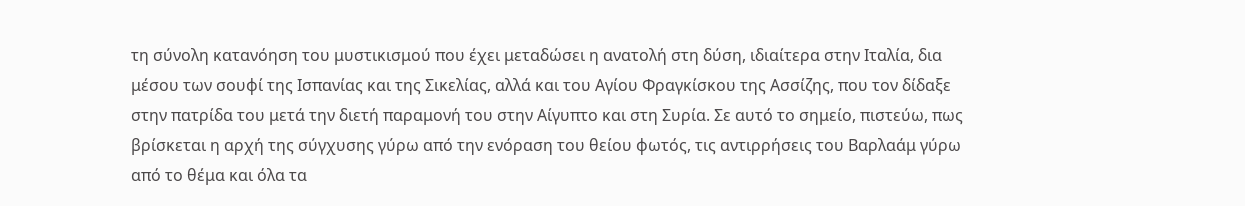τη σύνολη κατανόηση του μυστικισμού που έχει μεταδώσει η ανατολή στη δύση, ιδιαίτερα στην Ιταλία, δια μέσου των σουφί της Ισπανίας και της Σικελίας, αλλά και του Αγίου Φραγκίσκου της Ασσίζης, που τον δίδαξε στην πατρίδα του μετά την διετή παραμονή του στην Αίγυπτο και στη Συρία. Σε αυτό το σημείο, πιστεύω, πως βρίσκεται η αρχή της σύγχυσης γύρω από την ενόραση του θείου φωτός, τις αντιρρήσεις του Βαρλαάμ γύρω από το θέμα και όλα τα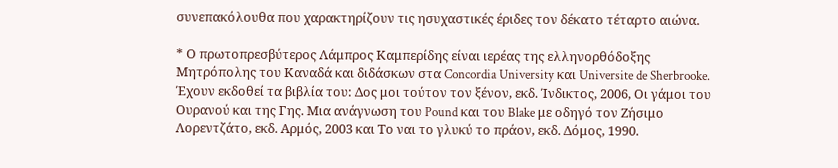συνεπακόλουθα που χαρακτηρίζουν τις ησυχαστικές έριδες τον δέκατο τέταρτο αιώνα.

* Ο πρωτοπρεσβύτερος Λάμπρος Καμπερίδης είναι ιερέας της ελληνορθόδοξης Μητρόπολης του Καναδά και διδάσκων στα Concordia University και Universite de Sherbrooke. Έχουν εκδοθεί τα βιβλία του: Δος μοι τούτον τον ξένον, εκδ. Ίνδικτος, 2006, Οι γάμοι του Ουρανού και της Γης. Μια ανάγνωση του Pound και του Blake με οδηγό τον Ζήσιμο Λορεντζάτο, εκδ. Αρμός, 2003 και Το ναι το γλυκύ το πράον, εκδ. Δόμος, 1990.